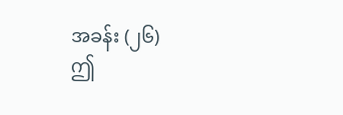အခန်း (၂၆)
ဤ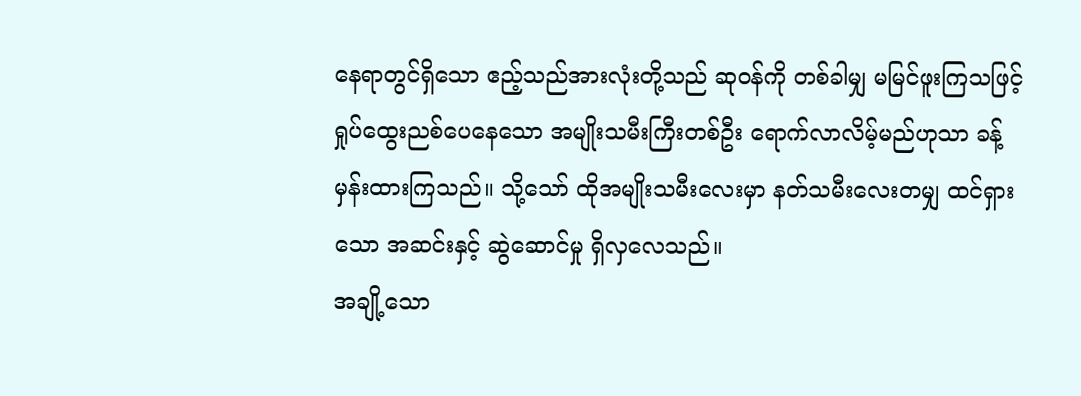နေရာတွင်ရှိသော ဧည့်သည်အားလုံးတို့သည် ဆုဝန်ကို တစ်ခါမျှ မမြင်ဖူးကြသဖြင့် ရှုပ်ထွေးညစ်ပေနေသော အမျိုးသမီးကြီးတစ်ဦး ရောက်လာလိမ့်မည်ဟုသာ ခန့်မှန်းထားကြသည်။ သို့သော် ထိုအမျိုးသမီးလေးမှာ နတ်သမီးလေးတမျှ ထင်ရှားသော အဆင်းနှင့် ဆွဲဆောင်မှု ရှိလှလေသည်။
အချို့သော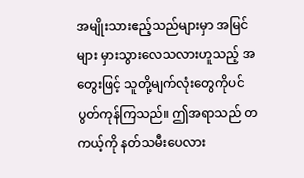အမျိုးသားဧည့်သည်များမှာ အမြင်များ မှားသွားလေသလားဟူသည့် အတွေးဖြင့် သူတို့မျက်လုံးတွေကိုပင် ပွတ်ကုန်ကြသည်။ ဤအရာသည် တကယ့်ကို နတ်သမီးပေလား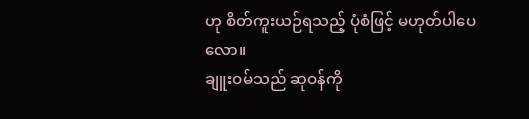ဟု စိတ်ကူးယဉ်ရသည့် ပုံစံဖြင့် မဟုတ်ပါပေလော။
ချူးဝမ်သည် ဆုဝန်ကို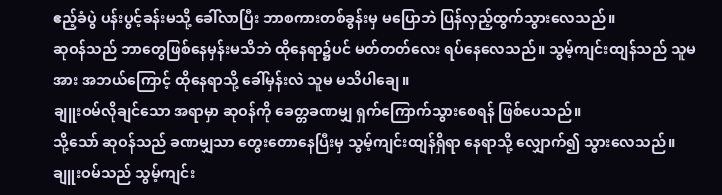ဧည့်ခံပွဲ ပန်းပွင့်ခန်းမသို့ ခေါ်လာပြီး ဘာစကားတစ်ခွန်းမှ မပြောဘဲ ပြန်လှည့်ထွက်သွားလေသည်။
ဆုဝန်သည် ဘာတွေဖြစ်နေမှန်းမသိဘဲ ထိုနေရာ၌ပင် မတ်တတ်လေး ရပ်နေလေသည်။ သွမ့်ကျင်းထျန်သည် သူမအား အဘယ်ကြောင့် ထိုနေရာသို့ ခေါ်မှန်းလဲ သူမ မသိပါချေ။
ချူးဝမ်လိုချင်သော အရာမှာ ဆုဝန်ကို ခေတ္တခဏမျှ ရှက်ကြောက်သွားစေရန် ဖြစ်ပေသည်။
သို့သော် ဆုဝန်သည် ခဏမျှသာ တွေးတောနေပြီးမှ သွမ့်ကျင်းထျန်ရှိရာ နေရာသို့ လျှောက်၍ သွားလေသည်။
ချူးဝမ်သည် သွမ့်ကျင်း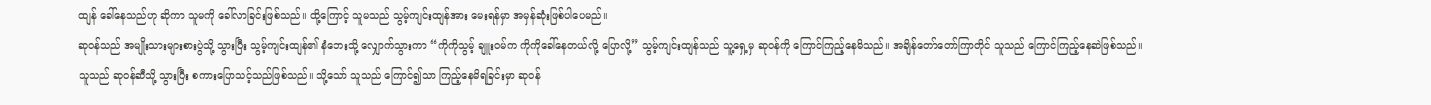ထျန် ခေါ်နေသည်ဟု ဆိုကာ သူမကို ခေါ်လာခြင်းဖြစ်သည်။ ထို့ကြောင့် သူမသည် သွမ့်ကျင်းထျန်အား မေးရန်မှာ အမှန်ဆုံးဖြစ်ပါပေမည်။
ဆုဝန်သည် အမျိုးသားများစားပွဲသို့ သွားပြီး သွမ့်ကျင်းထျန်၏ နံဘေးသို့ လျှောက်သွားကာ “ကိုကိုသွမ့် ချူးဝမ်က ကိုကိုခေါ်နေတယ်လို့ ပြောလို့” သွမ့်ကျင်းထျန်သည် သူ့ရှေ့မှ ဆုဝန်ကို ကြောင်ကြည့်နေမိသည်။ အချိန်တော်တော်ကြာတိုင် သူသည် ကြောင်ကြည့်နေဆဲဖြစ်သည်။
သူသည် ဆုဝန်ဆီသို့ သွားပြီး စကားပြောသင့်သည်ဖြစ်သည်။ သို့သော် သူသည် ကြောင်၍သာ ကြည့်နေမိရခြင်းမှာ ဆုဝန်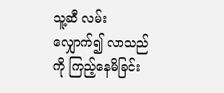သူ့ဆီ လမ်းလျှောက်၍ လာသည်ကို ကြည့်နေမိခြင်း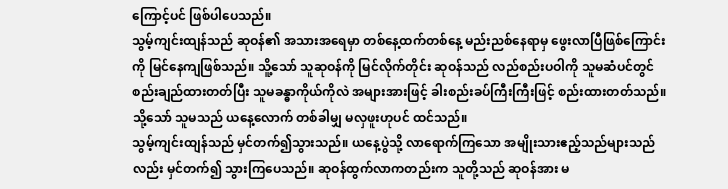ကြောင့်ပင် ဖြစ်ပါပေသည်။
သွမ့်ကျင်းထျန်သည် ဆုဝန်၏ အသားအရေမှာ တစ်နေ့ထက်တစ်နေ့ မည်းညစ်နေရာမှ ဖွေးလာပြီဖြစ်ကြောင်းကို မြင်နေကျဖြစ်သည်။ သိူ့သော် သူဆုဝန်ကို မြင်လိုက်တိုင်း ဆုဝန်သည် လည်စည်းပဝါကို သူမဆံပင်တွင် စည်းချည်ထားတတ်ပြီး သူမခန္ဓာကိုယ်ကိုလဲ အများအားဖြင့် ခါးစည်းခပ်ကြီးကြီးဖြင့် စည်းထားတတ်သည်။ သို့သော် သူမသည် ယနေ့လောက် တစ်ခါမျှ မလှဖူးဟုပင် ထင်သည်။
သွမ့်ကျင်းထျန်သည် မှင်တက်၍သွားသည်။ ယနေ့ပွဲသို့ လာရောက်ကြသော အမျိုးသားဧည့်သည်များသည်လည်း မှင်တက်၍ သွားကြပေသည်။ ဆုဝန်ထွက်လာကတည်းက သူတို့သည် ဆုဝန်အား မ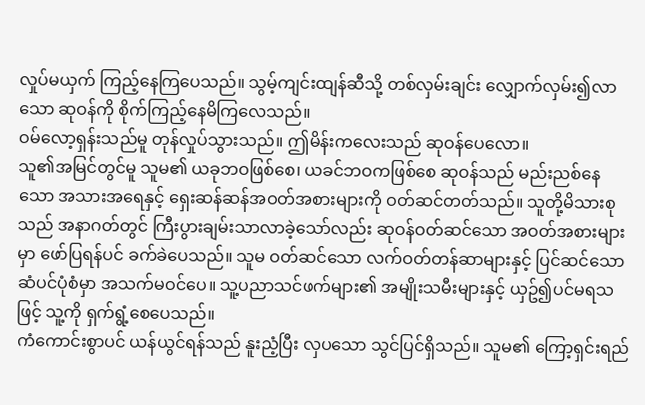လှုပ်မယှက် ကြည့်နေကြပေသည်။ သွမ့်ကျင်းထျန်ဆီသို့ တစ်လှမ်းချင်း လျှောက်လှမ်း၍လာသော ဆုဝန်ကို စိုက်ကြည့်နေမိကြလေသည်။
ဝမ်လော့ရှန်းသည်မူ တုန်လှုပ်သွားသည်။ ဤမိန်းကလေးသည် ဆုဝန်ပေလော။
သူ၏အမြင်တွင်မူ သူမ၏ ယခုဘဝဖြစ်စေ၊ ယခင်ဘဝကဖြစ်စေ ဆုဝန်သည် မည်းညစ်နေသော အသားအရေနှင့် ရှေးဆန်ဆန်အဝတ်အစားများကို ဝတ်ဆင်တတ်သည်။ သူတို့မိသားစုသည် အနာဂတ်တွင် ကြီးပွားချမ်းသာလာခဲ့သော်လည်း ဆုဝန်ဝတ်ဆင်သော အဝတ်အစားများမှာ ဖော်ပြရန်ပင် ခက်ခဲပေသည်။ သူမ ဝတ်ဆင်သော လက်ဝတ်တန်ဆာများနှင့် ပြင်ဆင်သော ဆံပင်ပုံစံမှာ အသက်မဝင်ပေ။ သူ့ပညာသင်ဖက်များ၏ အမျိုးသမီးများနှင့် ယှဥ်၍ပင်မရသဖြင့် သူ့ကို ရှက်ရွံ့စေပေသည်။
ကံကောင်းစွာပင် ယန်ယွင်ရန်သည် နူးညံ့ပြီး လှပသော သွင်ပြင်ရှိသည်။ သူမ၏ ကြော့ရှင်းရည်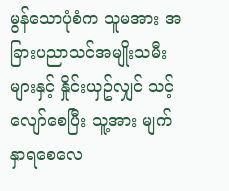မွန်သောပုံစံက သူမအား အခြားပညာသင်အမျိုးသမီးများနှင့် နှိုင်းယှဥ်လျှင် သင့်လျော်စေပြီး သူ့အား မျက်နှာရစေလေ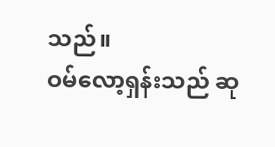သည်။
ဝမ်လော့ရှန်းသည် ဆု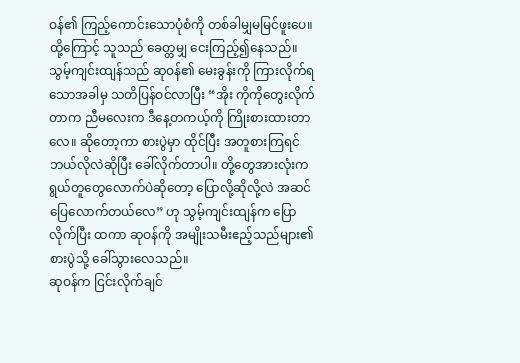ဝန်၏ ကြည့်ကောင်းသောပုံစံကို တစ်ခါမျှမမြင်ဖူးပေ။ ထို့ကြောင့် သူသည် ခေတ္တမျှ ငေးကြည့်၍နေသည်။
သွမ့်ကျင်းထျန်သည် ဆုဝန်၏ မေးခွန်းကို ကြားလိုက်ရသောအခါမှ သတိပြန်ဝင်လာပြီး “အိုး ကိုကိုတွေးလိုက်တာက ညီမလေးက ဒီနေ့တကယ့်ကို ကြိုးစားထားတာလေ။ ဆိုတော့ကာ စားပွဲမှာ ထိုင်ပြီး အတူစားကြရင် ဘယ်လိုလဲဆိုပြီး ခေါ်လိုက်တာပါ။ တို့တွေအားလုံးက ရွယ်တူတွေလောက်ပဲဆိုတော့ ပြောလို့ဆိုလို့လဲ အဆင်ပြေလောက်တယ်လေ” ဟု သွမ့်ကျင်းထျန်က ပြောလိုက်ပြီး ထကာ ဆုဝန်ကို အမျိုးသမီးဧည့်သည်များ၏ စားပွဲသို့ ခေါ်သွားလေသည်။
ဆုဝန်က ငြင်းလိုက်ချင်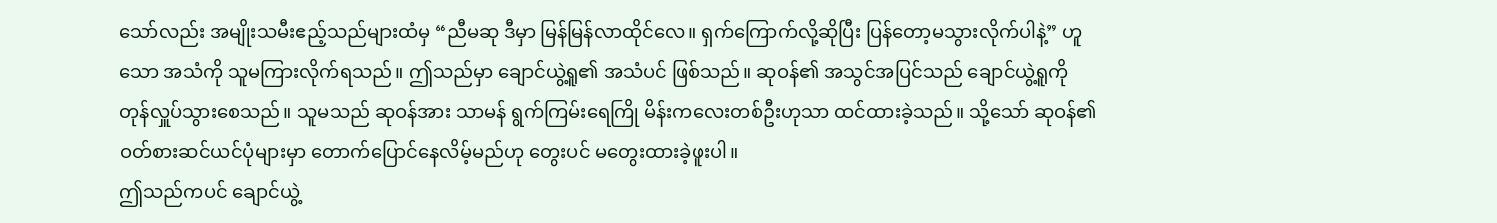သော်လည်း အမျိုးသမီးဧည့်သည်များထံမှ “ညီမဆု ဒီမှာ မြန်မြန်လာထိုင်လေ။ ရှက်ကြောက်လို့ဆိုပြီး ပြန်တော့မသွားလိုက်ပါနဲ့” ဟူသော အသံကို သူမကြားလိုက်ရသည်။ ဤသည်မှာ ချောင်ယွဲ့ရူ၏ အသံပင် ဖြစ်သည်။ ဆုဝန်၏ အသွင်အပြင်သည် ချောင်ယွဲ့ရူကို တုန်လှူပ်သွားစေသည်။ သူမသည် ဆုဝန်အား သာမန် ရွက်ကြမ်းရေကြို မိန်းကလေးတစ်ဦးဟုသာ ထင်ထားခဲ့သည်။ သို့သော် ဆုဝန်၏ ဝတ်စားဆင်ယင်ပုံများမှာ တောက်ပြောင်နေလိမ့်မည်ဟု တွေးပင် မတွေးထားခဲ့ဖူးပါ။
ဤသည်ကပင် ချောင်ယွဲ့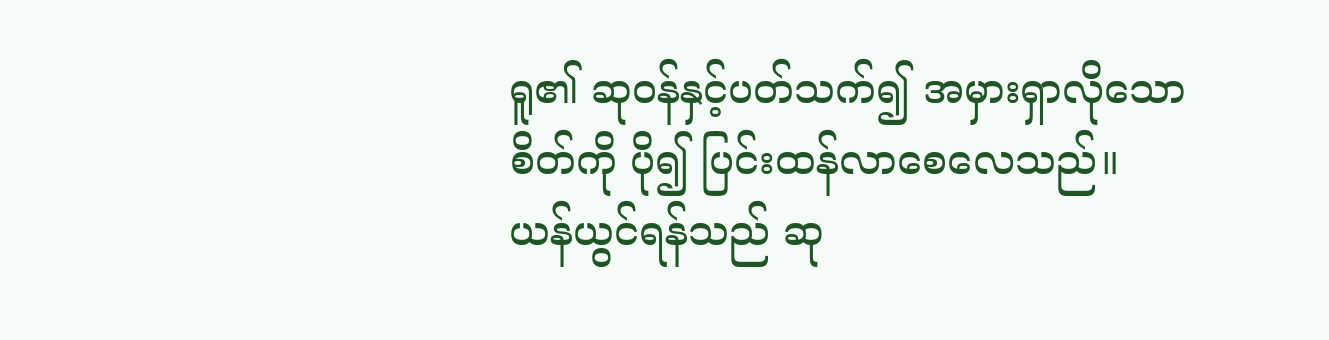ရူ၏ ဆုဝန်နှင့်ပတ်သက်၍ အမှားရှာလိုသော စိတ်ကို ပို၍ ပြင်းထန်လာစေလေသည်။
ယန်ယွင်ရန်သည် ဆု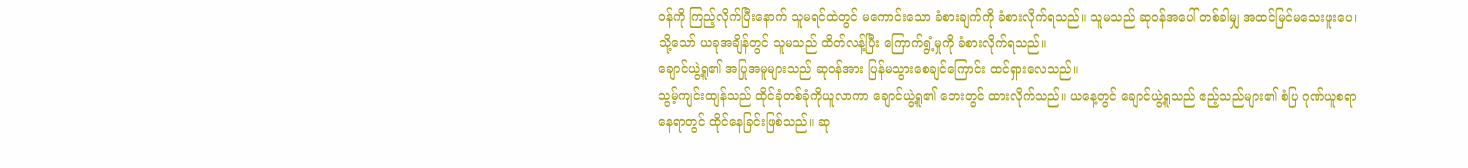ဝန်ကို ကြည့်လိုက်ပြီးနောက် သူမရင်ထဲတွင် မကောင်းသော ခံစားချက်ကို ခံစားလိုက်ရသည်။ သူမသည် ဆုဝန်အပေါ် တစ်ခါမျှ အထင်မြင်မသေးဖူးပေ၊ သို့သော် ယခုအချိန်တွင် သူမသည် ထိတ်လန့်ပြီး ကြောက်ရွံ့မှုကို ခံစားလိုက်ရသည်။
ချောင်ယွဲ့ရူ၏ အပြုအမူများသည် ဆုဝန်အား ပြန်မသွားစေချင်ကြောင်း ထင်ရှားလေသည်။
သွမ့်ကျင်းထျန်သည် ထိုင်ခုံတစ်ခုံကိုယူလာကာ ချောင်ယွဲ့ရူ၏ ဘေးတွင် ထားလိုက်သည်။ ယနေ့တွင် ချောင်ယွဲ့ရူသည် ဧည့်သည်များ၏ စံပြ ဂုဏ်ယူစရာနေရာတွင် ထိုင်နေခြင်းဖြစ်သည်။ ဆု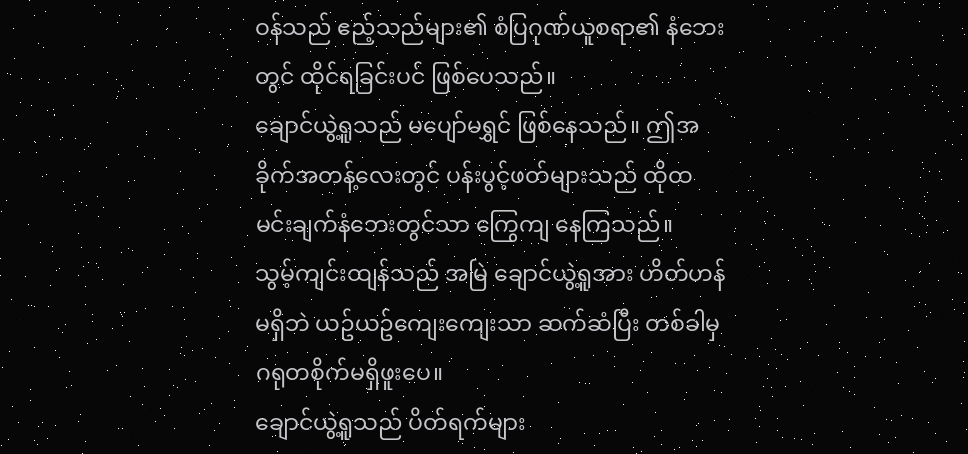ဝန်သည် ဧည့်သည်များ၏ စံပြဂုဏ်ယူစရာ၏ နံဘေးတွင် ထိုင်ရခြင်းပင် ဖြစ်ပေသည်။
ချောင်ယွဲ့ရူသည် မပျော်မရွှင် ဖြစ်နေသည်။ ဤအခိုက်အတန့်လေးတွင် ပန်းပွင့်ဖတ်များသည် ထိုထမင်းချက်နံဘေးတွင်သာ ကြွေကျ နေကြသည်။
သွမ့်ကျင်းထျန်သည် အမြဲ ချောင်ယွဲ့ရူအား ဟိတ်ဟန်မရှိဘဲ ယဥ်ယဥ်ကျေးကျေးသာ ဆက်ဆံပြီး တစ်ခါမှ ဂရုတစိုက်မရှိဖူးပေ။
ချောင်ယွဲ့ရူသည် ပိတ်ရက်များ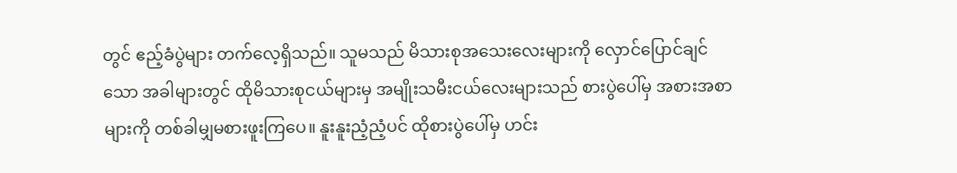တွင် ဧည့်ခံပွဲများ တက်လေ့ရှိသည်။ သူမသည် မိသားစုအသေးလေးများကို လှောင်ပြောင်ချင်သော အခါများတွင် ထိုမိသားစုငယ်များမှ အမျိုးသမီးငယ်လေးများသည် စားပွဲပေါ်မှ အစားအစာများကို တစ်ခါမျှမစားဖူးကြပေ။ နူးနူးညံ့ညံ့ပင် ထိုစားပွဲပေါ်မှ ဟင်း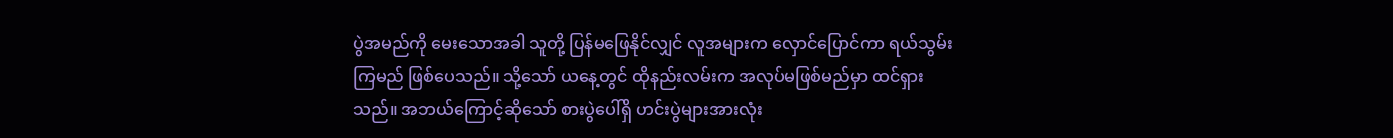ပွဲအမည်ကို မေးသောအခါ သူတို့ ပြန်မဖြေနိုင်လျှင် လူအများက လှောင်ပြောင်ကာ ရယ်သွမ်းကြမည် ဖြစ်ပေသည်။ သို့သော် ယနေ့တွင် ထိုနည်းလမ်းက အလုပ်မဖြစ်မည်မှာ ထင်ရှားသည်။ အဘယ်ကြောင့်ဆိုသော် စားပွဲပေါ်ရှိ ဟင်းပွဲများအားလုံး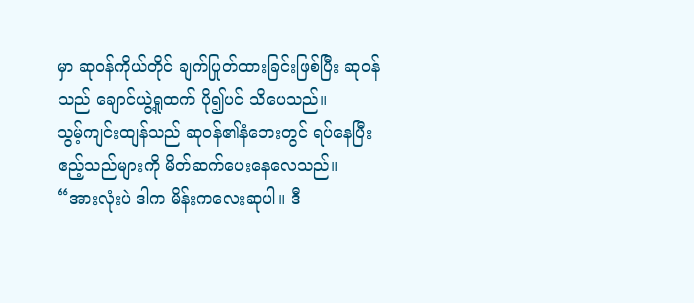မှာ ဆုဝန်ကိုယ်တိုင် ချက်ပြုတ်ထားခြင်းဖြစ်ပြီး ဆုဝန်သည် ချောင်ယွဲ့ရူထက် ပို၍ပင် သိပေသည်။
သွမ့်ကျင်းထျန်သည် ဆုဝန်၏နံဘေးတွင် ရပ်နေပြီး ဧည့်သည်များကို မိတ်ဆက်ပေးနေလေသည်။
“အားလုံးပဲ ဒါက မိန်းကလေးဆုပါ။ ဒီ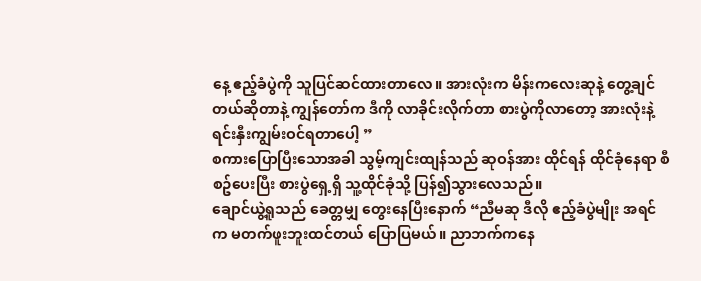နေ့ ဧည့်ခံပွဲကို သူပြင်ဆင်ထားတာလေ။ အားလုံးက မိန်းကလေးဆုနဲ့ တွေ့ချင်တယ်ဆိုတာနဲ့ ကျွန်တော်က ဒီကို လာခိုင်းလိုက်တာ စားပွဲကိုလာတော့ အားလုံးနဲ့ ရင်းနှီးကျွမ်းဝင်ရတာပေါ့ ”
စကားပြောပြီးသောအခါ သွမ့်ကျင်းထျန်သည် ဆုဝန်အား ထိုင်ရန် ထိုင်ခုံနေရာ စီစဥ်ပေးပြီး စားပွဲရှေ့ရှိ သူ့ထိုင်ခုံသို့ ပြန်၍သွားလေသည်။
ချောင်ယွဲ့ရူသည် ခေတ္တမျှ တွေးနေပြီးနောက် “ညီမဆု ဒီလို ဧည့်ခံပွဲမျိုး အရင်က မတက်ဖူးဘူးထင်တယ် ပြောပြမယ်။ ညာဘက်ကနေ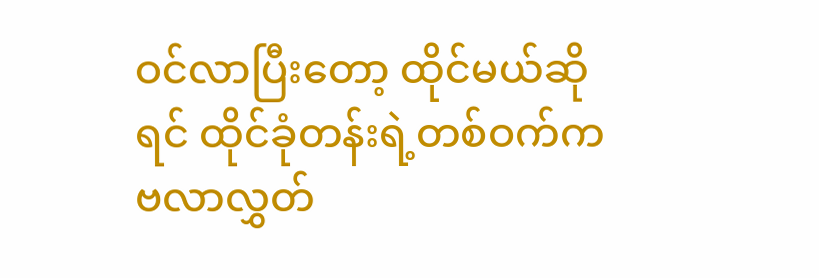ဝင်လာပြီးတော့ ထိုင်မယ်ဆိုရင် ထိုင်ခုံတန်းရဲ့တစ်ဝက်က ဗလာလွှတ်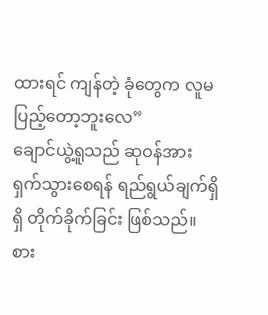ထားရင် ကျန်တဲ့ ခုံတွေက လူမပြည့်တော့ဘူးလေ”
ချောင်ယွဲ့ရူသည် ဆုဝန်အား ရှက်သွားစေရန် ရည်ရွယ်ချက်ရှိရှိ တိုက်ခိုက်ခြင်း ဖြစ်သည်။
စား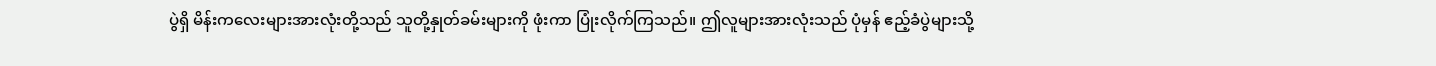ပွဲရှိ မိန်းကလေးများအားလုံးတို့သည် သူတို့နှုတ်ခမ်းများကို ဖုံးကာ ပြုံးလိုက်ကြသည်။ ဤလူများအားလုံးသည် ပုံမှန် ဧည့်ခံပွဲများသို့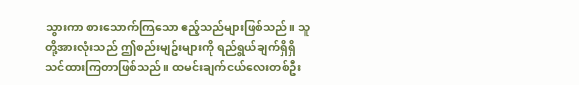သွားကာ စားသောက်ကြသော ဧည့်သည်များဖြစ်သည်။ သူတို့အားလုံးသည် ဤစည်းမျဥ်းများကို ရည်ရွယ်ချက်ရှိရှိ သင်ထားကြတာဖြစ်သည်။ ထမင်းချက်ငယ်လေးတစ်ဦး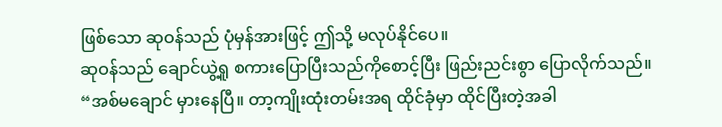ဖြစ်သော ဆုဝန်သည် ပုံမှန်အားဖြင့် ဤသို့ မလုပ်နိုင်ပေ။
ဆုဝန်သည် ချောင်ယွဲ့ရူ စကားပြောပြီးသည်ကိုစောင့်ပြီး ဖြည်းညင်းစွာ ပြောလိုက်သည်။ “အစ်မချောင် မှားနေပြီ။ တာ့ကျိုးထုံးတမ်းအရ ထိုင်ခုံမှာ ထိုင်ပြီးတဲ့အခါ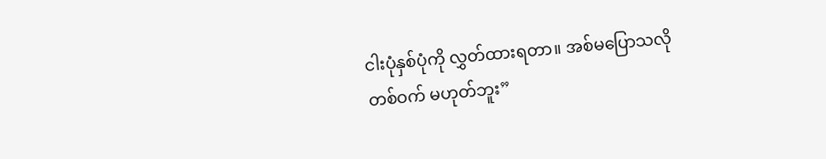ငါးပုံနှစ်ပုံကို လွှတ်ထားရတာ။ အစ်မပြောသလို တစ်ဝက် မဟုတ်ဘူး”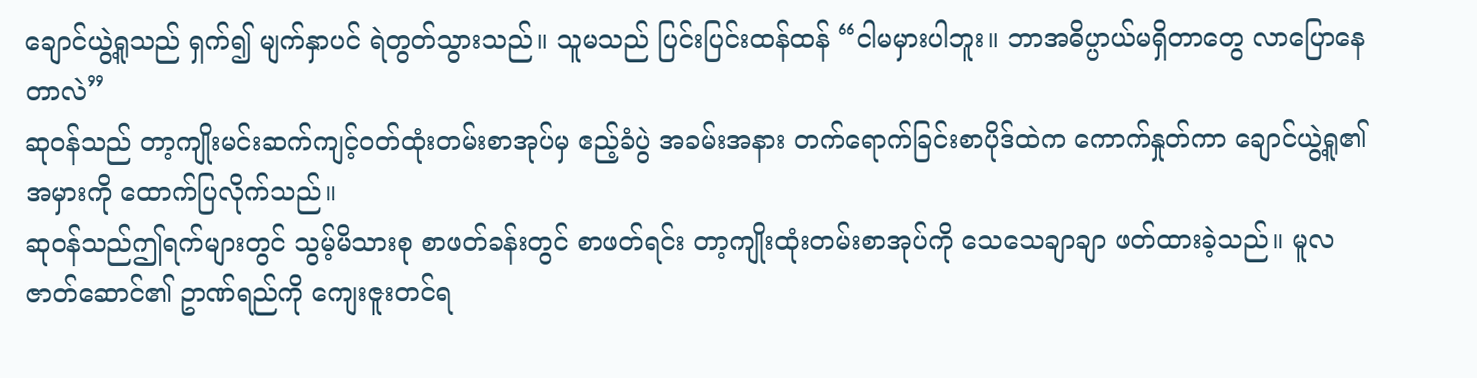ချောင်ယွဲ့ရူသည် ရှက်၍ မျက်နှာပင် ရဲတွတ်သွားသည်။ သူမသည် ပြင်းပြင်းထန်ထန် “ငါမမှားပါဘူး။ ဘာအဓိပ္ပာယ်မရှိတာတွေ လာပြောနေတာလဲ”
ဆုဝန်သည် တာ့ကျိုးမင်းဆက်ကျင့်ဝတ်ထုံးတမ်းစာအုပ်မှ ဧည့်ခံပွဲ အခမ်းအနား တက်ရောက်ခြင်းစာပိုဒ်ထဲက ကောက်နှုတ်ကာ ချောင်ယွဲ့ရူ၏ အမှားကို ထောက်ပြလိုက်သည်။
ဆုဝန်သည်ဤရက်များတွင် သွမ့်မိသားစု စာဖတ်ခန်းတွင် စာဖတ်ရင်း တာ့ကျိုးထုံးတမ်းစာအုပ်ကို သေသေချာချာ ဖတ်ထားခဲ့သည်။ မူလဇာတ်ဆောင်၏ ဥာဏ်ရည်ကို ကျေးဇူးတင်ရ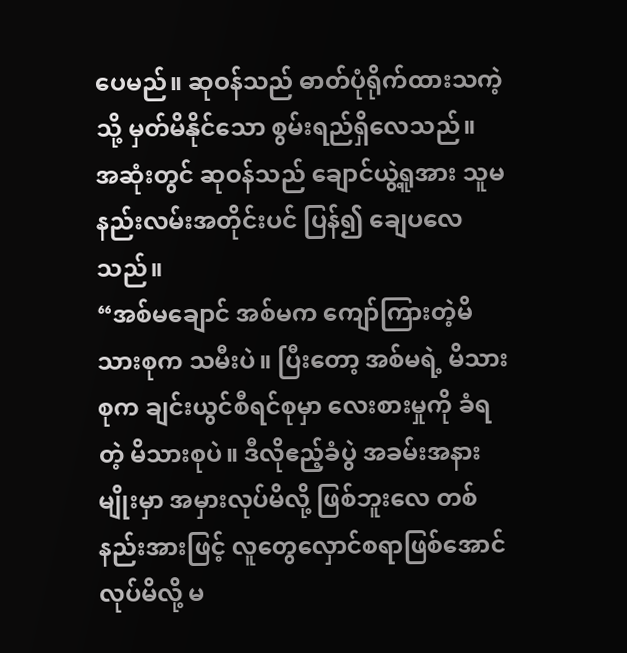ပေမည်။ ဆုဝန်သည် ဓာတ်ပုံရိုက်ထားသကဲ့သို့ မှတ်မိနိုင်သော စွမ်းရည်ရှိလေသည်။
အဆုံးတွင် ဆုဝန်သည် ချောင်ယွဲ့ရူအား သူမနည်းလမ်းအတိုင်းပင် ပြန်၍ ချေပလေသည်။
“အစ်မချောင် အစ်မက ကျော်ကြားတဲ့မိသားစုက သမီးပဲ။ ပြီးတော့ အစ်မရဲ့ မိသားစုက ချင်းယွင်စီရင်စုမှာ လေးစားမှုကို ခံရတဲ့ မိသားစုပဲ။ ဒီလိုဧည့်ခံပွဲ အခမ်းအနားမျိုးမှာ အမှားလုပ်မိလို့ ဖြစ်ဘူးလေ တစ်နည်းအားဖြင့် လူတွေလှောင်စရာဖြစ်အောင် လုပ်မိလို့ မ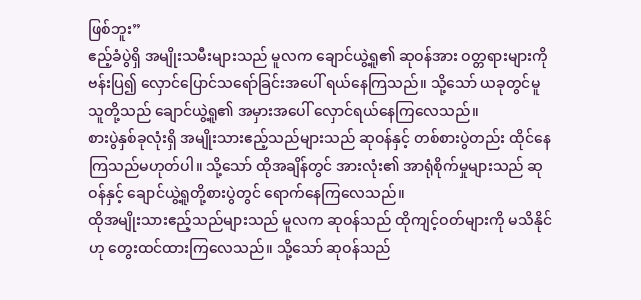ဖြစ်ဘူး”
ဧည့်ခံပွဲရှိ အမျိုးသမီးများသည် မူလက ချောင်ယွဲ့ရူ၏ ဆုဝန်အား ဝတ္တရားများကို ဗန်းပြ၍ လှောင်ပြောင်သရော်ခြင်းအပေါ် ရယ်နေကြသည်။ သို့သော် ယခုတွင်မူ သူတို့သည် ချောင်ယွဲ့ရူ၏ အမှားအပေါ် လှောင်ရယ်နေကြလေသည်။
စားပွဲနှစ်ခုလုံးရှိ အမျိုးသားဧည့်သည်များသည် ဆုဝန်နှင့် တစ်စားပွဲတည်း ထိုင်နေကြသည်မဟုတ်ပါ။ သို့သော် ထိုအချိန်တွင် အားလုံး၏ အာရုံစိုက်မှုများသည် ဆုဝန်နှင့် ချောင်ယွဲ့ရူတို့စားပွဲတွင် ရောက်နေကြလေသည်။
ထိုအမျိုးသားဧည့်သည်များသည် မူလက ဆုဝန်သည် ထိုကျင့်ဝတ်များကို မသိနိုင်ဟု တွေးထင်ထားကြလေသည်။ သို့သော် ဆုဝန်သည်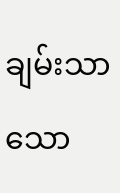ချမ်းသာသော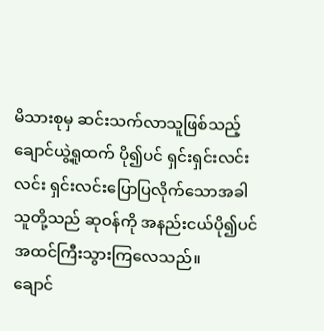မိသားစုမှ ဆင်းသက်လာသူဖြစ်သည့် ချောင်ယွဲ့ရူထက် ပို၍ပင် ရှင်းရှင်းလင်းလင်း ရှင်းလင်းပြောပြလိုက်သောအခါ သူတို့သည် ဆုဝန်ကို အနည်းငယ်ပို၍ပင် အထင်ကြီးသွားကြလေသည်။
ချောင်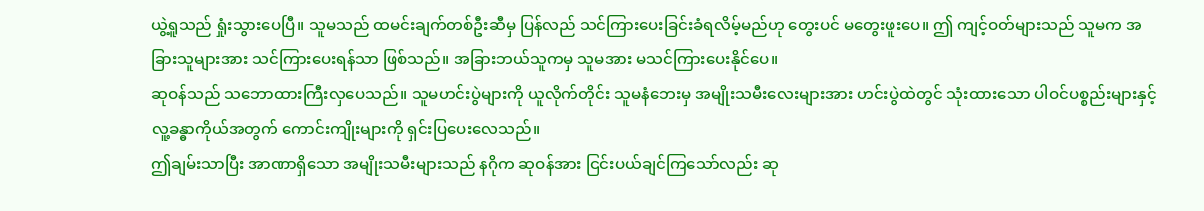ယွဲ့ရူသည် ရှုံးသွားပေပြီ။ သူမသည် ထမင်းချက်တစ်ဦးဆီမှ ပြန်လည် သင်ကြားပေးခြင်းခံရလိမ့်မည်ဟု တွေးပင် မတွေးဖူးပေ။ ဤ ကျင့်ဝတ်များသည် သူမက အခြားသူများအား သင်ကြားပေးရန်သာ ဖြစ်သည်။ အခြားဘယ်သူကမှ သူမအား မသင်ကြားပေးနိုင်ပေ။
ဆုဝန်သည် သဘောထားကြီးလှပေသည်။ သူမဟင်းပွဲများကို ယူလိုက်တိုင်း သူမနံဘေးမှ အမျိုးသမီးလေးများအား ဟင်းပွဲထဲတွင် သုံးထားသော ပါဝင်ပစ္စည်းများနှင့် လူ့ခန္ဓာကိုယ်အတွက် ကောင်းကျိုးများကို ရှင်းပြပေးလေသည်။
ဤချမ်းသာပြီး အာဏာရှိသော အမျိုးသမီးများသည် နဂိုက ဆုဝန်အား ငြင်းပယ်ချင်ကြသော်လည်း ဆု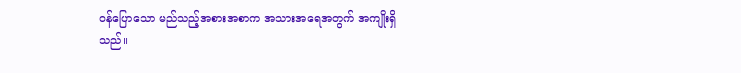ဝန်ပြောသော မည်သည့်အစားအစာက အသားအရေအတွက် အကျိုးရှိသည်။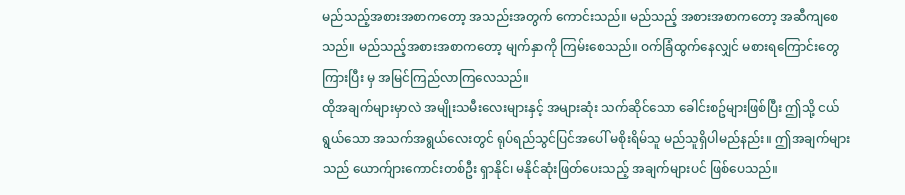မည်သည့်အစားအစာကတော့ အသည်းအတွက် ကောင်းသည်။ မည်သည့် အစားအစာကတော့ အဆီကျစေသည်။ မည်သည့်အစားအစာကတော့ မျက်နှာကို ကြမ်းစေသည်။ ဝက်ခြံထွက်နေလျှင် မစားရကြောင်းတွေ ကြားပြီး မှ အမြင်ကြည်လာကြလေသည်။
ထိုအချက်များမှာလဲ အမျိုးသမီးလေးများနှင့် အများဆုံး သက်ဆိုင်သော ခေါင်းစဥ်များဖြစ်ပြီး ဤသို့ ငယ်ရွယ်သော အသက်အရွယ်လေးတွင် ရုပ်ရည်သွင်ပြင်အပေါ် မစိုးရိမ်သူ မည်သူရှိပါမည်နည်း။ ဤအချက်များသည် ယောက်ျားကောင်းတစ်ဦး ရှာနိုင်၊ မနိုင်ဆုံးဖြတ်ပေးသည့် အချက်များပင် ဖြစ်ပေသည်။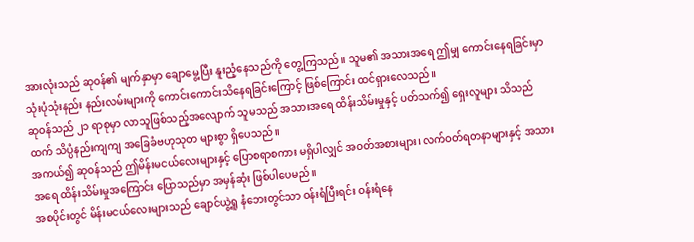အားလုံးသည် ဆုဝန်၏ မျက်နှာမှာ ချောမွေ့ပြီး နူးညံ့နေသည်ကို တွေ့ကြသည်။ သူမ၏ အသားအရေ ဤမျှ ကောင်းနေရခြင်းမှာ သုံးပုံသုံးနည်း နည်းလမ်းများကို ကောင်းကောင်းသိနေရခြင်းကြောင့် ဖြစ်ကြောင်း ထင်ရှားလေသည်။
ဆုဝန်သည် ၂၁ ရာစုမှာ လာသူဖြစ်သည့်အလျောက် သူမသည် အသားအရေ ထိန်းသိမ်းမှုနှင့် ပတ်သက်၍ ရှေးလူများ သိသည်ထက် သိပ္ပံနည်းကျကျ အခြေခံဗဟုသုတ များစွာ ရှိပေသည်။
အကယ်၍ ဆုဝန်သည် ဤမိန်းမငယ်လေးများနှင့် ပြောစရာစကား မရှိပါလျှင် အဝတ်အစားများ၊ လက်ဝတ်ရတနာများနှင့် အသားအရေ ထိန်းသိမ်းမှုအကြောင်း ပြောသည်မှာ အမှန်ဆုံး ဖြစ်ပါပေမည်။
အစပိုင်းတွင် မိန်းမငယ်လေးများသည် ချောင်ယွဲ့ရူ နံဘေးတွင်သာ ဝန်းရံပြီးရင်း ဝန်းရံနေ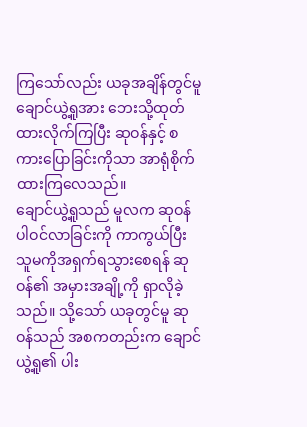ကြသော်လည်း ယခုအချိန်တွင်မူ ချောင်ယွဲ့ရူအား ဘေးသို့ထုတ်ထားလိုက်ကြပြီး ဆုဝန်နှင့် စကားပြောခြင်းကိုသာ အာရုံစိုက်ထားကြလေသည်။
ချောင်ယွဲ့ရူသည် မူလက ဆုဝန်ပါဝင်လာခြင်းကို ကာကွယ်ပြီး သူမကိုအရှက်ရသွားစေရန် ဆုဝန်၏ အမှားအချို့ကို ရှာလိုခဲ့သည်။ သို့သော် ယခုတွင်မူ ဆုဝန်သည် အစကတည်းက ချောင်ယွဲ့ရူ၏ ပါး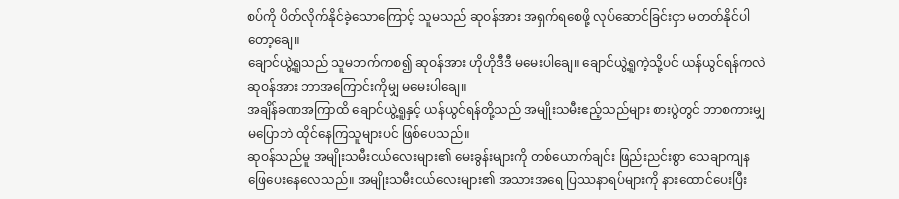စပ်ကို ပိတ်လိုက်နိုင်ခဲ့သောကြောင့် သူမသည် ဆုဝန်အား အရှက်ရစေဖို့ လုပ်ဆောင်ခြင်းငှာ မတတ်နိုင်ပါတော့ချေ။
ချောင်ယွဲ့ရူသည် သူမဘက်ကစ၍ ဆုဝန်အား ဟိုဟိုဒီဒီ မမေးပါချေ။ ချောင်ယွဲ့ရူကဲ့သို့ပင် ယန်ယွင်ရန်ကလဲ ဆုဝန်အား ဘာအကြောင်းကိုမျှ မမေးပါချေ။
အချိန်ခဏအကြာထိ ချောင်ယွဲ့ရူနှင့် ယန်ယွင်ရန်တို့သည် အမျိုးသမီးဧည့်သည်များ စားပွဲတွင် ဘာစကားမျှ မပြောဘဲ ထိုင်နေကြသူများပင် ဖြစ်ပေသည်။
ဆုဝန်သည်မူ အမျိုးသမီးငယ်လေးများ၏ မေးခွန်းများကို တစ်ယောက်ချင်း ဖြည်းညင်းစွာ သေချာကျန ဖြေပေးနေလေသည်။ အမျိုးသမီးငယ်လေးများ၏ အသားအရေ ပြဿနာရပ်များကို နားထောင်ပေးပြီး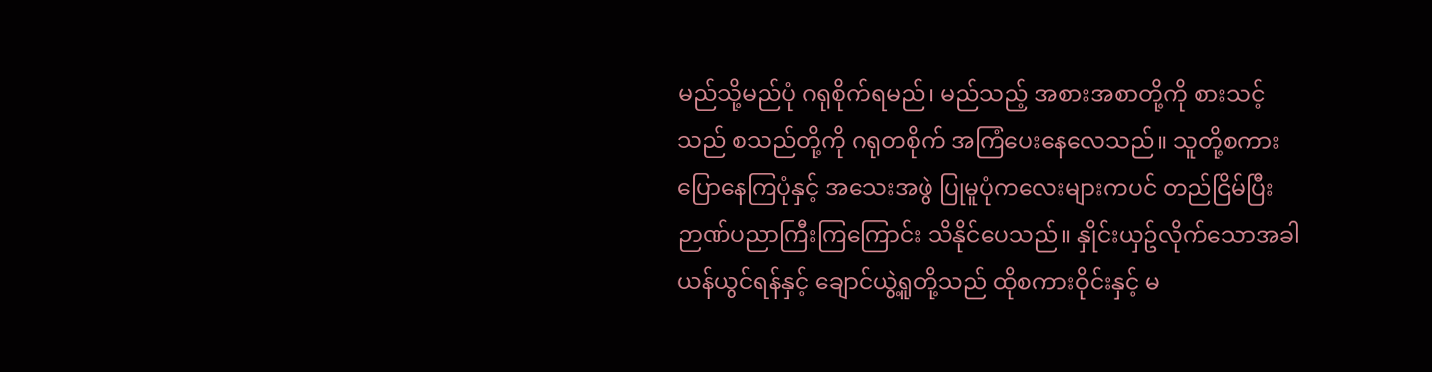မည်သို့မည်ပုံ ဂရုစိုက်ရမည်၊ မည်သည့် အစားအစာတို့ကို စားသင့်သည် စသည်တို့ကို ဂရုတစိုက် အကြံပေးနေလေသည်။ သူတို့စကားပြောနေကြပုံနှင့် အသေးအဖွဲ ပြုမူပုံကလေးများကပင် တည်ငြိမ်ပြီး ဉာဏ်ပညာကြီးကြကြောင်း သိနိုင်ပေသည်။ နှိုင်းယှဥ်လိုက်သောအခါ ယန်ယွင်ရန်နှင့် ချောင်ယွဲ့ရူတို့သည် ထိုစကားဝိုင်းနှင့် မ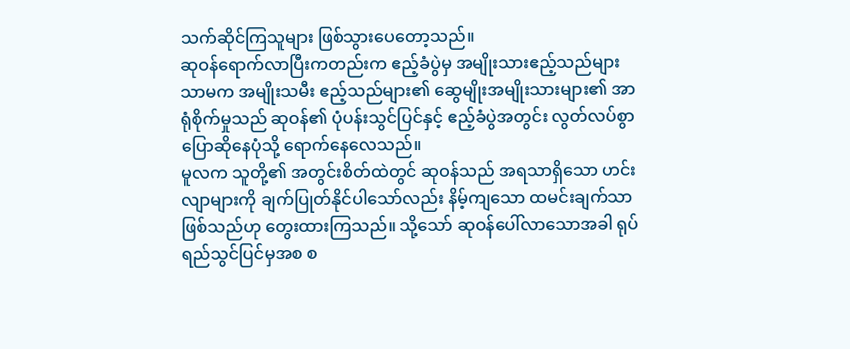သက်ဆိုင်ကြသူများ ဖြစ်သွားပေတော့သည်။
ဆုဝန်ရောက်လာပြီးကတည်းက ဧည့်ခံပွဲမှ အမျိုးသားဧည့်သည်များသာမက အမျိုးသမီး ဧည့်သည်များ၏ ဆွေမျိုးအမျိုးသားများ၏ အာရုံစိုက်မှုသည် ဆုဝန်၏ ပုံပန်းသွင်ပြင်နှင့် ဧည့်ခံပွဲအတွင်း လွတ်လပ်စွာ ပြောဆိုနေပုံသို့ ရောက်နေလေသည်။
မူလက သူတို့၏ အတွင်းစိတ်ထဲတွင် ဆုဝန်သည် အရသာရှိသော ဟင်းလျာများကို ချက်ပြုတ်နိုင်ပါသော်လည်း နိမ့်ကျသော ထမင်းချက်သာ ဖြစ်သည်ဟု တွေးထားကြသည်။ သို့သော် ဆုဝန်ပေါ်လာသောအခါ ရုပ်ရည်သွင်ပြင်မှအစ စ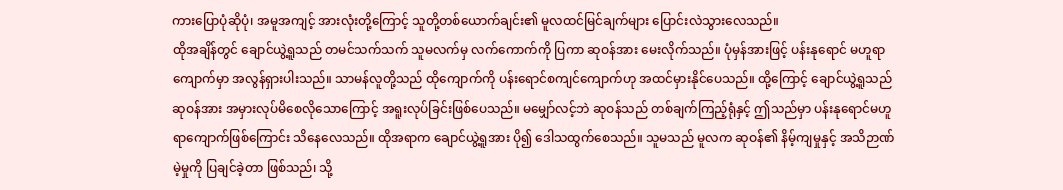ကားပြောပုံဆိုပုံ၊ အမူအကျင့် အားလုံးတို့ကြောင့် သူတို့တစ်ယောက်ချင်း၏ မူလထင်မြင်ချက်များ ပြောင်းလဲသွားလေသည်။
ထိုအချိန်တွင် ချောင်ယွဲ့ရူသည် တမင်သက်သက် သူမလက်မှ လက်ကောက်ကို ပြကာ ဆုဝန်အား မေးလိုက်သည်။ ပုံမှန်အားဖြင့် ပန်းနုရောင် မဟူရာကျောက်မှာ အလွန်ရှားပါးသည်။ သာမန်လူတို့သည် ထိုကျောက်ကို ပန်းရောင်စကျင်ကျောက်ဟု အထင်မှားနိုင်ပေသည်။ ထို့ကြောင့် ချောင်ယွဲ့ရူသည် ဆုဝန်အား အမှားလုပ်မိစေလိုသောကြောင့် အရူးလုပ်ခြင်းဖြစ်ပေသည်။ မမျှော်လင့်ဘဲ ဆုဝန်သည် တစ်ချက်ကြည့်ရုံနှင့် ဤသည်မှာ ပန်းနုရောင်မဟူရာကျောက်ဖြစ်ကြောင်း သိနေလေသည်။ ထိုအရာက ချောင်ယွဲ့ရူအား ပို၍ ဒေါသထွက်စေသည်။ သူမသည် မူလက ဆုဝန်၏ နိမ့်ကျမှုနှင့် အသိဉာဏ်မဲ့မှုကို ပြချင်ခဲ့တာ ဖြစ်သည်၊ သို့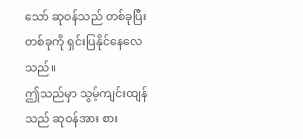သော် ဆုဝန်သည် တစ်ခုပြီးတစ်ခုကို ရှင်းပြနိုင်နေလေသည်။
ဤသည်မှာ သွမ့်ကျင်းထျန်သည် ဆုဝန်အား စား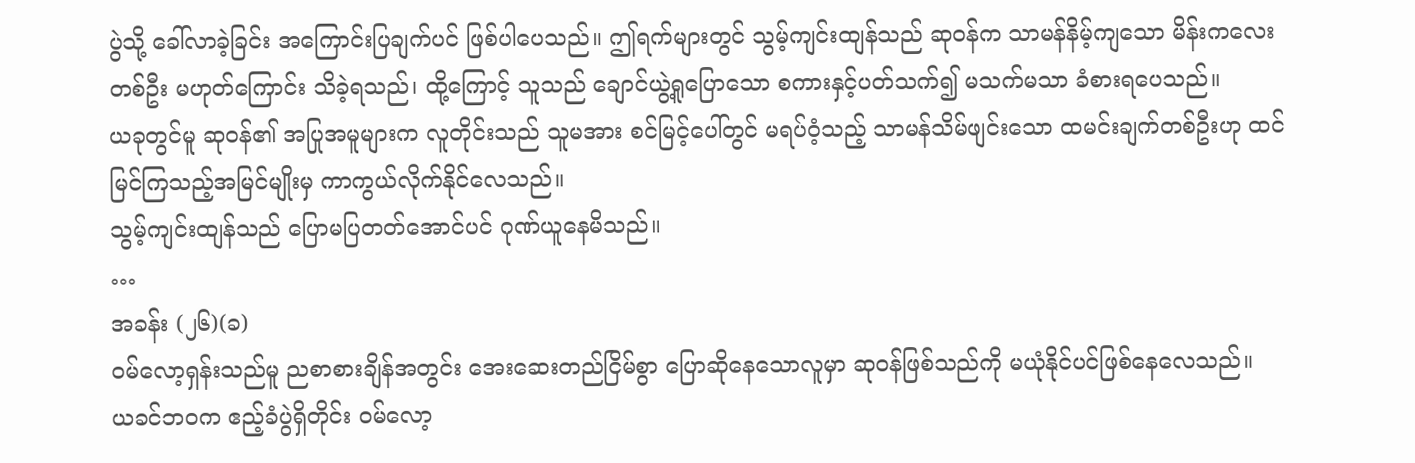ပွဲသို့ ခေါ်လာခဲ့ခြင်း အကြောင်းပြချက်ပင် ဖြစ်ပါပေသည်။ ဤရက်များတွင် သွမ့်ကျင်းထျန်သည် ဆုဝန်က သာမန်နိမ့်ကျသော မိန်းကလေးတစ်ဦး မဟုတ်ကြောင်း သိခဲ့ရသည်၊ ထို့ကြောင့် သူသည် ချောင်ယွဲ့ရူပြောသော စကားနှင့်ပတ်သက်၍ မသက်မသာ ခံစားရပေသည်။
ယခုတွင်မူ ဆုဝန်၏ အပြုအမူများက လူတိုင်းသည် သူမအား စင်မြင့်ပေါ်တွင် မရပ်ဝံ့သည့် သာမန်သိမ်ဖျင်းသော ထမင်းချက်တစ်ဦးဟု ထင်မြင်ကြသည့်အမြင်မျိုးမှ ကာကွယ်လိုက်နိုင်လေသည်။
သွမ့်ကျင်းထျန်သည် ပြောမပြတတ်အောင်ပင် ဂုဏ်ယူနေမိသည်။
…
အခန်း (၂၆)(ခ)
ဝမ်လော့ရှန်းသည်မူ ညစာစားချိန်အတွင်း အေးဆေးတည်ငြိမ်စွာ ပြောဆိုနေသောလူမှာ ဆုဝန်ဖြစ်သည်ကို မယုံနိုင်ပင်ဖြစ်နေလေသည်။
ယခင်ဘဝက ဧည့်ခံပွဲရှိတိုင်း ဝမ်လော့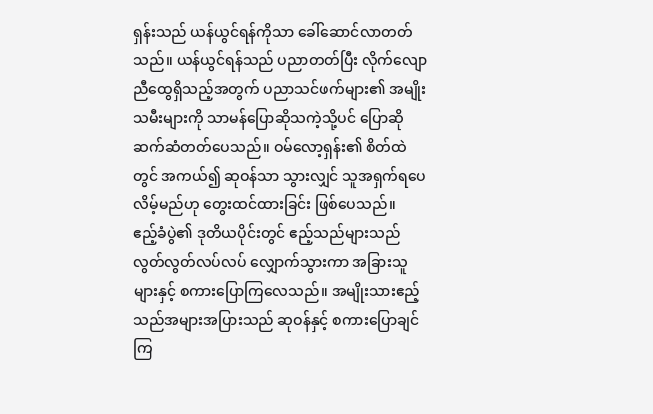ရှန်းသည် ယန်ယွင်ရန်ကိုသာ ခေါ်ဆောင်လာတတ်သည်။ ယန်ယွင်ရန်သည် ပညာတတ်ပြီး လိုက်လျောညီထွေရှိသည့်အတွက် ပညာသင်ဖက်များ၏ အမျိုးသမီးများကို သာမန်ပြောဆိုသကဲ့သို့ပင် ပြောဆိုဆက်ဆံတတ်ပေသည်။ ဝမ်လော့ရှန်း၏ စိတ်ထဲတွင် အကယ်၍ ဆုဝန်သာ သွားလျှင် သူအရှက်ရပေလိမ့်မည်ဟု တွေးထင်ထားခြင်း ဖြစ်ပေသည်။
ဧည့်ခံပွဲ၏ ဒုတိယပိုင်းတွင် ဧည့်သည်များသည် လွတ်လွတ်လပ်လပ် လျှောက်သွားကာ အခြားသူများနှင့် စကားပြောကြလေသည်။ အမျိုးသားဧည့်သည်အများအပြားသည် ဆုဝန်နှင့် စကားပြောချင်ကြ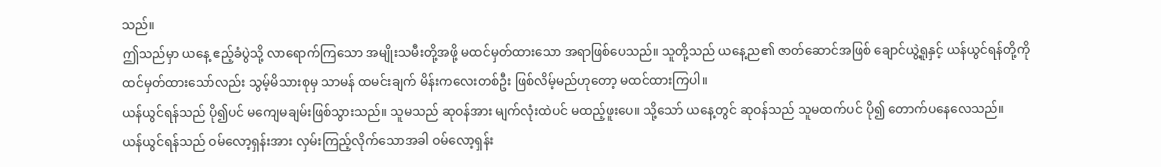သည်။
ဤသည်မှာ ယနေ့ ဧည့်ခံပွဲသို့ လာရောက်ကြသော အမျိုးသမီးတို့အဖို့ မထင်မှတ်ထားသော အရာဖြစ်ပေသည်။ သူတို့သည် ယနေ့ည၏ ဇာတ်ဆောင်အဖြစ် ချောင်ယွဲ့ရူနှင့် ယန်ယွင်ရန်တို့ကို ထင်မှတ်ထားသော်လည်း သွမ့်မိသားစုမှ သာမန် ထမင်းချက် မိန်းကလေးတစ်ဦး ဖြစ်လိမ့်မည်ဟုတော့ မထင်ထားကြပါ။
ယန်ယွင်ရန်သည် ပို၍ပင် မကျေမချမ်းဖြစ်သွားသည်။ သူမသည် ဆုဝန်အား မျက်လုံးထဲပင် မထည့်ဖူးပေ။ သို့သော် ယနေ့တွင် ဆုဝန်သည် သူမထက်ပင် ပို၍ တောက်ပနေလေသည်။
ယန်ယွင်ရန်သည် ဝမ်လော့ရှန်းအား လှမ်းကြည့်လိုက်သောအခါ ဝမ်လော့ရှန်း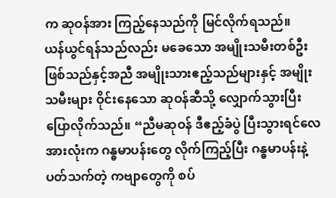က ဆုဝန်အား ကြည့်နေသည်ကို မြင်လိုက်ရသည်။
ယန်ယွင်ရန်သည်လည်း မခေသော အမျိုးသမီးတစ်ဦး ဖြစ်သည်နှင့်အညီ အမျိုးသားဧည့်သည်များနှင့် အမျိုးသမီးများ ဝိုင်းနေသော ဆုဝန်ဆီသို့ လျှောက်သွားပြီး ပြောလိုက်သည်။ “ညီမဆုဝန် ဒီဧည့်ခံပွဲ ပြီးသွားရင်လေ အားလုံးက ဂန္ဓမာပန်းတွေ လိုက်ကြည့်ပြီး ဂန္ဓမာပန်းနဲ့ ပတ်သက်တဲ့ ကဗျာတွေကို စပ်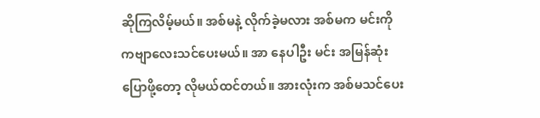ဆိုကြလိမ့်မယ်။ အစ်မနဲ့ လိုက်ခဲ့မလား အစ်မက မင်းကို ကဗျာလေးသင်ပေးမယ်။ အာ နေပါဦး မင်း အမြန်ဆုံးပြောဖို့တော့ လိုမယ်ထင်တယ်။ အားလုံးက အစ်မသင်ပေး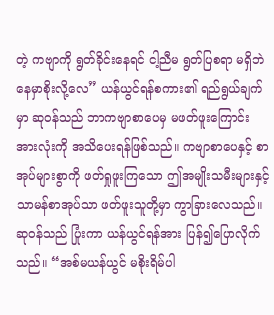တဲ့ ကဗျာကို ရွတ်ခိုင်းနေရင် ငါ့ညီမ ရွတ်ပြစရာ မရှိဘဲ နေမှာစိုးလို့လေ” ယန်ယွင်ရန်စကား၏ ရည်ရွယ်ချက်မှာ ဆုဝန်သည် ဘာကဗျာစာပေမှ မဖတ်ဖူးကြောင်း အားလုံးကို အသိပေးရန်ဖြစ်သည်။ ကဗျာစာပေနှင့် စာအုပ်များစွာကို ဖတ်ရှုဖူးကြသော ဤအမျိုးသမီးများနှင့် သာမန်စာအုပ်သာ ဖတ်ဖူးသူတို့မှာ ကွာခြားလေသည်။
ဆုဝန်သည် ပြုံးကာ ယန်ယွင်ရန်အား ပြန်၍ပြောလိုက်သည်။ “အစ်မယန်ယွင် မစိုးရိမ်ပါ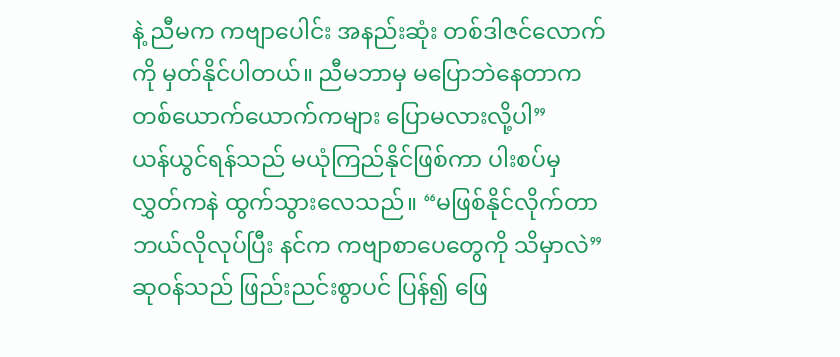နဲ့ ညီမက ကဗျာပေါင်း အနည်းဆုံး တစ်ဒါဇင်လောက်ကို မှတ်နိုင်ပါတယ်။ ညီမဘာမှ မပြောဘဲနေတာက တစ်ယောက်ယောက်ကများ ပြောမလားလို့ပါ”
ယန်ယွင်ရန်သည် မယုံကြည်နိုင်ဖြစ်ကာ ပါးစပ်မှ လွှတ်ကနဲ ထွက်သွားလေသည်။ “မဖြစ်နိုင်လိုက်တာ ဘယ်လိုလုပ်ပြီး နင်က ကဗျာစာပေတွေကို သိမှာလဲ”
ဆုဝန်သည် ဖြည်းညင်းစွာပင် ပြန်၍ ဖြေ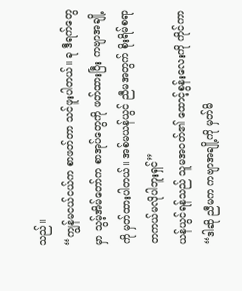သည်။
“ကျွန်မငယ်ငယ်က စာဖတ်တာ သင်ဖူးပါတယ်။ ခု ဒီရက်တွေမှာ သွမ့်အိမ်တော်က စာအုပ်တွေကို ဖတ်ထားပြီး ကဗျာအချို့ကို မှတ်ထားပါတယ်။ အစ်မယန်ယွင် ညီမအတွက် စိုးရိမ်စရာ တကယ်မလိုပါဘူးရှင်”
ယန်ယွင်ရန်သည် သူမအဝတ်၏ ထောင့်စွန်းလေးကို ကိုင်ကာ “ဒါဆို ညီမက ကဗျာအချို့ကို မှတ်မိ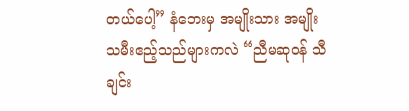တယ်ပေါ့” နံဘေးမှ အမျိုးသား အမျိုးသမီးဧည့်သည်များကလဲ “ညီမဆုဝန် သီချင်း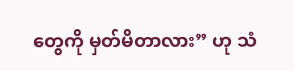တွေကို မှတ်မိတာလား” ဟု သံ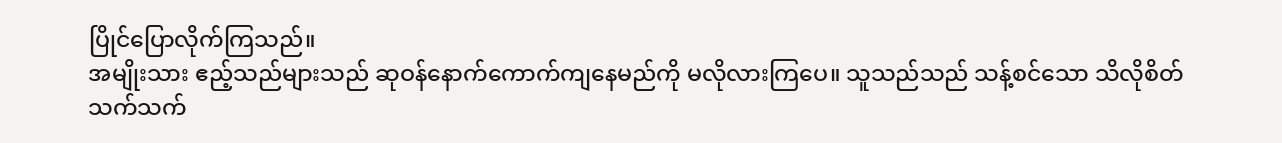ပြိုင်ပြောလိုက်ကြသည်။
အမျိုးသား ဧည့်သည်များသည် ဆုဝန်နောက်ကောက်ကျနေမည်ကို မလိုလားကြပေ။ သူသည်သည် သန့်စင်သော သိလိုစိတ်သက်သက်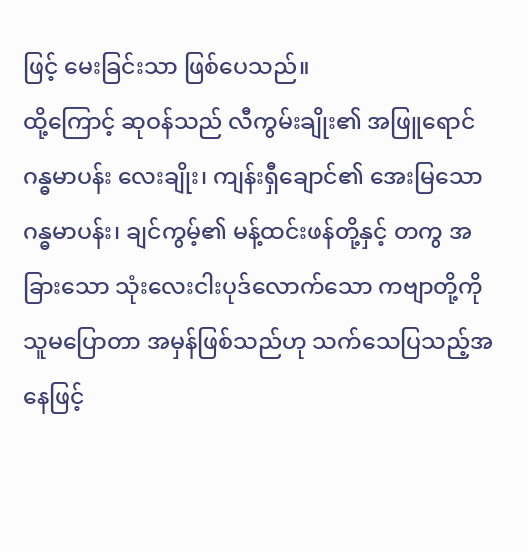ဖြင့် မေးခြင်းသာ ဖြစ်ပေသည်။
ထို့ကြောင့် ဆုဝန်သည် လီကွမ်းချိုး၏ အဖြူရောင် ဂန္ဓမာပန်း လေးချိုး၊ ကျန်းရှီချောင်၏ အေးမြသော ဂန္ဓမာပန်း၊ ချင်ကွမ့်၏ မန့်ထင်းဖန်တို့နှင့် တကွ အခြားသော သုံးလေးငါးပုဒ်လောက်သော ကဗျာတို့ကို သူမပြောတာ အမှန်ဖြစ်သည်ဟု သက်သေပြသည့်အနေဖြင့်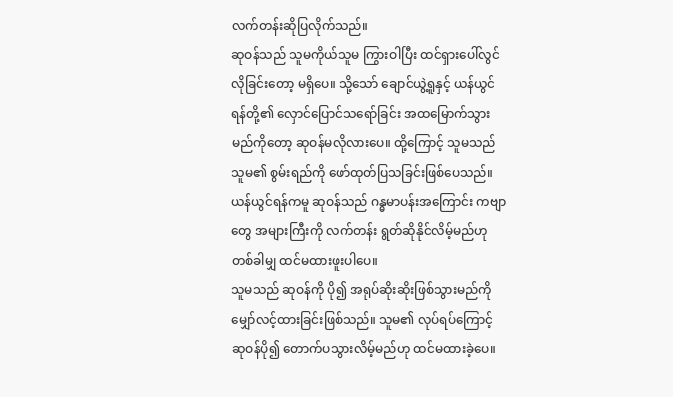လက်တန်းဆိုပြလိုက်သည်။
ဆုဝန်သည် သူမကိုယ်သူမ ကြွားဝါပြီး ထင်ရှားပေါ်လွင်လိုခြင်းတော့ မရှိပေ။ သို့သော် ချောင်ယွဲ့ရူနှင့် ယန်ယွင်ရန်တို့၏ လှောင်ပြောင်သရော်ခြင်း အထမြောက်သွားမည်ကိုတော့ ဆုဝန်မလိုလားပေ။ ထို့ကြောင့် သူမသည် သူမ၏ စွမ်းရည်ကို ဖော်ထုတ်ပြသခြင်းဖြစ်ပေသည်။
ယန်ယွင်ရန်ကမူ ဆုဝန်သည် ဂန္ဓမာပန်းအကြောင်း ကဗျာတွေ အများကြီးကို လက်တန်း ရွတ်ဆိုနိုင်လိမ့်မည်ဟု တစ်ခါမျှ ထင်မထားဖူးပါပေ။
သူမသည် ဆုဝန်ကို ပို၍ အရုပ်ဆိုးဆိုးဖြစ်သွားမည်ကို မျှော်လင့်ထားခြင်းဖြစ်သည်။ သူမ၏ လုပ်ရပ်ကြောင့် ဆုဝန်ပို၍ တောက်ပသွားလိမ့်မည်ဟု ထင်မထားခဲ့ပေ။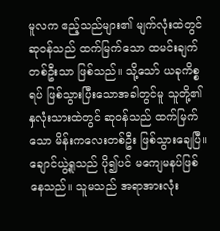မူလက ဧည့်သည်များ၏ မျက်လုံးထဲတွင် ဆုဝန်သည် ထက်မြက်သော ထမင်းချက်တစ်ဦးသာ ဖြစ်သည်။ သို့သော် ယခုကိစ္စရပ် ဖြစ်သွားပြီးသောအခါတွင်မူ သူတို့၏ နှလုံးသားထဲတွင် ဆုဝန်သည် ထက်မြက်သော မိန်းကလေးတစ်ဦး ဖြစ်သွားချေပြီ။
ချောင်ယွဲ့ရူသည် ပို၍ပင် မကျေမနပ်ဖြစ်နေသည်။ သူမသည် အရာအားလုံး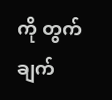ကို တွက်ချက်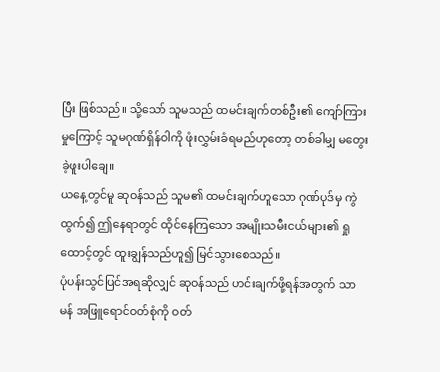ပြီး ဖြစ်သည်။ သို့သော် သူမသည် ထမင်းချက်တစ်ဦး၏ ကျော်ကြားမှုကြောင့် သူမဂုဏ်ရှိန်ဝါကို ဖုံးလွှမ်းခံရမည်ဟုတော့ တစ်ခါမျှ မတွေးခဲ့ဖူးပါချေ။
ယနေ့တွင်မူ ဆုဝန်သည် သူမ၏ ထမင်းချက်ဟူသော ဂုဏ်ပုဒ်မှ ကွဲထွက်၍ ဤနေရာတွင် ထိုင်နေကြသော အမျိုးသမီးငယ်များ၏ ရှုထောင့်တွင် ထူးချွန်သည်ဟူ၍ မြင်သွားစေသည်။
ပုံပန်းသွင်ပြင်အရဆိုလျှင် ဆုဝန်သည် ဟင်းချက်ဖို့ရန်အတွက် သာမန် အဖြူရောင်ဝတ်စုံကို ဝတ်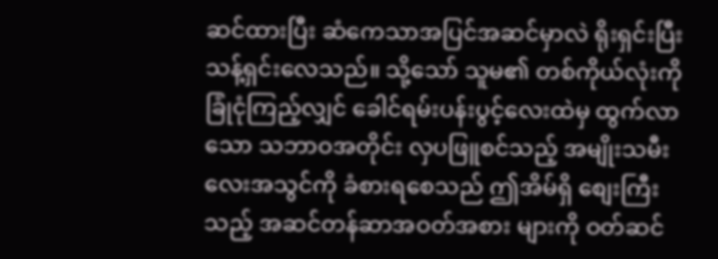ဆင်ထားပြီး ဆံကေသာအပြင်အဆင်မှာလဲ ရိုးရှင်းပြီး သန့်ရှင်းလေသည်။ သို့သော် သူမ၏ တစ်ကိုယ်လုံးကို ခြုံငုံကြည့်လျှင် ခေါင်ရမ်းပန်းပွင့်လေးထဲမှ ထွက်လာသော သဘာဝအတိုင်း လှပဖြူစင်သည့် အမျိုးသမီးလေးအသွင်ကို ခံစားရစေသည် ဤအိမ်ရှိ စျေးကြီးသည့် အဆင်တန်ဆာအဝတ်အစား များကို ဝတ်ဆင်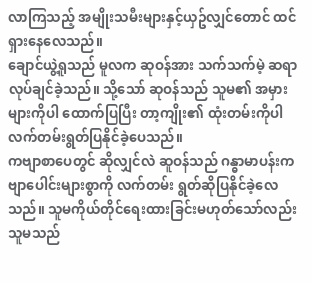လာကြသည့် အမျိုးသမီးများနှင့်ယှဥ်လျှင်တောင် ထင်ရှားနေလေသည်။
ချောင်ယွဲ့ရူသည် မူလက ဆုဝန်အား သက်သက်မဲ့ ဆရာလုပ်ချင်ခဲ့သည်။ သို့သော် ဆုဝန်သည် သူမ၏ အမှားများကိုပါ ထောက်ပြပြီး တာ့ကျိုး၏ ထုံးတမ်းကိုပါ လက်တမ်းရွတ်ပြနိုင်ခဲ့ပေသည်။
ကဗျာစာပေတွင် ဆိုလျှင်လဲ ဆူဝန်သည် ဂန္ဓာမာပန်းကဗျာပေါင်းများစွာကို လက်တမ်း ရွတ်ဆိုပြနိုင်ခဲ့လေသည်။ သူမကိုယ်တိုင်ရေးထားခြင်းမဟုတ်သော်လည်း သူမသည်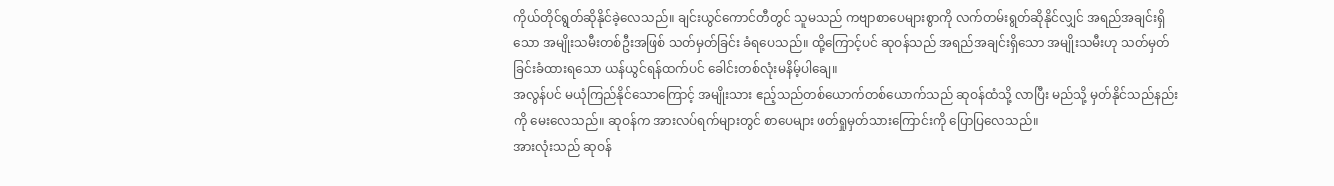ကိုယ်တိုင်ရွတ်ဆိုနိုင်ခဲ့လေသည်။ ချင်းယွင်ကောင်တီတွင် သူမသည် ကဗျာစာပေများစွာကို လက်တမ်းရွတ်ဆိုနိုင်လျှင် အရည်အချင်းရှိသော အမျိုးသမီးတစ်ဦးအဖြစ် သတ်မှတ်ခြင်း ခံရပေသည်။ ထို့ကြောင့်ပင် ဆုဝန်သည် အရည်အချင်းရှိသော အမျိုးသမီးဟု သတ်မှတ်ခြင်းခံထားရသော ယန်ယွင်ရန်ထက်ပင် ခေါင်းတစ်လုံးမနိမ့်ပါချေ။
အလွန်ပင် မယုံကြည်နိုင်သောကြောင့် အမျိုးသား ဧည့်သည်တစ်ယောက်တစ်ယောက်သည် ဆုဝန်ထံသို့ လာပြီး မည်သို့ မှတ်နိုင်သည်နည်းကို မေးလေသည်။ ဆုဝန်က အားလပ်ရက်များတွင် စာပေများ ဖတ်ရှုမှတ်သားကြောင်းကို ပြောပြလေသည်။
အားလုံးသည် ဆုဝန်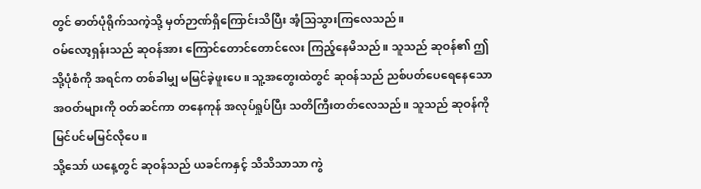တွင် ဓာတ်ပုံရိုက်သကဲ့သို့ မှတ်ဉာဏ်ရှိကြောင်းသိပြီး အံ့သြသွားကြလေသည်။
ဝမ်လော့ရှန်းသည် ဆုဝန်အား ကြောင်တောင်တောင်လေး ကြည့်နေမိသည်။ သူသည် ဆုဝန်၏ ဤသို့ပုံစံကို အရင်က တစ်ခါမျှ မမြင်ခဲ့ဖူးပေ။ သူ့အတွေးထဲတွင် ဆုဝန်သည် ညစ်ပတ်ပေရေနေသော အဝတ်များကို ဝတ်ဆင်ကာ တနေကုန် အလုပ်ရှုပ်ပြီး သတိကြီးတတ်လေသည်။ သူသည် ဆုဝန်ကို မြင်ပင်မမြင်လိုပေ။
သို့သော် ယနေ့တွင် ဆုဝန်သည် ယခင်ကနှင့် သိသိသာသာ ကွဲ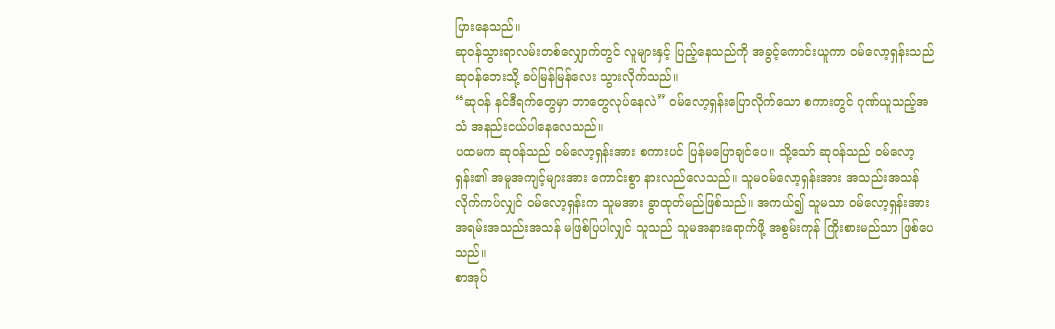ပြားနေသည်။
ဆုဝန်သွားရာလမ်းတစ်လျှောက်တွင် လူများနှင့် ပြည့်နေသည်ကို အခွင့်ကောင်းယူကာ ဝမ်လော့ရှန်းသည် ဆုဝန်ဘေးသို့ ခပ်မြန်မြန်လေး သွားလိုက်သည်။
“ဆုဝန် နင်ဒီရက်တွေမှာ ဘာတွေလုပ်နေလဲ” ဝမ်လော့ရှန်းပြောလိုက်သော စကားတွင် ဂုဏ်ယူသည့်အသံ အနည်းငယ်ပါနေလေသည်။
ပထမက ဆုဝန်သည် ဝမ်လော့ရှန်းအား စကားပင် ပြန်မပြောချင်ပေ။ သို့သော် ဆုဝန်သည် ဝမ်လော့ရှန်း၏ အမူအကျင့်များအား ကောင်းစွာ နားလည်လေသည်။ သူမဝမ်လော့ရှန်းအား အသည်းအသန် လိုက်ကပ်လျှင် ဝမ်လော့ရှန်းက သူမအား ခွာထုတ်မည်ဖြစ်သည်။ အကယ်၍ သူမသာ ဝမ်လော့ရှန်းအား အရမ်းအသည်းအသန် မဖြစ်ပြပါလျှင် သူသည် သူမအနားရောက်ဖို့ အစွမ်းကုန် ကြိုးစားမည်သာ ဖြစ်ပေသည်။
စာအုပ်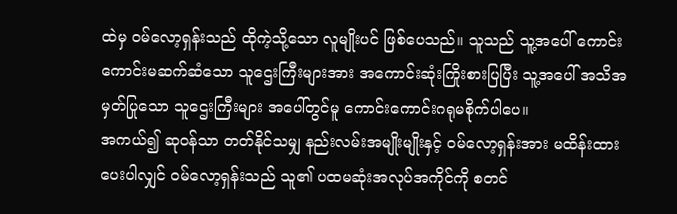ထဲမှ ဝမ်လော့ရှန်းသည် ထိုကဲ့သို့သော လူမျိုးပင် ဖြစ်ပေသည်။ သူသည် သူ့အပေါ် ကောင်းကောင်းမဆက်ဆံသော သူဌေးကြီးများအား အကောင်းဆုံးကြိုးစားပြပြီး သူ့အပေါ် အသိအမှတ်ပြုသော သူဌေးကြီးများ အပေါ်တွင်မူ ကောင်းကောင်းဂရုမစိုက်ပါပေ။
အကယ်၍ ဆုဝန်သာ တတ်နိုင်သမျှ နည်းလမ်းအမျိုးမျိုးနှင့် ဝမ်လော့ရှန်းအား မထိန်းထားပေးပါလျှင် ဝမ်လော့ရှန်းသည် သူ၏ ပထမဆုံးအလုပ်အကိုင်ကို စတင်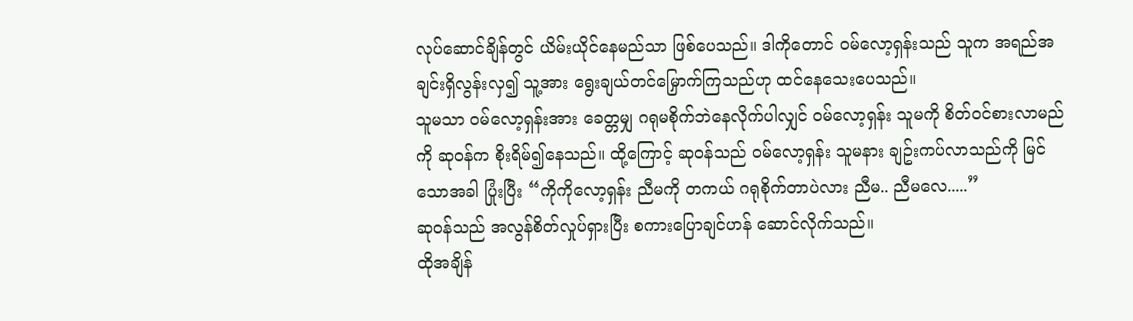လုပ်ဆောင်ချိန်တွင် ယိမ်းယိုင်နေမည်သာ ဖြစ်ပေသည်။ ဒါကိုတောင် ဝမ်လော့ရှန်းသည် သူက အရည်အချင်းရှိလွန်းလှ၍ သူ့အား ရွေးချယ်တင်မြှောက်ကြသည်ဟု ထင်နေသေးပေသည်။
သူမသာ ဝမ်လော့ရှန်းအား ခေတ္တမျှ ဂရုမစိုက်ဘဲနေလိုက်ပါလျှင် ဝမ်လော့ရှန်း သူမကို စိတ်ဝင်စားလာမည်ကို ဆုဝန်က စိုးရိမ်၍နေသည်။ ထို့ကြောင့် ဆုဝန်သည် ဝမ်လော့ရှန်း သူမနား ချဥ်းကပ်လာသည်ကို မြင်သောအခါ ပြုံးပြီး “ကိုကိုလော့ရှန်း ညီမကို တကယ် ဂရုစိုက်တာပဲလား ညီမ.. ညီမလေ.....”
ဆုဝန်သည် အလွန်စိတ်လှုပ်ရှားပြီး စကားပြောချင်ဟန် ဆောင်လိုက်သည်။
ထိုအချိန်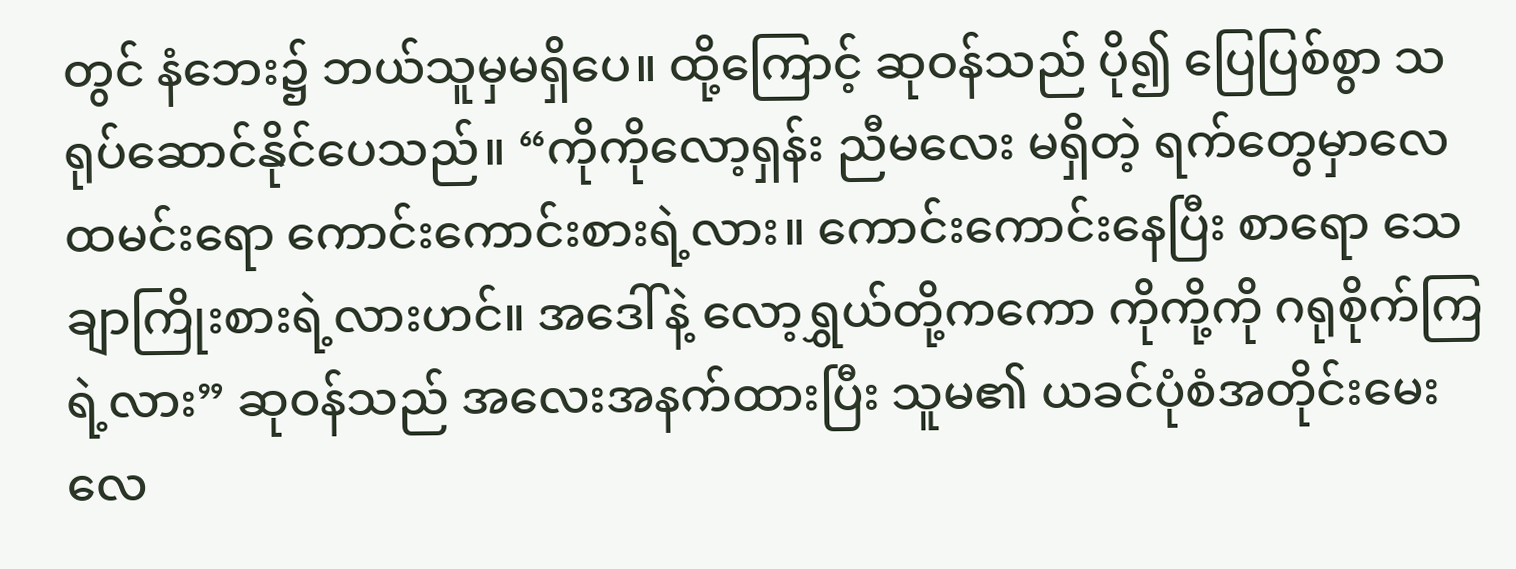တွင် နံဘေး၌ ဘယ်သူမှမရှိပေ။ ထို့ကြောင့် ဆုဝန်သည် ပို၍ ပြေပြစ်စွာ သရုပ်ဆောင်နိုင်ပေသည်။ “ကိုကိုလော့ရှန်း ညီမလေး မရှိတဲ့ ရက်တွေမှာလေ ထမင်းရော ကောင်းကောင်းစားရဲ့လား။ ကောင်းကောင်းနေပြီး စာရော သေချာကြိုးစားရဲ့လားဟင်။ အဒေါ်နဲ့ လော့ရွှယ်တို့ကကော ကိုကို့ကို ဂရုစိုက်ကြရဲ့လား” ဆုဝန်သည် အလေးအနက်ထားပြီး သူမ၏ ယခင်ပုံစံအတိုင်းမေးလေ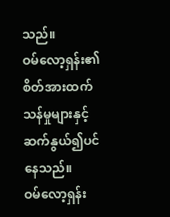သည်။
ဝမ်လော့ရှန်း၏ စိတ်အားထက်သန်မှုများနှင့် ဆက်နွယ်၍ပင်နေသည်။
ဝမ်လော့ရှန်း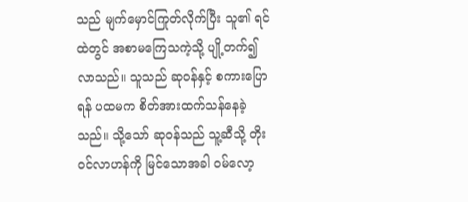သည် မျက်မှောင်ကြုတ်လိုက်ပြီး သူ၏ ရင်ထဲတွင် အစာမကြေသကဲ့သို့ ပျို့တက်၍ လာသည်။ သူသည် ဆုဝန်နှင့် စကားပြောရန် ပထမက စိတ်အားထက်သန်နေခဲ့သည်။ သို့သော် ဆုဝန်သည် သူ့ဆီသို့ တိုးဝင်လာဟန်ကို မြင်သောအခါ ဝမ်လော့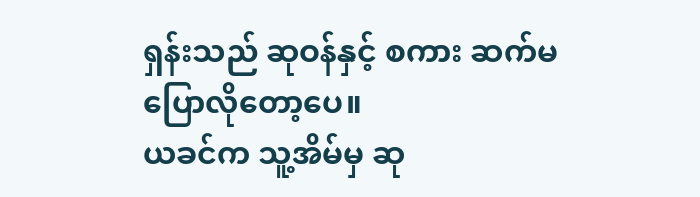ရှန်းသည် ဆုဝန်နှင့် စကား ဆက်မပြောလိုတော့ပေ။
ယခင်က သူ့အိမ်မှ ဆု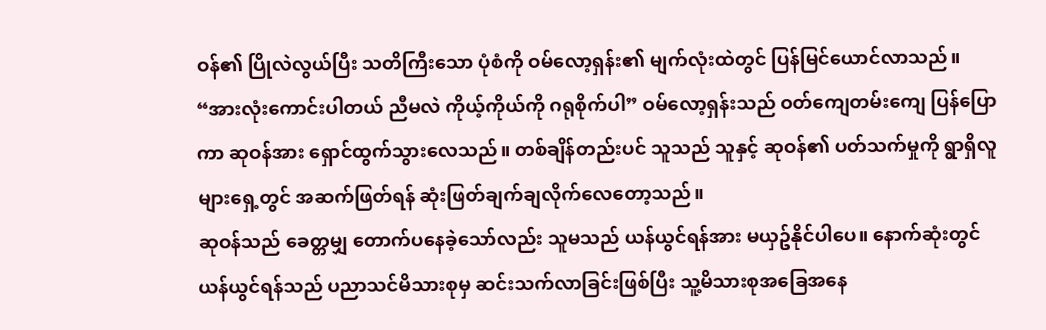ဝန်၏ ပြိုလဲလွယ်ပြီး သတိကြီးသော ပုံစံကို ဝမ်လော့ရှန်း၏ မျက်လုံးထဲတွင် ပြန်မြင်ယောင်လာသည်။
“အားလုံးကောင်းပါတယ် ညီမလဲ ကိုယ့်ကိုယ်ကို ဂရုစိုက်ပါ” ဝမ်လော့ရှန်းသည် ဝတ်ကျေတမ်းကျေ ပြန်ပြောကာ ဆုဝန်အား ရှောင်ထွက်သွားလေသည်။ တစ်ချိန်တည်းပင် သူသည် သူနှင့် ဆုဝန်၏ ပတ်သက်မှုကို ရွာရှိလူများရှေ့တွင် အဆက်ဖြတ်ရန် ဆုံးဖြတ်ချက်ချလိုက်လေတော့သည်။
ဆုဝန်သည် ခေတ္တမျှ တောက်ပနေခဲ့သော်လည်း သူမသည် ယန်ယွင်ရန်အား မယှဥ်နိုင်ပါပေ။ နောက်ဆုံးတွင် ယန်ယွင်ရန်သည် ပညာသင်မိသားစုမှ ဆင်းသက်လာခြင်းဖြစ်ပြီး သူ့မိသားစုအခြေအနေ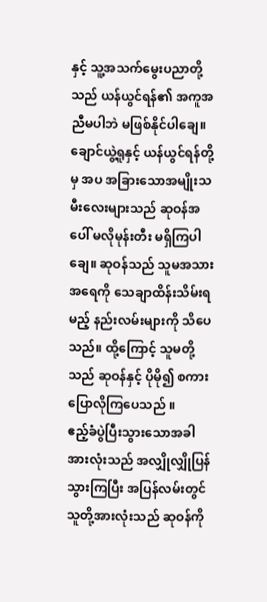နှင့် သူ့အသက်မွေးပညာတို့သည် ယန်ယွင်ရန်၏ အကူအညီမပါဘဲ မဖြစ်နိုင်ပါချေ။
ချောင်ယွဲ့ရူနှင့် ယန်ယွင်ရန်တို့မှ အပ အခြားသောအမျိုးသမီးလေးများသည် ဆုဝန်အပေါ် မလိုမုန်းတီး မရှိကြပါချေ။ ဆုဝန်သည် သူမအသားအရေကို သေချာထိန်းသိမ်းရမည့် နည်းလမ်းများကို သိပေသည်။ ထို့ကြောင့် သူမတို့သည် ဆုဝန်နှင့် ပိုမို၍ စကားပြောလိုကြပေသည် ။
ဧည့်ခံပွဲပြီးသွားသောအခါ အားလုံးသည် အလျှိုလျှိုပြန်သွားကြပြီး အပြန်လမ်းတွင် သူတို့အားလုံးသည် ဆုဝန်ကို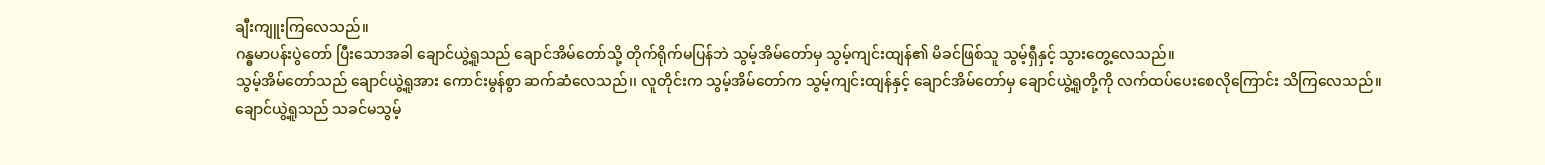ချီးကျူးကြလေသည်။
ဂန္ဓမာပန်းပွဲတော် ပြီးသောအခါ ချောင်ယွဲ့ရူသည် ချောင်အိမ်တော်သို့ တိုက်ရိုက်မပြန်ဘဲ သွမ့်အိမ်တော်မှ သွမ့်ကျင်းထျန်၏ မိခင်ဖြစ်သူ သွမ့်ရှီနှင့် သွားတွေ့လေသည်။
သွမ့်အိမ်တော်သည် ချောင်ယွဲ့ရူအား ကောင်းမွန်စွာ ဆက်ဆံလေသည်၊၊ လူတိုင်းက သွမ့်အိမ်တော်က သွမ့်ကျင်းထျန်နှင့် ချောင်အိမ်တော်မှ ချောင်ယွဲ့ရူတို့ကို လက်ထပ်ပေးစေလိုကြောင်း သိကြလေသည်။
ချောင်ယွဲ့ရူသည် သခင်မသွမ့်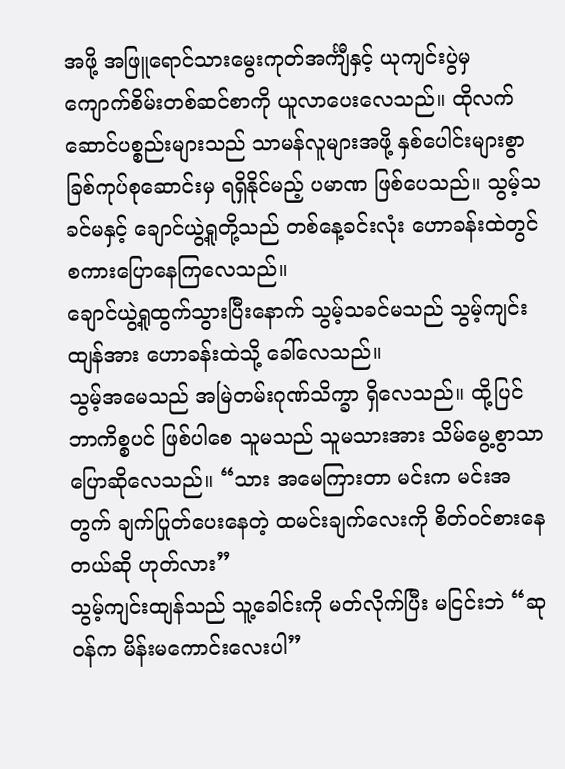အဖို့ အဖြူရောင်သားမွေးကုတ်အင်္ကျီနှင့် ယုကျင်းပွဲမှ ကျောက်စိမ်းတစ်ဆင်စာကို ယူလာပေးလေသည်။ ထိုလက်ဆောင်ပစ္စည်းများသည် သာမန်လူများအဖို့ နှစ်ပေါင်းများစွာ ခြစ်ကုပ်စုဆောင်းမှ ရရှိနိုင်မည့် ပမာဏ ဖြစ်ပေသည်။ သွမ့်သခင်မနှင့် ချောင်ယွဲ့ရူတို့သည် တစ်နေ့ခင်းလုံး ဟောခန်းထဲတွင် စကားပြောနေကြလေသည်။
ချောင်ယွဲ့ရူထွက်သွားပြီးနောက် သွမ့်သခင်မသည် သွမ့်ကျင်းထျန်အား ဟောခန်းထဲသို့ ခေါ်လေသည်။
သွမ့်အမေသည် အမြဲတမ်းဂုဏ်သိက္ခာ ရှိလေသည်။ ထို့ပြင် ဘာကိစ္စပင် ဖြစ်ပါစေ သူမသည် သူမသားအား သိမ်မွေ့စွာသာ ပြောဆိုလေသည်။ “သား အမေကြားတာ မင်းက မင်းအတွက် ချက်ပြုတ်ပေးနေတဲ့ ထမင်းချက်လေးကို စိတ်ဝင်စားနေတယ်ဆို ဟုတ်လား”
သွမ့်ကျင်းထျန်သည် သူ့ခေါင်းကို မတ်လိုက်ပြီး မငြင်းဘဲ “ဆုဝန်က မိန်းမကောင်းလေးပါ”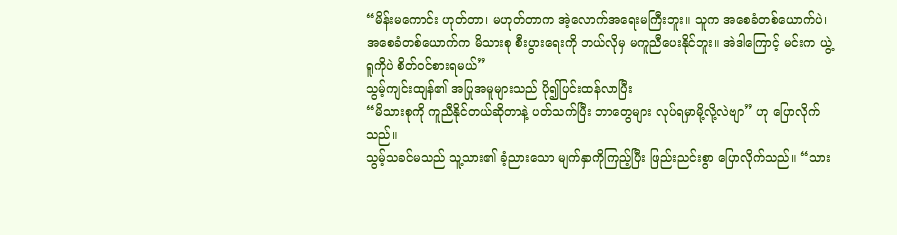“မိန်းမကောင်း ဟုတ်တာ၊ မဟုတ်တာက အဲ့လောက်အရေးမကြီးဘူး။ သူက အစေခံတစ်ယောက်ပဲ၊ အစေခံတစ်ယောက်က မိသားစု စီးပွားရေးကို ဘယ်လိုမှ မကူညီပေးနိုင်ဘူး။ အဲဒါကြောင့် မင်းက ယွဲ့ရူကိုပဲ စိတ်ဝင်စားရမယ်”
သွမ့်ကျင်းထျန်၏ အပြုအမူများသည် ပို၍ပြင်းထန်လာပြီး
“မိသားစုကို ကူညီနိုင်တယ်ဆိုတာနဲ့ ပတ်သက်ပြီး ဘာတွေများ လုပ်ရမှာမို့လို့လဲဗျာ” ဟု ပြောလိုက်သည်။
သွမ့်သခင်မသည် သူ့သား၏ ခံ့ညားသော မျက်နှာကိုကြည့်ပြီး ဖြည်းညင်းစွာ ပြောလိုက်သည်။ “သား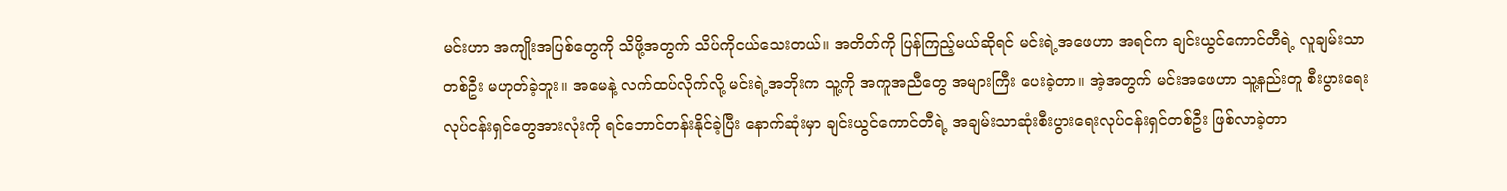မင်းဟာ အကျိုးအပြစ်တွေကို သိဖို့အတွက် သိပ်ကိုငယ်သေးတယ်။ အတိတ်ကို ပြန်ကြည့်မယ်ဆိုရင် မင်းရဲ့အဖေဟာ အရင်က ချင်းယွင်ကောင်တီရဲ့ လူချမ်းသာတစ်ဦး မဟုတ်ခဲ့ဘူး။ အမေနဲ့ လက်ထပ်လိုက်လို့ မင်းရဲ့အဘိုးက သူ့ကို အကူအညီတွေ အများကြီး ပေးခဲ့တာ။ အဲ့အတွက် မင်းအဖေဟာ သူ့နည်းတူ စီးပွားရေးလုပ်ငန်းရှင်တွေအားလုံးကို ရင်ဘောင်တန်းနိုင်ခဲ့ပြီး နောက်ဆုံးမှာ ချင်းယွင်ကောင်တီရဲ့ အချမ်းသာဆုံးစီးပွားရေးလုပ်ငန်းရှင်တစ်ဦး ဖြစ်လာခဲ့တာ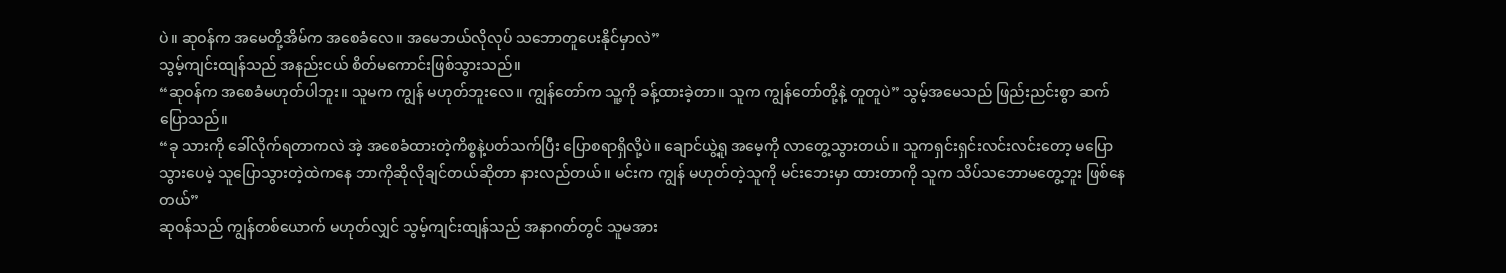ပဲ။ ဆုဝန်က အမေတို့အိမ်က အစေခံလေ။ အမေဘယ်လိုလုပ် သဘောတူပေးနိုင်မှာလဲ”
သွမ့်ကျင်းထျန်သည် အနည်းငယ် စိတ်မကောင်းဖြစ်သွားသည်။
“ဆုဝန်က အစေခံမဟုတ်ပါဘူး။ သူမက ကျွန် မဟုတ်ဘူးလေ။ ကျွန်တော်က သူ့ကို ခန့်ထားခဲ့တာ။ သူက ကျွန်တော်တို့နဲ့ တူတူပဲ” သွမ့်အမေသည် ဖြည်းညင်းစွာ ဆက်ပြောသည်။
“ခု သားကို ခေါ်လိုက်ရတာကလဲ အဲ့ အစေခံထားတဲ့ကိစ္စနဲ့ပတ်သက်ပြီး ပြောစရာရှိလို့ပဲ။ ချောင်ယွဲ့ရူ အမေ့ကို လာတွေ့သွားတယ်။ သူကရှင်းရှင်းလင်းလင်းတော့ မပြောသွားပေမဲ့ သူပြောသွားတဲ့ထဲကနေ ဘာကိုဆိုလိုချင်တယ်ဆိုတာ နားလည်တယ်။ မင်းက ကျွန် မဟုတ်တဲ့သူကို မင်းဘေးမှာ ထားတာကို သူက သိပ်သဘောမတွေ့ဘူး ဖြစ်နေတယ်”
ဆုဝန်သည် ကျွန်တစ်ယောက် မဟုတ်လျှင် သွမ့်ကျင်းထျန်သည် အနာဂတ်တွင် သူမအား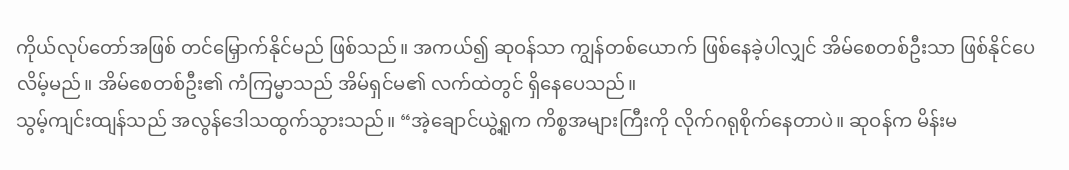ကိုယ်လုပ်တော်အဖြစ် တင်မြှောက်နိုင်မည် ဖြစ်သည်။ အကယ်၍ ဆုဝန်သာ ကျွန်တစ်ယောက် ဖြစ်နေခဲ့ပါလျှင် အိမ်စေတစ်ဦးသာ ဖြစ်နိုင်ပေလိမ့်မည်။ အိမ်စေတစ်ဦး၏ ကံကြမ္မာသည် အိမ်ရှင်မ၏ လက်ထဲတွင် ရှိနေပေသည်။
သွမ့်ကျင်းထျန်သည် အလွန်ဒေါသထွက်သွားသည်။ “အဲ့ချောင်ယွဲ့ရူက ကိစ္စအများကြီးကို လိုက်ဂရုစိုက်နေတာပဲ။ ဆုဝန်က မိန်းမ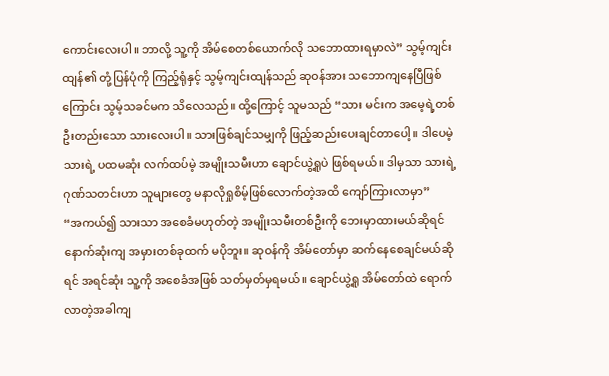ကောင်းလေးပါ။ ဘာလို့ သူ့ကို အိမ်စေတစ်ယောက်လို သဘောထားရမှာလဲ” သွမ့်ကျင်းထျန်၏ တုံ့ပြန်ပုံကို ကြည့်ရုံနှင့် သွမ့်ကျင်းထျန်သည် ဆုဝန်အား သဘောကျနေပြီဖြစ်ကြောင်း သွမ့်သခင်မက သိလေသည်။ ထို့ကြောင့် သူမသည် “သား မင်းက အမေ့ရဲ့တစ်ဦးတည်းသော သားလေးပါ။ သားဖြစ်ချင်သမျှကို ဖြည့်ဆည်းပေးချင်တာပေါ့။ ဒါပေမဲ့ သားရဲ့ ပထမဆုံး လက်ထပ်မဲ့ အမျိုးသမီးဟာ ချောင်ယွဲ့ရူပဲ ဖြစ်ရမယ်။ ဒါမှသာ သားရဲ့ ဂုဏ်သတင်းဟာ သူများတွေ မနာလိုရှုစိမ့်ဖြစ်လောက်တဲ့အထိ ကျော်ကြားလာမှာ”
“အကယ်၍ သားသာ အစေခံမဟုတ်တဲ့ အမျိုးသမီးတစ်ဦးကို ဘေးမှာထားမယ်ဆိုရင် နောက်ဆုံးကျ အမှားတစ်ခုထက် မပိုဘူး။ ဆုဝန်ကို အိမ်တော်မှာ ဆက်နေစေချင်မယ်ဆိုရင် အရင်ဆုံး သူ့ကို အစေခံအဖြစ် သတ်မှတ်မှရမယ်။ ချောင်ယွဲ့ရူ အိမ်တော်ထဲ ရောက်လာတဲ့အခါကျ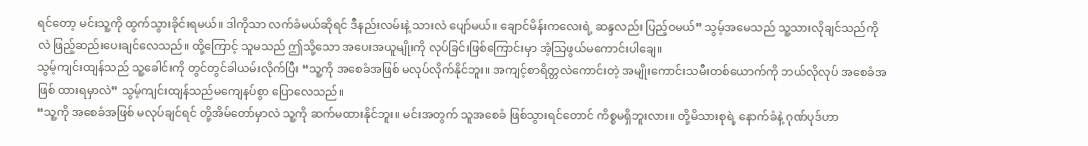ရင်တော့ မင်းသူ့ကို ထွက်သွားခိုင်းရမယ်။ ဒါကိုသာ လက်ခံမယ်ဆိုရင် ဒီနည်းလမ်းနဲ့ သားလဲ ပျော်မယ်။ ချောင်မိန်းကလေးရဲ့ ဆန္ဒလည်း ပြည့်ဝမယ်” သွမ့်အမေသည် သူ့သားလိုချင်သည်ကိုလဲ ဖြည့်ဆည်းပေးချင်လေသည်။ ထို့ကြောင့် သူမသည် ဤသို့သော အပေးအယူမျိုးကို လုပ်ခြင်းဖြစ်ကြောင်းမှာ အံ့သြဖွယ်မကောင်းပါချေ။
သွမ့်ကျင်းထျန်သည် သူ့ခေါင်းကို တွင်တွင်ခါယမ်းလိုက်ပြီး “သူ့ကို အစေခံအဖြစ် မလုပ်လိုက်နိုင်ဘူး။ အကျင့်စာရိတ္တလဲကောင်းတဲ့ အမျိုးကောင်းသမီးတစ်ယောက်ကို ဘယ်လိုလုပ် အစေခံအဖြစ် ထားရမှာလဲ” သွမ့်ကျင်းထျန်သည်မကျေနပ်စွာ ပြောလေသည်။
“သူ့ကို အစေခံအဖြစ် မလုပ်ချင်ရင် တို့အိမ်တော်မှာလဲ သူ့ကို ဆက်မထားနိုင်ဘူး။ မင်းအတွက် သူအစေခံ ဖြစ်သွားရင်တောင် ကိစ္စမရှိဘူးလား။ တို့မိသားစုရဲ့ နောက်ခံနဲ့ ဂုဏ်ပုဒ်ဟာ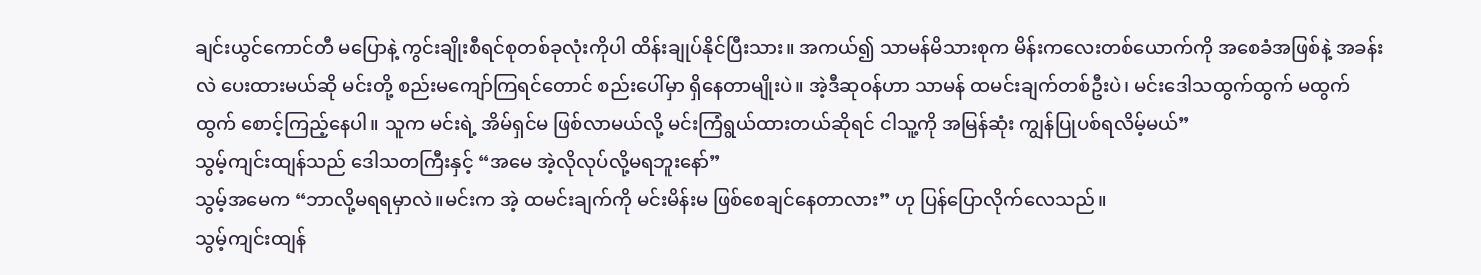ချင်းယွင်ကောင်တီ မပြောနဲ့ ကွင်းချိုးစီရင်စုတစ်ခုလုံးကိုပါ ထိန်းချုပ်နိုင်ပြီးသား။ အကယ်၍ သာမန်မိသားစုက မိန်းကလေးတစ်ယောက်ကို အစေခံအဖြစ်နဲ့ အခန်းလဲ ပေးထားမယ်ဆို မင်းတို့ စည်းမကျော်ကြရင်တောင် စည်းပေါ်မှာ ရှိနေတာမျိုးပဲ။ အဲ့ဒီဆုဝန်ဟာ သာမန် ထမင်းချက်တစ်ဦးပဲ၊ မင်းဒေါသထွက်ထွက် မထွက်ထွက် စောင့်ကြည့်နေပါ။ သူက မင်းရဲ့ အိမ်ရှင်မ ဖြစ်လာမယ်လို့ မင်းကြံရွယ်ထားတယ်ဆိုရင် ငါသူ့ကို အမြန်ဆုံး ကျွန်ပြုပစ်ရလိမ့်မယ်”
သွမ့်ကျင်းထျန်သည် ဒေါသတကြီးနှင့် “အမေ အဲ့လိုလုပ်လို့မရဘူးနော်”
သွမ့်အမေက “ဘာလို့မရရမှာလဲ။မင်းက အဲ့ ထမင်းချက်ကို မင်းမိန်းမ ဖြစ်စေချင်နေတာလား” ဟု ပြန်ပြောလိုက်လေသည်။
သွမ့်ကျင်းထျန်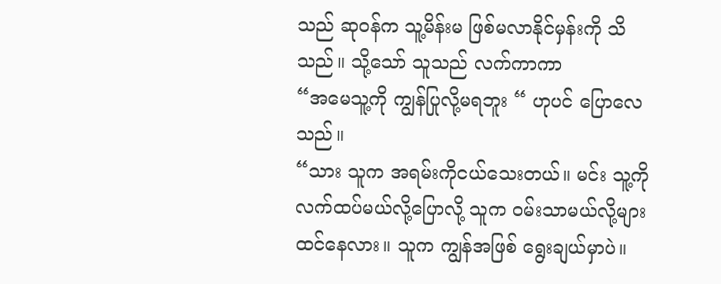သည် ဆုဝန်က သူ့မိန်းမ ဖြစ်မလာနိုင်မှန်းကို သိသည်။ သို့သော် သူသည် လက်ကာကာ
“အမေသူ့ကို ကျွန်ပြုလို့မရဘူး “ ဟုပင် ပြောလေသည်။
“သား သူက အရမ်းကိုငယ်သေးတယ်။ မင်း သူ့ကို လက်ထပ်မယ်လို့ပြောလို့ သူက ဝမ်းသာမယ်လို့များ ထင်နေလား။ သူက ကျွန်အဖြစ် ရွေးချယ်မှာပဲ။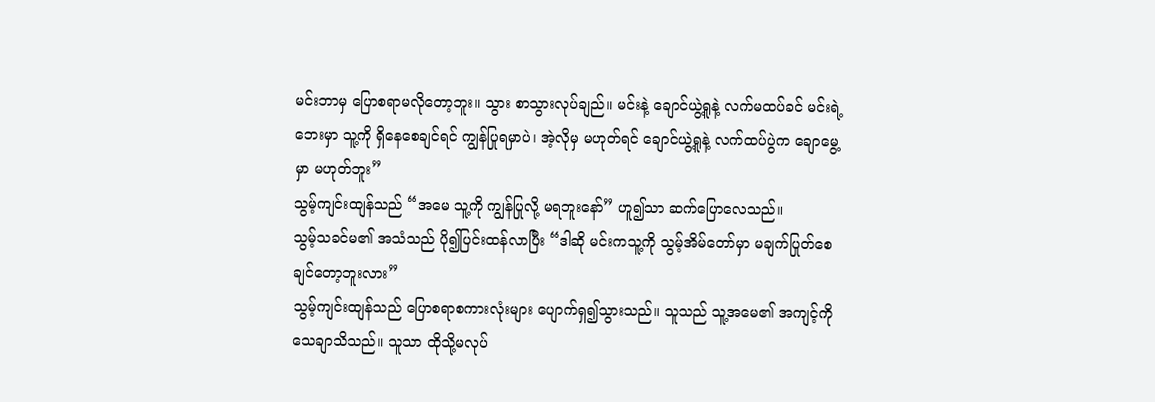မင်းဘာမှ ပြောစရာမလိုတော့ဘူး။ သွား စာသွားလုပ်ချည်။ မင်းနဲ့ ချောင်ယွဲ့ရူနဲ့ လက်မထပ်ခင် မင်းရဲ့ဘေးမှာ သူ့ကို ရှိနေစေချင်ရင် ကျွန်ပြုရမှာပဲ၊ အဲ့လိုမှ မဟုတ်ရင် ချောင်ယွဲ့ရူနဲ့ လက်ထပ်ပွဲက ချောမွေ့မှာ မဟုတ်ဘူး”
သွမ့်ကျင်းထျန်သည် “အမေ သူ့ကို ကျွန်ပြုလို့ မရဘူးနော်” ဟူ၍သာ ဆက်ပြောလေသည်။
သွမ့်သခင်မ၏ အသံသည် ပို၍ပြင်းထန်လာပြီး “ဒါဆို မင်းကသူ့ကို သွမ့်အိမ်တော်မှာ မချက်ပြုတ်စေချင်တော့ဘူးလား”
သွမ့်ကျင်းထျန်သည် ပြောစရာစကားလုံးများ ပျောက်ရှ၍သွားသည်။ သူသည် သူ့အမေ၏ အကျင့်ကို သေချာသိသည်။ သူသာ ထိုသို့မလုပ်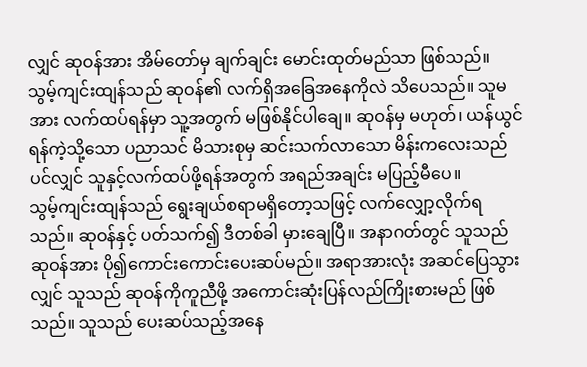လျှင် ဆုဝန်အား အိမ်တော်မှ ချက်ချင်း မောင်းထုတ်မည်သာ ဖြစ်သည်။
သွမ့်ကျင်းထျန်သည် ဆုဝန်၏ လက်ရှိအခြေအနေကိုလဲ သိပေသည်။ သူမအား လက်ထပ်ရန်မှာ သူ့အတွက် မဖြစ်နိုင်ပါချေ။ ဆုဝန်မှ မဟုတ်၊ ယန်ယွင်ရန်ကဲ့သို့သော ပညာသင် မိသားစုမှ ဆင်းသက်လာသော မိန်းကလေးသည်ပင်လျှင် သူနှင့်လက်ထပ်ဖို့ရန်အတွက် အရည်အချင်း မပြည့်မီပေ။
သွမ့်ကျင်းထျန်သည် ရွေးချယ်စရာမရှိတော့သဖြင့် လက်လျှော့လိုက်ရသည်။ ဆုဝန်နှင့် ပတ်သက်၍ ဒီတစ်ခါ မှားချေပြီ။ အနာဂတ်တွင် သူသည် ဆုဝန်အား ပို၍ကောင်းကောင်းပေးဆပ်မည်။ အရာအားလုံး အဆင်ပြေသွားလျှင် သူသည် ဆုဝန်ကိုကူညီဖို့ အကောင်းဆုံးပြန်လည်ကြိုးစားမည် ဖြစ်သည်။ သူသည် ပေးဆပ်သည့်အနေ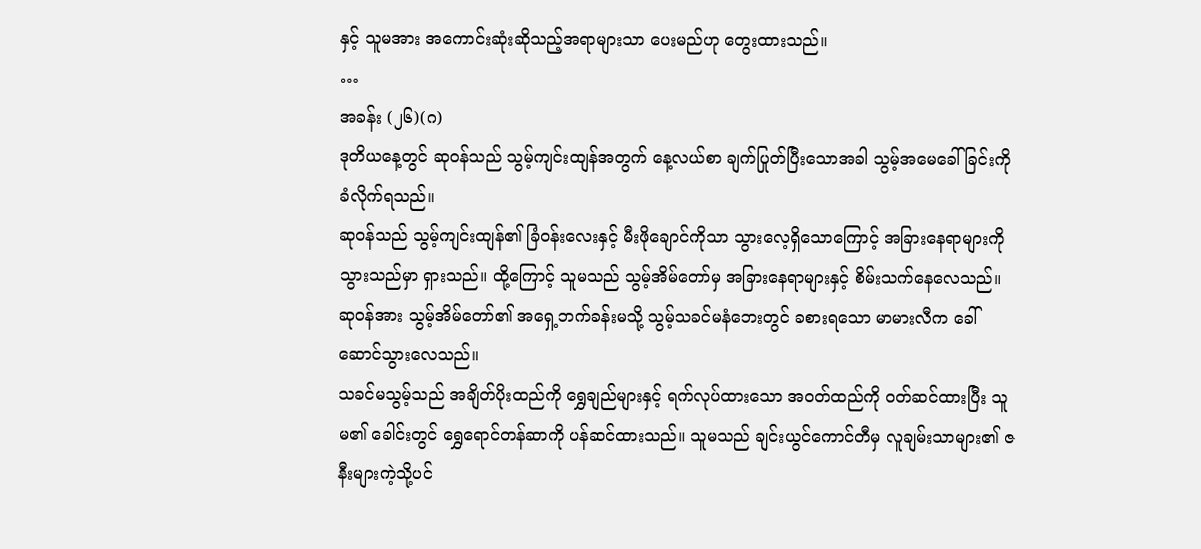နှင့် သူမအား အကောင်းဆုံးဆိုသည့်အရာများသာ ပေးမည်ဟု တွေးထားသည်။
…
အခန်း (၂၆)(ဂ)
ဒုတိယနေ့တွင် ဆုဝန်သည် သွမ့်ကျင်းထျန်အတွက် နေ့လယ်စာ ချက်ပြုတ်ပြီးသောအခါ သွမ့်အမေခေါ်ခြင်းကို ခံလိုက်ရသည်။
ဆုဝန်သည် သွမ့်ကျင်းထျန်၏ ခြံဝန်းလေးနှင့် မီးဖိုချောင်ကိုသာ သွားလေ့ရှိသောကြောင့် အခြားနေရာများကို သွားသည်မှာ ရှားသည်။ ထို့ကြောင့် သူမသည် သွမ့်အိမ်တော်မှ အခြားနေရာများနှင့် စိမ်းသက်နေလေသည်။
ဆုဝန်အား သွမ့်အိမ်တော်၏ အရှေ့ဘက်ခန်းမသို့ သွမ့်သခင်မနံဘေးတွင် ခစားရသော မာမားလီက ခေါ်ဆောင်သွားလေသည်။
သခင်မသွမ့်သည် အချိတ်ပိုးထည်ကို ရွှေချည်များနှင့် ရက်လုပ်ထားသော အဝတ်ထည်ကို ဝတ်ဆင်ထားပြီး သူမ၏ ခေါင်းတွင် ရွှေရောင်တန်ဆာကို ပန်ဆင်ထားသည်။ သူမသည် ချင်းယွင်ကောင်တီမှ လူချမ်းသာများ၏ ဇနီးများကဲ့သို့ပင်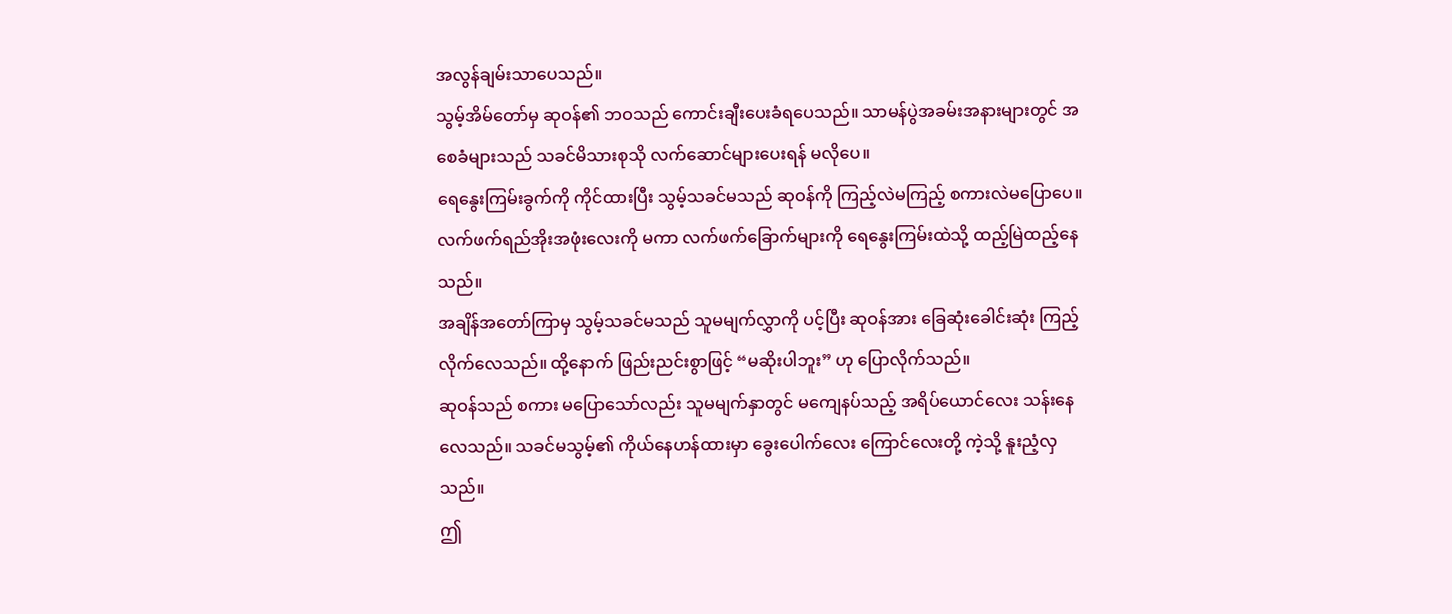အလွန်ချမ်းသာပေသည်။
သွမ့်အိမ်တော်မှ ဆုဝန်၏ ဘဝသည် ကောင်းချီးပေးခံရပေသည်။ သာမန်ပွဲအခမ်းအနားများတွင် အစေခံများသည် သခင်မိသားစုသို လက်ဆောင်များပေးရန် မလိုပေ။
ရေနွေးကြမ်းခွက်ကို ကိုင်ထားပြီး သွမ့်သခင်မသည် ဆုဝန်ကို ကြည့်လဲမကြည့် စကားလဲမပြောပေ။ လက်ဖက်ရည်အိုးအဖုံးလေးကို မကာ လက်ဖက်ခြောက်များကို ရေနွေးကြမ်းထဲသို့ ထည့်မြဲထည့်နေသည်။
အချိန်အတော်ကြာမှ သွမ့်သခင်မသည် သူမမျက်လွှာကို ပင့်ပြီး ဆုဝန်အား ခြေဆုံးခေါင်းဆုံး ကြည့်လိုက်လေသည်။ ထို့နောက် ဖြည်းညင်းစွာဖြင့် “မဆိုးပါဘူး” ဟု ပြောလိုက်သည်။
ဆုဝန်သည် စကား မပြောသော်လည်း သူမမျက်နှာတွင် မကျေနပ်သည့် အရိပ်ယောင်လေး သန်းနေလေသည်။ သခင်မသွမ့်၏ ကိုယ်နေဟန်ထားမှာ ခွေးပေါက်လေး ကြောင်လေးတို့ ကဲ့သို့ နူးညံ့လှသည်။
ဤ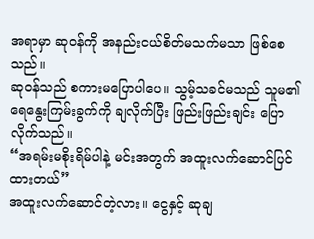အရာမှာ ဆုဝန်ကို အနည်းငယ်စိတ်မသက်မသာ ဖြစ်စေသည်။
ဆုဝန်သည် စကားမပြောပါပေ။ သွမ့်သခင်မသည် သူမ၏ ရေနွေးကြမ်းခွက်ကို ချလိုက်ပြီး ဖြည်းဖြည်းချင်း ပြောလိုက်သည်။
“အရမ်းမစိုးရိမ်ပါနဲ့ မင်းအတွက် အထူးလက်ဆောင်ပြင်ထားတယ်”
အထူးလက်ဆောင်တဲ့လား။ ငွေနှင့် ဆုချ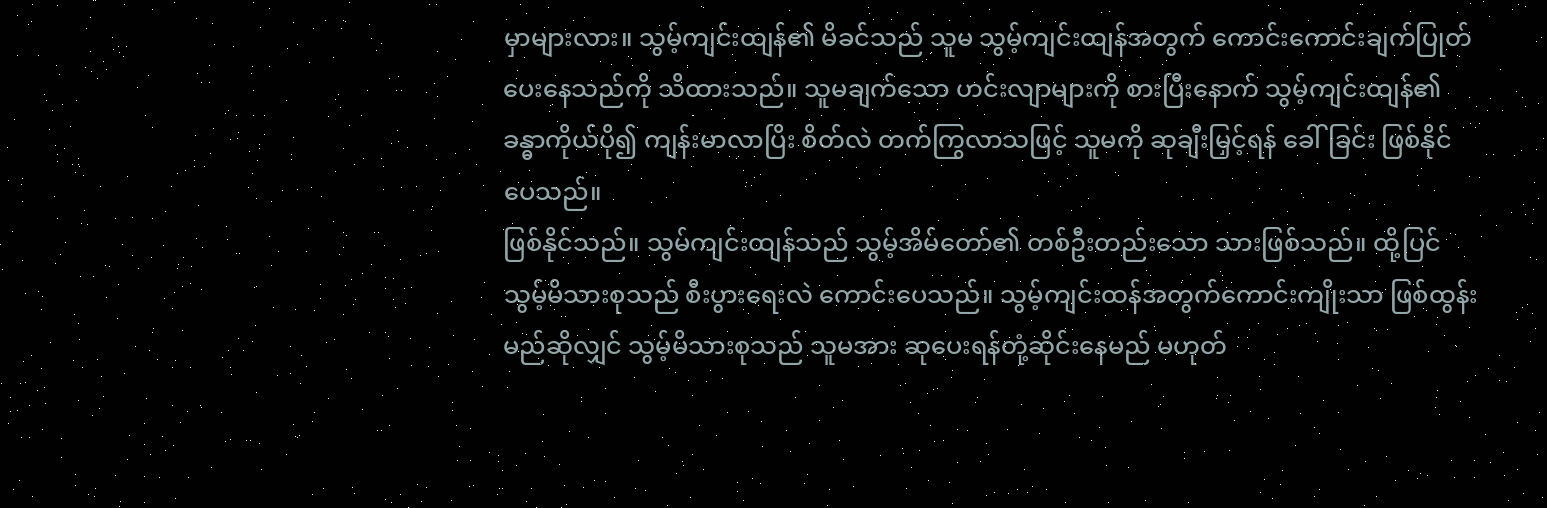မှာများလား။ သွမ့်ကျင်းထျန်၏ မိခင်သည် သူမ သွမ့်ကျင်းထျန်အတွက် ကောင်းကောင်းချက်ပြုတ်ပေးနေသည်ကို သိထားသည်။ သူမချက်သော ဟင်းလျာများကို စားပြီးနောက် သွမ့်ကျင်းထျန်၏ ခန္ဓာကိုယ်ပို၍ ကျန်းမာလာပြိး စိတ်လဲ တက်ကြွလာသဖြင့် သူမကို ဆုချီးမြှင့်ရန် ခေါ်ခြင်း ဖြစ်နိုင်ပေသည်။
ဖြစ်နိုင်သည်။ သွမ်ကျင်းထျန်သည် သွမ့်အိမ်တော်၏ တစ်ဦးတည်းသော သားဖြစ်သည်။ ထို့ပြင် သွမ့်မိသားစုသည် စီးပွားရေးလဲ ကောင်းပေသည်။ သွမ့်ကျင်းထန်အတွက်ကောင်းကျိုးသာ ဖြစ်ထွန်းမည်ဆိုလျှင် သွမ့်မိသားစုသည် သူမအား ဆုပေးရန်တုံ့ဆိုင်းနေမည် မဟုတ်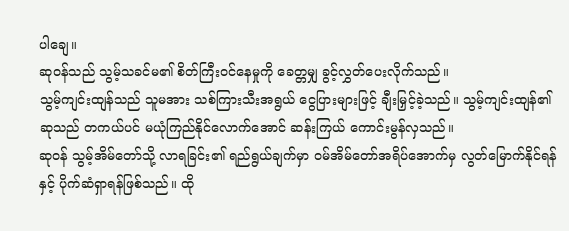ပါချေ။
ဆုဝန်သည် သွမ့်သခင်မ၏ စိတ်ကြီးဝင်နေမှုကို ခေတ္တမျှ ခွင့်လွှတ်ပေးလိုက်သည်။
သွမ့်ကျင်းထျန်သည် သူမအား သစ်ကြားသီးအရွယ် ငွေပြားများဖြင့် ချီးမြှင့်ခဲ့သည်။ သွမ့်ကျင်းထျန်၏ ဆုသည် တကယ်ပင် မယုံကြည်နိုင်လောက်အောင် ဆန်းကြယ် ကောင်းမွန်လှသည်။
ဆုဝန် သွမ့်အိမ်တော်သို့ လာရခြင်း၏ ရည်ရွယ်ချက်မှာ ဝမ်အိမ်တော်အရိပ်အောက်မှ လွတ်မြောက်နိုင်ရန်နှင့် ပိုက်ဆံရှာရန်ဖြစ်သည်။ ထို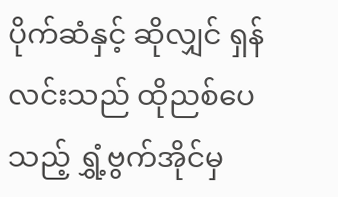ပိုက်ဆံနှင့် ဆိုလျှင် ရှန်လင်းသည် ထိုညစ်ပေသည့် ရွှံ့ဗွက်အိုင်မှ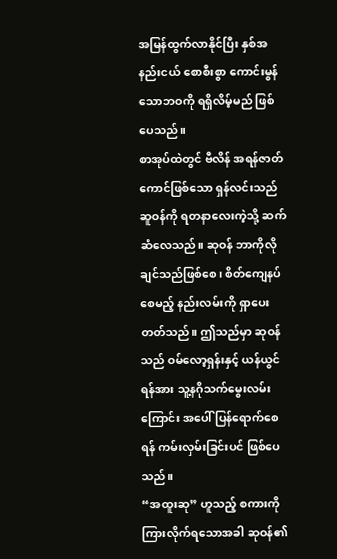အမြန်ထွက်လာနိုင်ပြီး နှစ်အနည်းငယ် စောစီးစွာ ကောင်းမွန်သောဘဝကို ရရှိလိမ့်မည် ဖြစ်ပေသည်။
စာအုပ်ထဲတွင် ဗီလိန် အရန်ဇာတ်ကောင်ဖြစ်သော ရှန်လင်းသည် ဆူဝန်ကို ရတနာလေးကဲ့သို့ ဆက်ဆံလေသည်။ ဆုဝန် ဘာကိုလိုချင်သည်ဖြစ်စေ၊ စိတ်ကျေနပ်စေမည့် နည်းလမ်းကို ရှာပေးတတ်သည်။ ဤသည်မှာ ဆုဝန်သည် ဝမ်လော့ရှန်းနှင့် ယန်ယွင်ရန်အား သူ့နဂိုသက်မွေးလမ်းကြောင်း အပေါ် ပြန်ရောက်စေရန် ကမ်းလှမ်းခြင်းပင် ဖြစ်ပေသည်။
“အထူးဆု” ဟူသည့် စကားကို ကြားလိုက်ရသောအခါ ဆုဝန်၏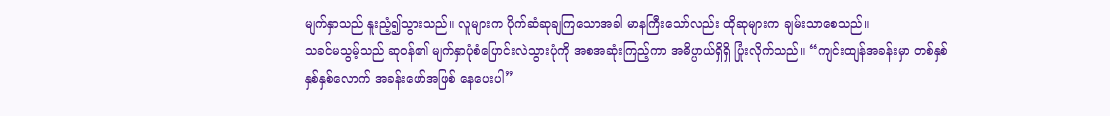မျက်နှာသည် နူးညံ့၍သွားသည်။ လူများက ပိုက်ဆံဆုချကြသောအခါ မာနကြီးသော်လည်း ထိုဆုများက ချမ်းသာစေသည်။
သခင်မသွမ့်သည် ဆုဝန်၏ မျက်နှာပုံစံပြောင်းလဲသွားပုံကို အစအဆုံးကြည့်ကာ အဓိပ္ပာယ်ရှိရှိ ပြုံးလိုက်သည်။ “ကျင်းထျန်အခန်းမှာ တစ်နှစ် နှစ်နှစ်လောက် အခန်းဖော်အဖြစ် နေပေးပါ”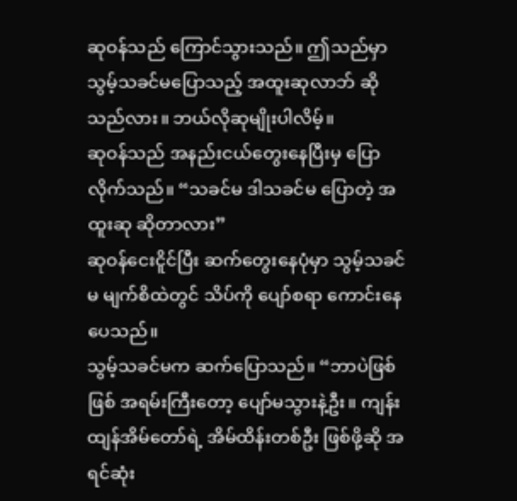ဆုဝန်သည် ကြောင်သွားသည်။ ဤသည်မှာ သွမ့်သခင်မပြောသည့် အထူးဆုလာဘ် ဆိုသည်လား။ ဘယ်လိုဆုမျိုးပါလိမ့်။
ဆုဝန်သည် အနည်းငယ်တွေးနေပြီးမှ ပြောလိုက်သည်။ “သခင်မ ဒါသခင်မ ပြောတဲ့ အထူးဆု ဆိုတာလား”
ဆုဝန်ငေးငိူင်ပြီး ဆက်တွေးနေပုံမှာ သွမ့်သခင်မ မျက်စိထဲတွင် သိပ်ကို ပျော်စရာ ကောင်းနေပေသည်။
သွမ့်သခင်မက ဆက်ပြောသည်။ “ဘာပဲဖြစ်ဖြစ် အရမ်းကြီးတော့ ပျော်မသွားနဲ့ဦး။ ကျန်းထျန်အိမ်တော်ရဲ့ အိမ်ထိန်းတစ်ဦး ဖြစ်ဖို့ဆို အရင်ဆုံး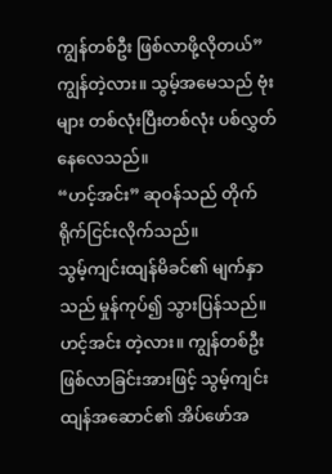ကျွန်တစ်ဦး ဖြစ်လာဖို့လိုတယ်”
ကျွန်တဲ့လား။ သွမ့်အမေသည် ဗုံးများ တစ်လုံးပြီးတစ်လုံး ပစ်လွှတ်နေလေသည်။
“ဟင့်အင်း” ဆုဝန်သည် တိုက်ရိုက်ငြင်းလိုက်သည်။
သွမ့်ကျင်းထျန်မိခင်၏ မျက်နှာသည် မှုန်ကုပ်၍ သွားပြန်သည်။ ဟင့်အင်း တဲ့လား။ ကျွန်တစ်ဦး ဖြစ်လာခြင်းအားဖြင့် သွမ့်ကျင်းထျန်အဆောင်၏ အိပ်ဖော်အ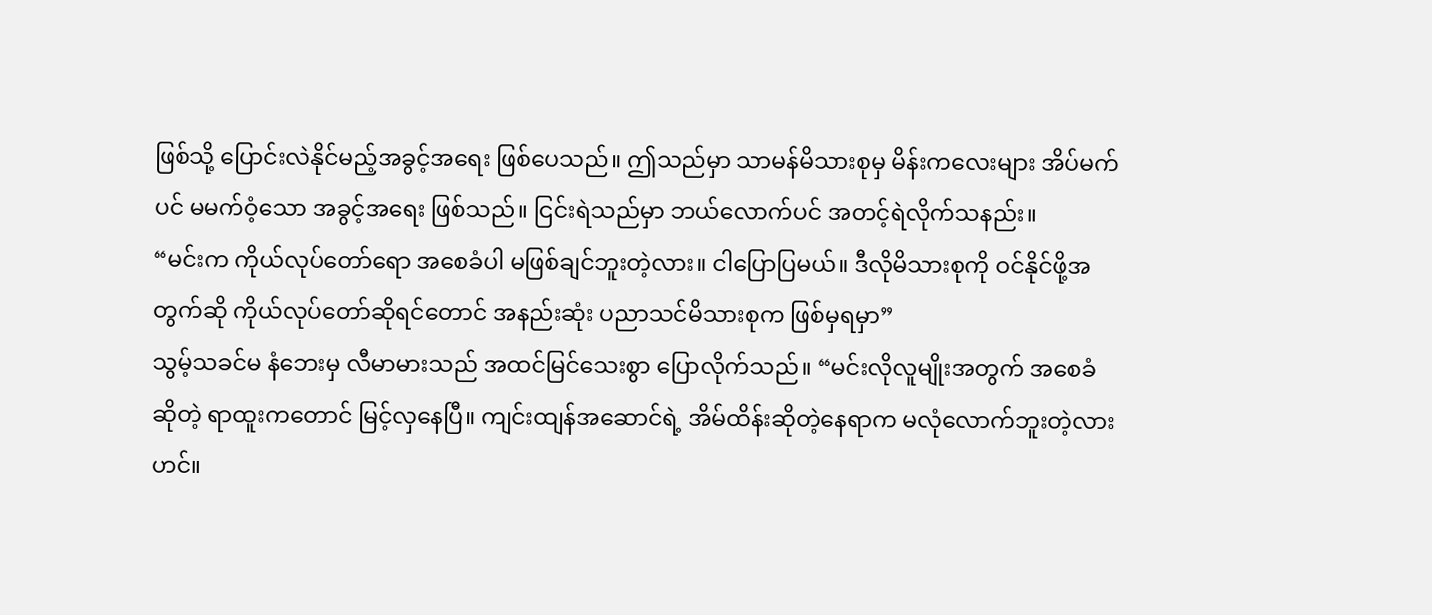ဖြစ်သို့ ပြောင်းလဲနိုင်မည့်အခွင့်အရေး ဖြစ်ပေသည်။ ဤသည်မှာ သာမန်မိသားစုမှ မိန်းကလေးများ အိပ်မက်ပင် မမက်ဝံ့သော အခွင့်အရေး ဖြစ်သည်။ ငြင်းရဲသည်မှာ ဘယ်လောက်ပင် အတင့်ရဲလိုက်သနည်း။
“မင်းက ကိုယ်လုပ်တော်ရော အစေခံပါ မဖြစ်ချင်ဘူးတဲ့လား။ ငါပြောပြမယ်။ ဒီလိုမိသားစုကို ဝင်နိုင်ဖို့အတွက်ဆို ကိုယ်လုပ်တော်ဆိုရင်တောင် အနည်းဆုံး ပညာသင်မိသားစုက ဖြစ်မှရမှာ”
သွမ့်သခင်မ နံဘေးမှ လီမာမားသည် အထင်မြင်သေးစွာ ပြောလိုက်သည်။ “မင်းလိုလူမျိုးအတွက် အစေခံဆိုတဲ့ ရာထူးကတောင် မြင့်လှနေပြီ။ ကျင်းထျန်အဆောင်ရဲ့ အိမ်ထိန်းဆိုတဲ့နေရာက မလုံလောက်ဘူးတဲ့လားဟင်။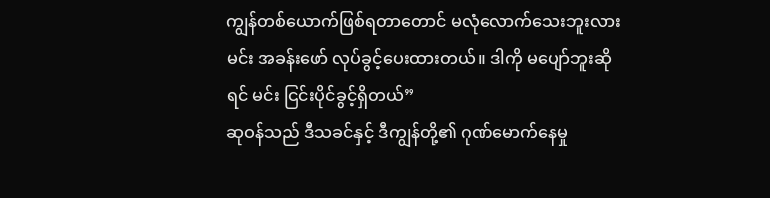ကျွန်တစ်ယောက်ဖြစ်ရတာတောင် မလုံလောက်သေးဘူးလား မင်း အခန်းဖော် လုပ်ခွင့်ပေးထားတယ်။ ဒါကို မပျော်ဘူးဆိုရင် မင်း ငြင်းပိုင်ခွင့်ရှိတယ်”
ဆုဝန်သည် ဒီသခင်နှင့် ဒီကျွန်တို့၏ ဂုဏ်မောက်နေမှု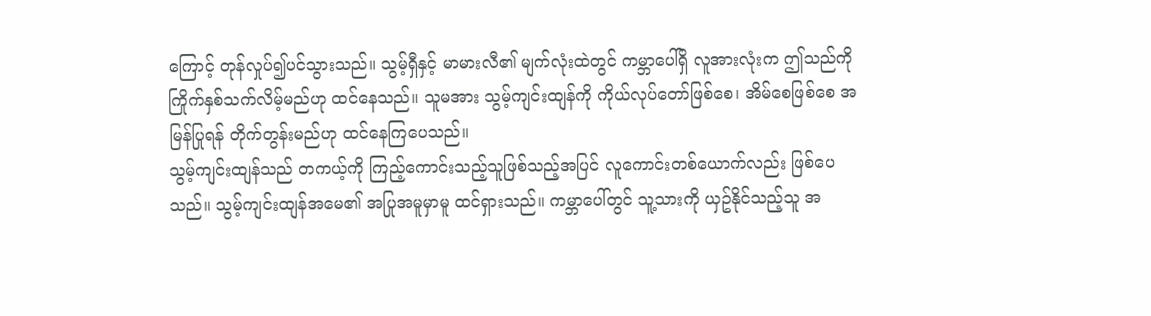ကြောင့် တုန်လှုပ်၍ပင်သွားသည်။ သွမ့်ရှီနှင့် မာမားလီ၏ မျက်လုံးထဲတွင် ကမ္ဘာပေါ်ရှိ လူအားလုံးက ဤသည်ကို ကြိုက်နှစ်သက်လိမ့်မည်ဟု ထင်နေသည်။ သူမအား သွမ့်ကျင်းထျန်ကို ကိုယ်လုပ်တော်ဖြစ်စေ၊ အိမ်စေဖြစ်စေ အမြန်ပြုရန် တိုက်တွန်းမည်ဟု ထင်နေကြပေသည်။
သွမ့်ကျင်းထျန်သည် တကယ့်ကို ကြည့်ကောင်းသည့်သူဖြစ်သည့်အပြင် လူကောင်းတစ်ယောက်လည်း ဖြစ်ပေသည်။ သွမ့်ကျင်းထျန်အမေ၏ အပြုအမူမှာမူ ထင်ရှားသည်။ ကမ္ဘာပေါ်တွင် သူ့သားကို ယှဥ်နိုင်သည့်သူ အ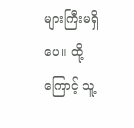များကြီးမရှိပေ။ ထို့ကြောင့် သူ့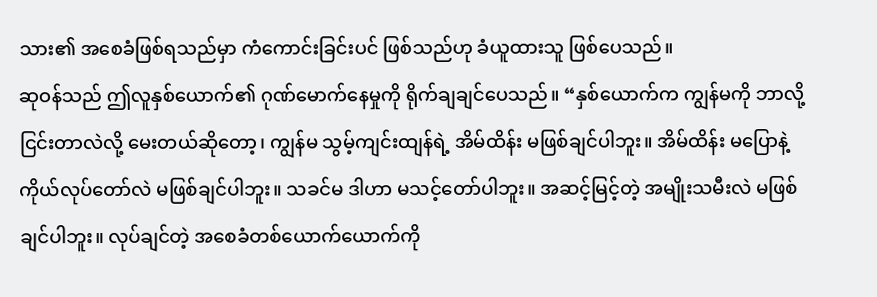သား၏ အစေခံဖြစ်ရသည်မှာ ကံကောင်းခြင်းပင် ဖြစ်သည်ဟု ခံယူထားသူ ဖြစ်ပေသည်။
ဆုဝန်သည် ဤလူနှစ်ယောက်၏ ဂုဏ်မောက်နေမှုကို ရိုက်ချချင်ပေသည်။ “နှစ်ယောက်က ကျွန်မကို ဘာလို့ ငြင်းတာလဲလို့ မေးတယ်ဆိုတော့၊ ကျွန်မ သွမ့်ကျင်းထျန်ရဲ့ အိမ်ထိန်း မဖြစ်ချင်ပါဘူး။ အိမ်ထိန်း မပြောနဲ့ ကိုယ်လုပ်တော်လဲ မဖြစ်ချင်ပါဘူး။ သခင်မ ဒါဟာ မသင့်တော်ပါဘူး။ အဆင့်မြင့်တဲ့ အမျိုးသမီးလဲ မဖြစ်ချင်ပါဘူး။ လုပ်ချင်တဲ့ အစေခံတစ်ယောက်ယောက်ကို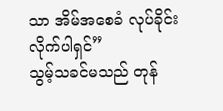သာ အိမ်အစေခံ လုပ်ခိုင်းလိုက်ပါရှင်”
သွမ့်သခင်မသည် တုန်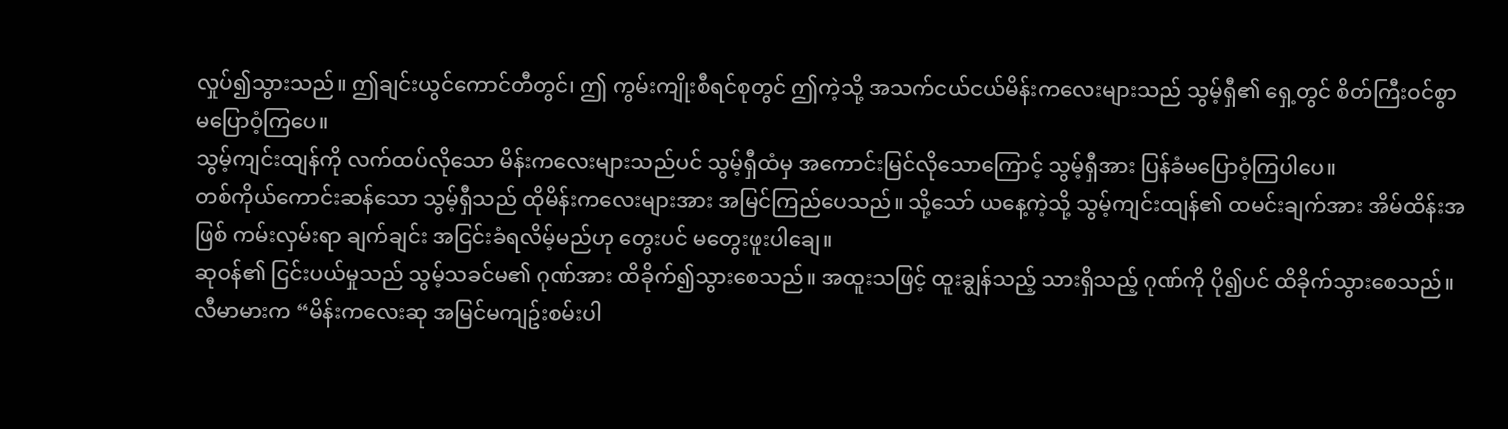လှုပ်၍သွားသည်။ ဤချင်းယွင်ကောင်တီတွင်၊ ဤ ကွမ်းကျိုးစီရင်စုတွင် ဤကဲ့သို့ အသက်ငယ်ငယ်မိန်းကလေးများသည် သွမ့်ရှီ၏ ရှေ့တွင် စိတ်ကြီးဝင်စွာ မပြောဝံ့ကြပေ။
သွမ့်ကျင်းထျန်ကို လက်ထပ်လိုသော မိန်းကလေးများသည်ပင် သွမ့်ရှီထံမှ အကောင်းမြင်လိုသောကြောင့် သွမ့်ရှီအား ပြန်ခံမပြောဝံ့ကြပါပေ။
တစ်ကိုယ်ကောင်းဆန်သော သွမ့်ရှီသည် ထိုမိန်းကလေးများအား အမြင်ကြည်ပေသည်။ သို့သော် ယနေ့ကဲ့သို့ သွမ့်ကျင်းထျန်၏ ထမင်းချက်အား အိမ်ထိန်းအဖြစ် ကမ်းလှမ်းရာ ချက်ချင်း အငြင်းခံရလိမ့်မည်ဟု တွေးပင် မတွေးဖူးပါချေ။
ဆုဝန်၏ ငြင်းပယ်မှုသည် သွမ့်သခင်မ၏ ဂုဏ်အား ထိခိုက်၍သွားစေသည်။ အထူးသဖြင့် ထူးချွန်သည့် သားရှိသည့် ဂုဏ်ကို ပို၍ပင် ထိခိုက်သွားစေသည်။
လီမာမားက “မိန်းကလေးဆု အမြင်မကျဥ်းစမ်းပါ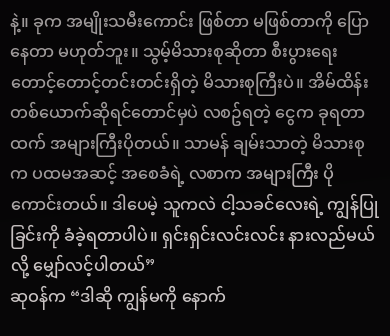နဲ့။ ခုက အမျိုးသမီးကောင်း ဖြစ်တာ မဖြစ်တာကို ပြောနေတာ မဟုတ်ဘူး။ သွမ့်မိသားစုဆိုတာ စီးပွားရေး တောင့်တောင့်တင်းတင်းရှိတဲ့ မိသားစုကြီးပဲ။ အိမ်ထိန်းတစ်ယောက်ဆိုရင်တောင်မှပဲ လစဥ်ရတဲ့ ငွေက ခုရတာထက် အများကြီးပိုတယ်။ သာမန် ချမ်းသာတဲ့ မိသားစုက ပထမအဆင့် အစေခံရဲ့ လစာက အများကြီး ပိုကောင်းတယ်။ ဒါပေမဲ့ သူကလဲ ငါ့သခင်လေးရဲ့ ကျွန်ပြုခြင်းကို ခံခဲ့ရတာပါပဲ။ ရှင်းရှင်းလင်းလင်း နားလည်မယ်လို့ မျှော်လင့်ပါတယ်”
ဆုဝန်က “ဒါဆို ကျွန်မကို နောက်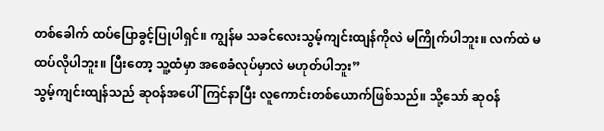တစ်ခေါက် ထပ်ပြောခွင့်ပြုပါရှင်။ ကျွန်မ သခင်လေးသွမ့်ကျင်းထျန်ကိုလဲ မကြိုက်ပါဘူး။ လက်ထဲ မထပ်လိုပါဘူး။ ပြီးတော့ သူ့ထံမှာ အစေခံလုပ်မှာလဲ မဟုတ်ပါဘူး”
သွမ့်ကျင်းထျန်သည် ဆုဝန်အပေါ်ကြင်နာပြီး လူကောင်းတစ်ယောက်ဖြစ်သည်။ သို့သော် ဆုဝန်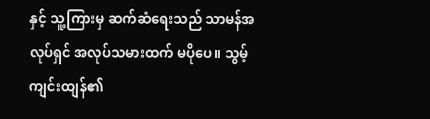နှင့် သူ့ကြားမှ ဆက်ဆံရေးသည် သာမန်အလုပ်ရှင် အလုပ်သမားထက် မပိုပေ။ သွမ့်ကျင်းထျန်၏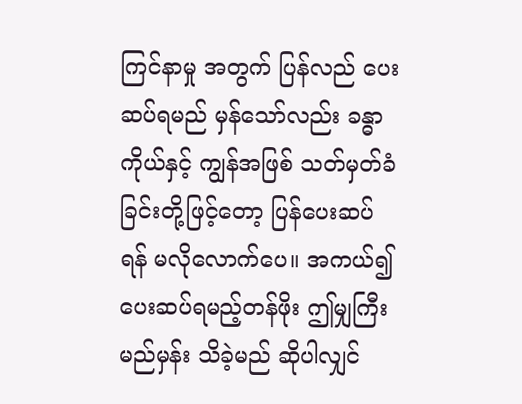ကြင်နာမှု အတွက် ပြန်လည် ပေးဆပ်ရမည် မှန်သော်လည်း ခန္ဓာကိုယ်နှင့် ကျွန်အဖြစ် သတ်မှတ်ခံခြင်းတို့ဖြင့်တော့ ပြန်ပေးဆပ်ရန် မလိုလောက်ပေ။ အကယ်၍ ပေးဆပ်ရမည့်တန်ဖိုး ဤမျှကြီးမည်မှန်း သိခဲ့မည် ဆိုပါလျှင်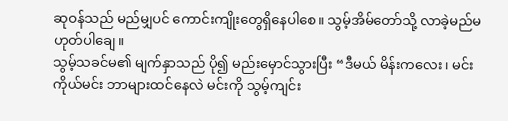ဆုဝန်သည် မည်မျှပင် ကောင်းကျိုးတွေရှိနေပါစေ။ သွမ့်အိမ်တော်သို့ လာခဲ့မည်မဟုတ်ပါချေ။
သွမ့်သခင်မ၏ မျက်နှာသည် ပို၍ မည်းမှောင်သွားပြီး “ဒီမယ် မိန်းကလေး၊ မင်းကိုယ်မင်း ဘာများထင်နေလဲ မင်းကို သွမ့်ကျင်း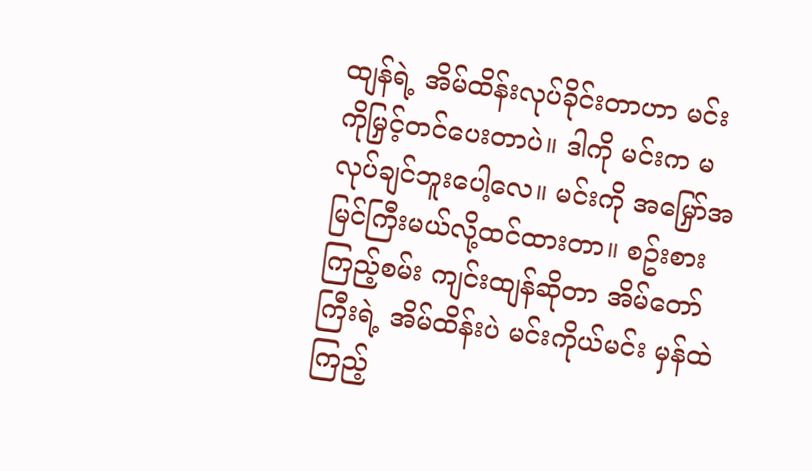ထျန်ရဲ့ အိမ်ထိန်းလုပ်ခိုင်းတာဟာ မင်းကိုမြှင့်တင်ပေးတာပဲ။ ဒါကို မင်းက မလုပ်ချင်ဘူးပေါ့လေ။ မင်းကို အမြှော်အမြင်ကြီးမယ်လို့ထင်ထားတာ။ စဥ်းစားကြည့်စမ်း ကျင်းထျန်ဆိုတာ အိမ်တော်ကြီးရဲ့ အိမ်ထိန်းပဲ မင်းကိုယ်မင်း မှန်ထဲကြည့်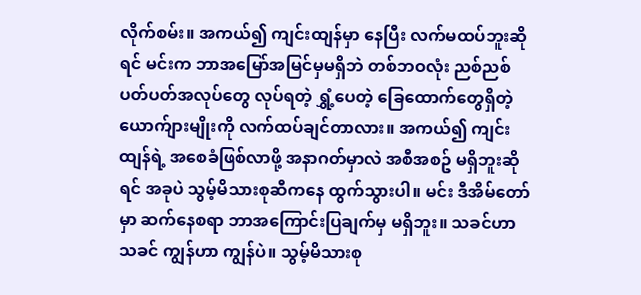လိုက်စမ်း။ အကယ်၍ ကျင်းထျန်မှာ နေပြီး လက်မထပ်ဘူးဆိုရင် မင်းက ဘာအမြော်အမြင်မှမရှိဘဲ တစ်ဘဝလုံး ညစ်ညစ်ပတ်ပတ်အလုပ်တွေ လုပ်ရတဲ့ ရွှံ့ပေတဲ့ ခြေထောက်တွေရှိတဲ့ ယောက်ျားမျိုးကို လက်ထပ်ချင်တာလား။ အကယ်၍ ကျင်းထျန်ရဲ့ အစေခံဖြစ်လာဖို့ အနာဂတ်မှာလဲ အစီအစဥ် မရှိဘူးဆိုရင် အခုပဲ သွမ့်မိသားစုဆီကနေ ထွက်သွားပါ။ မင်း ဒီအိမ်တော်မှာ ဆက်နေစရာ ဘာအကြောင်းပြချက်မှ မရှိဘူး။ သခင်ဟာ သခင် ကျွန်ဟာ ကျွန်ပဲ။ သွမ့်မိသားစု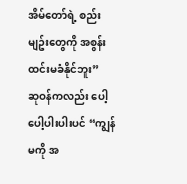အိမ်တော်ရဲ့ စည်းမျဥ်းတွေကို အစွန်းထင်းမခံနိုင်ဘူး”
ဆုဝန်ကလည်း ပေါ့ပေါ့ပါးပါးပင် “ကျွန်မကို အ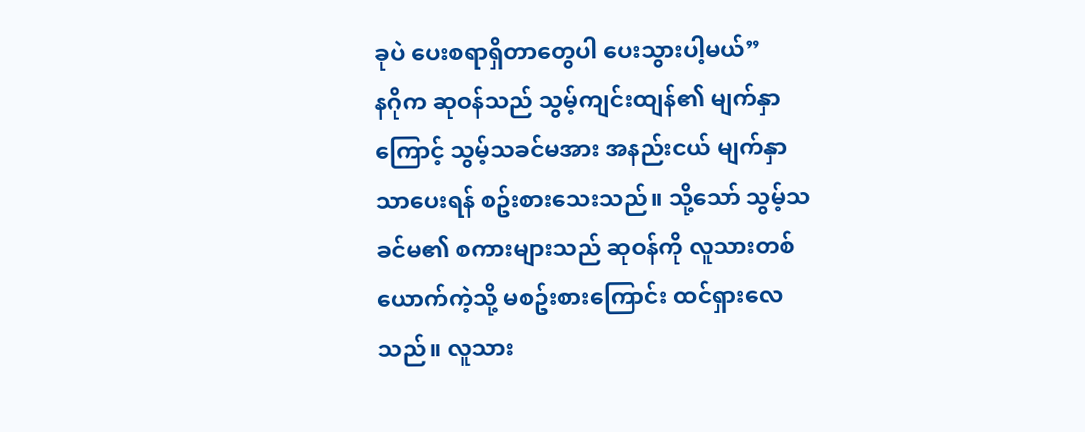ခုပဲ ပေးစရာရှိတာတွေပါ ပေးသွားပါ့မယ်”
နဂိုက ဆုဝန်သည် သွမ့်ကျင်းထျန်၏ မျက်နှာကြောင့် သွမ့်သခင်မအား အနည်းငယ် မျက်နှာသာပေးရန် စဥ်းစားသေးသည်။ သို့သော် သွမ့်သခင်မ၏ စကားများသည် ဆုဝန်ကို လူသားတစ်ယောက်ကဲ့သို့ မစဥ်းစားကြောင်း ထင်ရှားလေသည်။ လူသား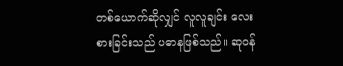တစ်ယောက်ဆိုလျှင် လူလူချင်း လေးစားခြင်းသည် ပဓာနဖြစ်သည်။ ဆုဝန်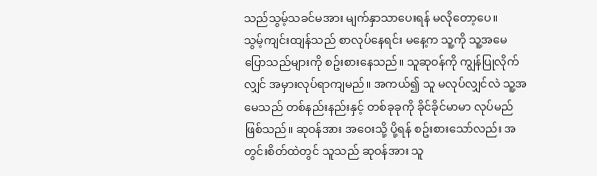သည်သွမ့်သခင်မအား မျက်နှာသာပေးရန် မလိုတော့ပေ။
သွမ့်ကျင်းထျန်သည် စာလုပ်နေရင်း မနေ့က သူ့ကို သူ့အမေပြောသည်များကို စဥ်းစားနေသည်။ သူဆုဝန်ကို ကျွန်ပြုလိုက်လျှင် အမှားလုပ်ရာကျမည်။ အကယ်၍ သူ မလုပ်လျှင်လဲ သူ့အမေသည် တစ်နည်းနည်းနှင့် တစ်ခုခုကို ခိုင်ခိုင်မာမာ လုပ်မည်ဖြစ်သည်။ ဆုဝန်အား အဝေးသို့ ပို့ရန် စဥ်းစားသော်လည်း အတွင်းစိတ်ထဲတွင် သူသည် ဆုဝန်အား သူ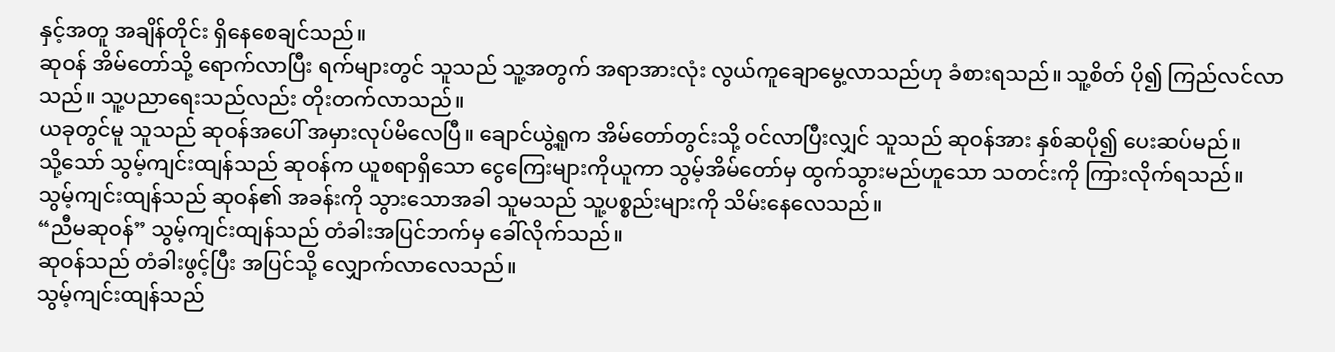နှင့်အတူ အချိန်တိုင်း ရှိနေစေချင်သည်။
ဆုဝန် အိမ်တော်သို့ ရောက်လာပြီး ရက်များတွင် သူသည် သူ့အတွက် အရာအားလုံး လွယ်ကူချောမွေ့လာသည်ဟု ခံစားရသည်။ သူ့စိတ် ပို၍ ကြည်လင်လာသည်။ သူ့ပညာရေးသည်လည်း တိုးတက်လာသည်။
ယခုတွင်မူ သူသည် ဆုဝန်အပေါ် အမှားလုပ်မိလေပြီ။ ချောင်ယွဲ့ရူက အိမ်တော်တွင်းသို့ ဝင်လာပြီးလျှင် သူသည် ဆုဝန်အား နှစ်ဆပို၍ ပေးဆပ်မည်။
သို့သော် သွမ့်ကျင်းထျန်သည် ဆုဝန်က ယူစရာရှိသော ငွေကြေးများကိုယူကာ သွမ့်အိမ်တော်မှ ထွက်သွားမည်ဟူသော သတင်းကို ကြားလိုက်ရသည်။
သွမ့်ကျင်းထျန်သည် ဆုဝန်၏ အခန်းကို သွားသောအခါ သူမသည် သူ့ပစ္စည်းများကို သိမ်းနေလေသည်။
“ညီမဆုဝန်” သွမ့်ကျင်းထျန်သည် တံခါးအပြင်ဘက်မှ ခေါ်လိုက်သည်။
ဆုဝန်သည် တံခါးဖွင့်ပြီး အပြင်သို့ လျှောက်လာလေသည်။
သွမ့်ကျင်းထျန်သည်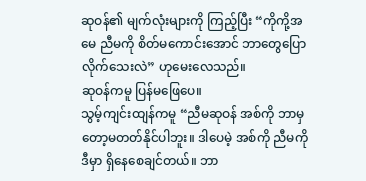ဆုဝန်၏ မျက်လုံးများကို ကြည့်ပြီး “ကိုကို့အမေ ညီမကို စိတ်မကောင်းအောင် ဘာတွေပြောလိုက်သေးလဲ” ဟုမေးလေသည်။
ဆုဝန်ကမူ ပြန်မဖြေပေ။
သွမ့်ကျင်းထျန်ကမူ “ညီမဆုဝန် အစ်ကို ဘာမှတော့မတတ်နိုင်ပါဘူး။ ဒါပေမဲ့ အစ်ကို ညီမကို ဒီမှာ ရှိနေစေချင်တယ်။ ဘာ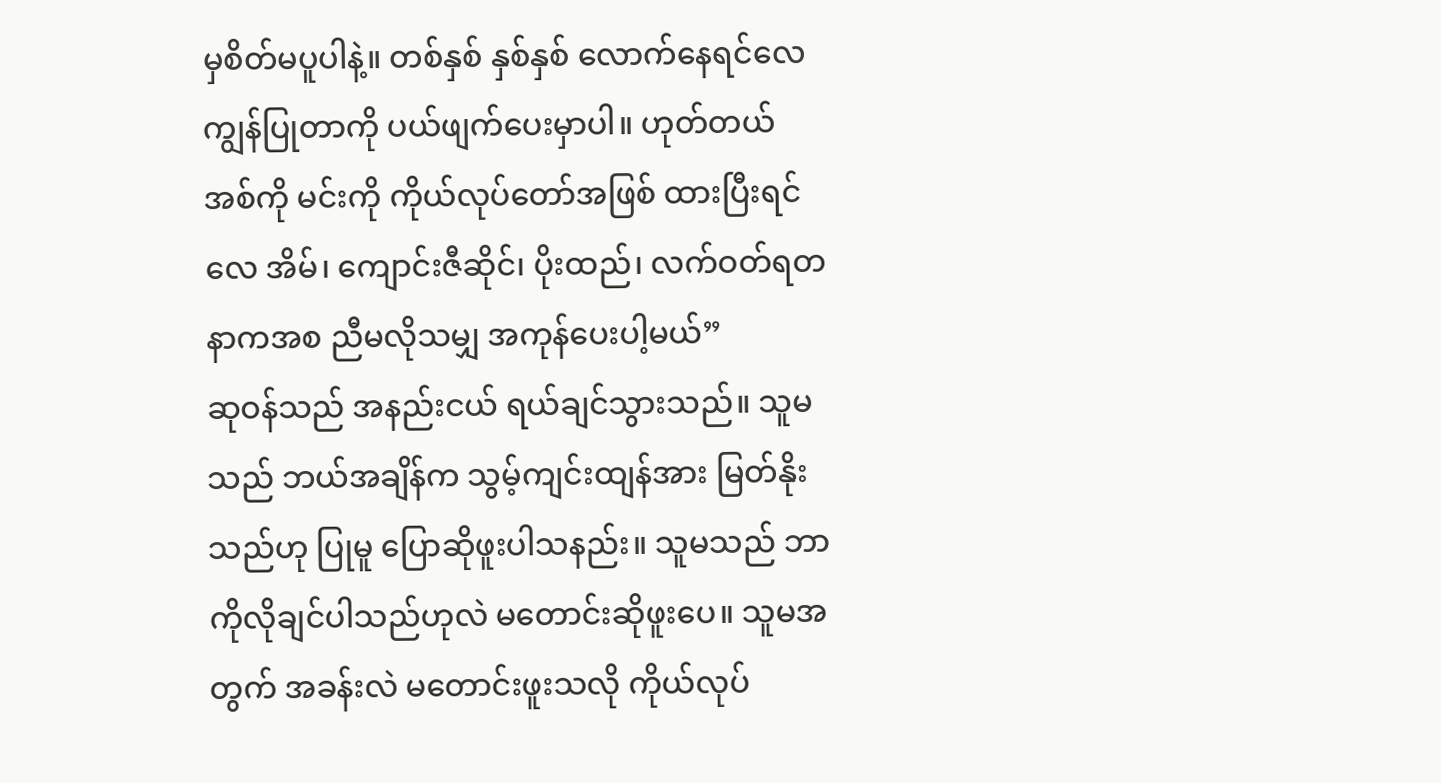မှစိတ်မပူပါနဲ့။ တစ်နှစ် နှစ်နှစ် လောက်နေရင်လေ ကျွန်ပြုတာကို ပယ်ဖျက်ပေးမှာပါ။ ဟုတ်တယ် အစ်ကို မင်းကို ကိုယ်လုပ်တော်အဖြစ် ထားပြီးရင်လေ အိမ်၊ ကျောင်းဇီဆိုင်၊ ပိုးထည်၊ လက်ဝတ်ရတနာကအစ ညီမလိုသမျှ အကုန်ပေးပါ့မယ်”
ဆုဝန်သည် အနည်းငယ် ရယ်ချင်သွားသည်။ သူမသည် ဘယ်အချိန်က သွမ့်ကျင်းထျန်အား မြတ်နိုးသည်ဟု ပြုမူ ပြောဆိုဖူးပါသနည်း။ သူမသည် ဘာကိုလိုချင်ပါသည်ဟုလဲ မတောင်းဆိုဖူးပေ။ သူမအတွက် အခန်းလဲ မတောင်းဖူးသလို ကိုယ်လုပ်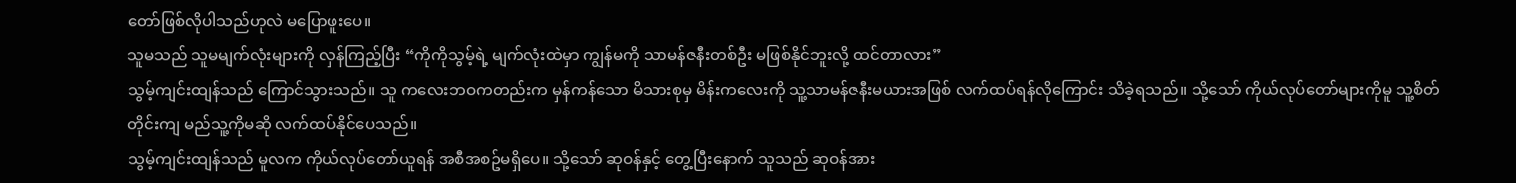တော်ဖြစ်လိုပါသည်ဟုလဲ မပြောဖူးပေ။
သူမသည် သူမမျက်လုံးများကို လှန်ကြည့်ပြီး “ကိုကိုသွမ့်ရဲ့ မျက်လုံးထဲမှာ ကျွန်မကို သာမန်ဇနီးတစ်ဦး မဖြစ်နိုင်ဘူးလို့ ထင်တာလား”
သွမ့်ကျင်းထျန်သည် ကြောင်သွားသည်။ သူ ကလေးဘဝကတည်းက မှန်ကန်သော မိသားစုမှ မိန်းကလေးကို သူ့သာမန်ဇနီးမယားအဖြစ် လက်ထပ်ရန်လိုကြောင်း သိခဲ့ရသည်။ သို့သော် ကိုယ်လုပ်တော်များကိုမူ သူ့စိတ်တိုင်းကျ မည်သူ့ကိုမဆို လက်ထပ်နိုင်ပေသည်။
သွမ့်ကျင်းထျန်သည် မူလက ကိုယ်လုပ်တော်ယူရန် အစီအစဥ်မရှိပေ။ သို့သော် ဆုဝန်နှင့် တွေ့ပြီးနောက် သူသည် ဆုဝန်အား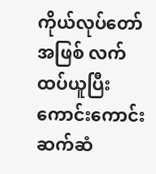ကိုယ်လုပ်တော်အဖြစ် လက်ထပ်ယူပြီး ကောင်းကောင်း ဆက်ဆံ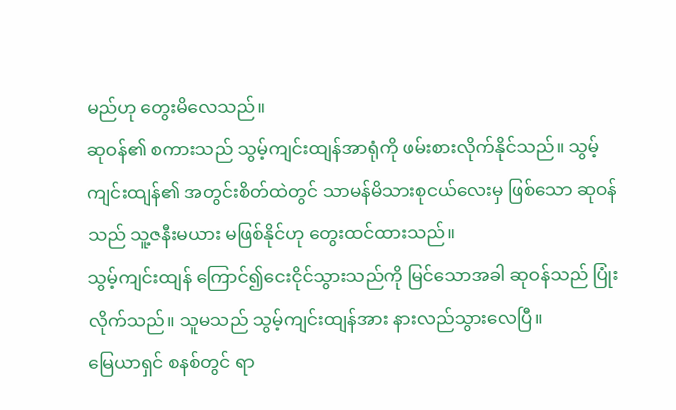မည်ဟု တွေးမိလေသည်။
ဆုဝန်၏ စကားသည် သွမ့်ကျင်းထျန်အာရုံကို ဖမ်းစားလိုက်နိုင်သည်။ သွမ့်ကျင်းထျန်၏ အတွင်းစိတ်ထဲတွင် သာမန်မိသားစုငယ်လေးမှ ဖြစ်သော ဆုဝန်သည် သူ့ဇနီးမယား မဖြစ်နိုင်ဟု တွေးထင်ထားသည်။
သွမ့်ကျင်းထျန် ကြောင်၍ငေးငိုင်သွားသည်ကို မြင်သောအခါ ဆုဝန်သည် ပြုံးလိုက်သည်။ သူမသည် သွမ့်ကျင်းထျန်အား နားလည်သွားလေပြီ။
မြေယာရှင် စနစ်တွင် ရာ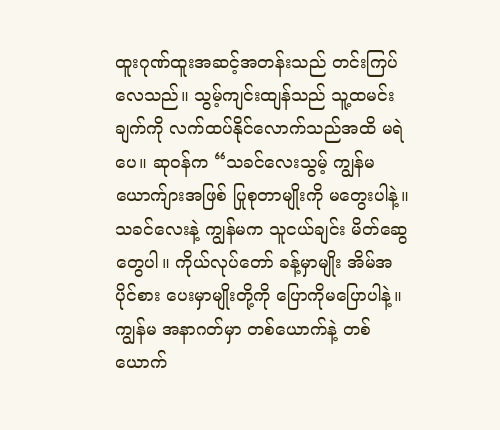ထူးဂုဏ်ထူးအဆင့်အတန်းသည် တင်းကြပ်လေသည်။ သွမ့်ကျင်းထျန်သည် သူ့ထမင်းချက်ကို လက်ထပ်နိုင်လောက်သည်အထိ မရဲပေ။ ဆုဝန်က “သခင်လေးသွမ့် ကျွန်မ ယောက်ျားအဖြစ် ပြုစုတာမျိုးကို မတွေးပါနဲ့။ သခင်လေးနဲ့ ကျွန်မက သူငယ်ချင်း မိတ်ဆွေတွေပါ။ ကိုယ်လုပ်တော် ခန့်မှာမျိုး အိမ်အပိုင်စား ပေးမှာမျိုးတို့ကို ပြောကိုမပြောပါနဲ့။ ကျွန်မ အနာဂတ်မှာ တစ်ယောက်နဲ့ တစ်ယောက်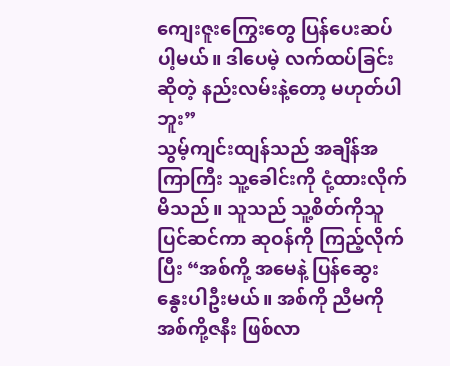ကျေးဇူးကြွေးတွေ ပြန်ပေးဆပ်ပါ့မယ်။ ဒါပေမဲ့ လက်ထပ်ခြင်းဆိုတဲ့ နည်းလမ်းနဲ့တော့ မဟုတ်ပါဘူး”
သွမ့်ကျင်းထျန်သည် အချိန်အကြာကြီး သူ့ခေါင်းကို ငုံ့ထားလိုက်မိသည်။ သူသည် သူ့စိတ်ကိုသူ ပြင်ဆင်ကာ ဆုဝန်ကို ကြည့်လိုက်ပြီး “အစ်ကို့ အမေနဲ့ ပြန်ဆွေးနွေးပါဦးမယ်။ အစ်ကို ညီမကို အစ်ကို့ဇနီး ဖြစ်လာ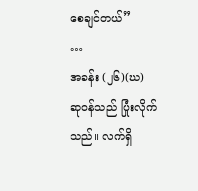စေချင်တယ်”
…
အခန်း (၂၆)(ဃ)
ဆုဝန်သည် ပြုံးလိုက်သည်။ လက်ရှိ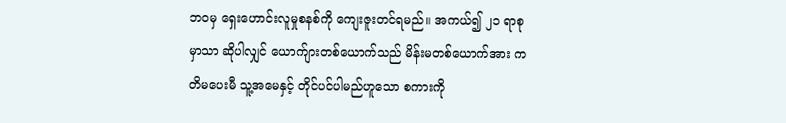ဘဝမှ ရှေးဟောင်းလူမှုစနစ်ကို ကျေးဇူးတင်ရမည်။ အကယ်၍ ၂၁ ရာစုမှာသာ ဆိုပါလျှင် ယောက်ျားတစ်ယောက်သည် မိန်းမတစ်ယောက်အား ကတိမပေးမီ သူ့အမေနှင့် တိုင်ပင်ပါမည်ဟူသော စကားကို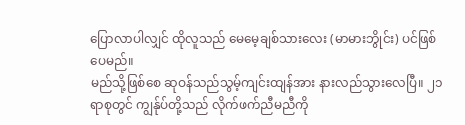ပြောလာပါလျှင် ထိုလူသည် မေမေ့ချစ်သားလေး (မာမားဘွိုင်း) ပင်ဖြစ်ပေမည်။
မည်သို့ဖြစ်စေ ဆုဝန်သည်သွမ့်ကျင်းထျန်အား နားလည်သွားလေပြီ။ ၂၁ ရာစုတွင် ကျွန်ုပ်တို့သည် လိုက်ဖက်ညီမညီကို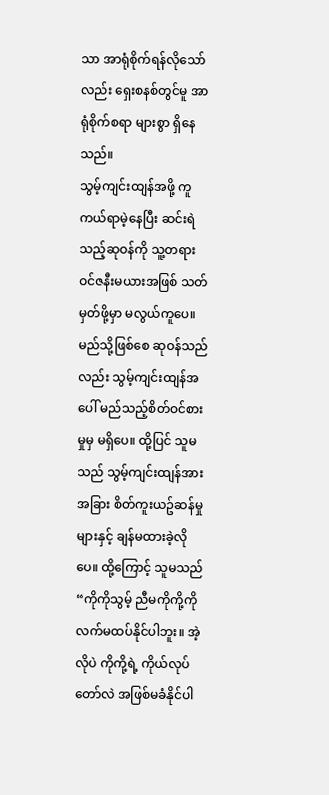သာ အာရုံစိုက်ရန်လိုသော်လည်း ရှေးစနစ်တွင်မူ အာရုံစိုက်စရာ များစွာ ရှိနေသည်။
သွမ့်ကျင်းထျန်အဖို့ ကူကယ်ရာမဲ့နေပြီး ဆင်းရဲသည့်ဆုဝန်ကို သူ့တရားဝင်ဇနီးမယားအဖြစ် သတ်မှတ်ဖို့မှာ မလွယ်ကူပေ။
မည်သို့ဖြစ်စေ ဆုဝန်သည်လည်း သွမ့်ကျင်းထျန်အပေါ် မည်သည့်စိတ်ဝင်စားမှုမှ မရှိပေ။ ထို့ပြင် သူမသည် သွမ့်ကျင်းထျန်အား အခြား စိတ်ကူးယဥ်ဆန်မှုများနှင့် ချန်မထားခဲ့လိုပေ။ ထို့ကြောင့် သူမသည် “ကိုကိုသွမ့် ညီမကိုကို့ကို လက်မထပ်နိုင်ပါဘူး။ အဲ့လိုပဲ ကိုကို့ရဲ့ ကိုယ်လုပ်တော်လဲ အဖြစ်မခံနိုင်ပါ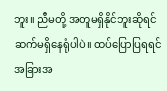ဘူး။ ညီမတို့ အတူမရှိနိုင်ဘူးဆိုရင် ဆက်မရှိနေရုံပါပဲ။ ထပ်ပြောပြရရင် အခြားအ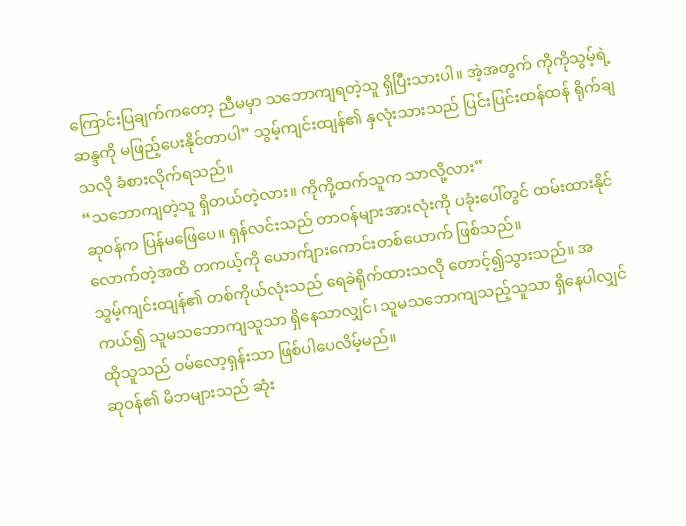ကြောင်းပြချက်ကတော့ ညီမမှာ သဘောကျရတဲ့သူ ရှိပြီးသားပါ။ အဲ့အတွက် ကိုကိုသွမ့်ရဲ့ ဆန္ဒကို မဖြည့်ပေးနိုင်တာပါ” သွမ့်ကျင်းထျန်၏ နှလုံးသားသည် ပြင်းပြင်းထန်ထန် ရိုက်ချသလို ခံစားလိုက်ရသည်။
“သဘောကျတဲ့သူ ရှိတယ်တဲ့လား။ ကိုကို့ထက်သူက သာလို့လား”
ဆုဝန်က ပြန်မဖြေပေ။ ရှန်လင်းသည် တာဝန်များအားလုံးကို ပခုံးပေါ်တွင် ထမ်းထားနိုင်လောက်တဲ့အထိ တကယ့်ကို ယောက်ျားကောင်းတစ်ယောက် ဖြစ်သည်။
သွမ့်ကျင်းထျန်၏ တစ်ကိုယ်လုံးသည် ရေခဲရိုက်ထားသလို တောင့်၍သွားသည်။ အကယ်၍ သူမသဘောကျသူသာ ရှိနေသာလျှင်၊ သူမသဘောကျသည့်သူသာ ရှိနေပါလျှင် ထိုသူသည် ဝမ်လော့ရှန်းသာ ဖြစ်ပါပေလိမ့်မည်။
ဆုဝန်၏ မိဘများသည် ဆုံး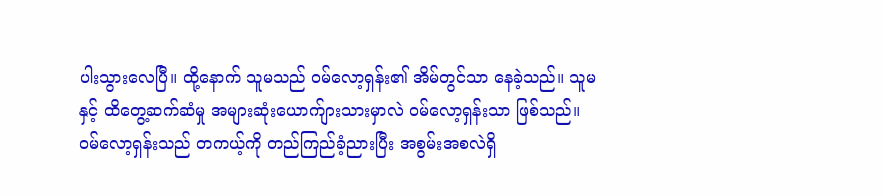ပါးသွားလေပြီ။ ထို့နောက် သူမသည် ဝမ်လော့ရှန်း၏ အိမ်တွင်သာ နေခဲ့သည်။ သူမနှင့် ထိတွေ့ဆက်ဆံမှု အများဆုံးယောက်ျားသားမှာလဲ ဝမ်လော့ရှန်းသာ ဖြစ်သည်။
ဝမ်လော့ရှန်းသည် တကယ့်ကို တည်ကြည်ခံ့ညားပြီး အစွမ်းအစလဲရှိ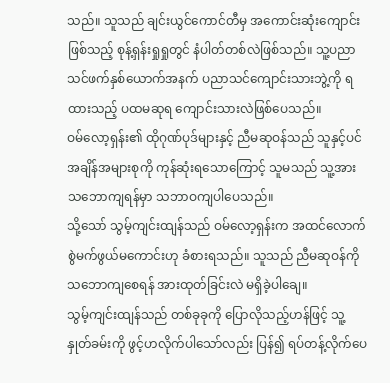သည်။ သူသည် ချင်းယွင်ကောင်တီမှ အကောင်းဆုံးကျောင်းဖြစ်သည့် စုန့်ရှန်းရှုရှုတွင် နံပါတ်တစ်လဲဖြစ်သည်။ သူ့ပညာသင်ဖက်နှစ်ယောက်အနက် ပညာသင်ကျောင်းသားဘွဲ့ကို ရထားသည့် ပထမဆုရ ကျောင်းသားလဲဖြစ်ပေသည်။
ဝမ်လော့ရှန်း၏ ထိုဂုဏ်ပုဒ်များနှင့် ညီမဆုဝန်သည် သူနှင့်ပင် အချိန်အများစုကို ကုန်ဆုံးရသောကြောင့် သူမသည် သူ့အား သဘောကျရန်မှာ သဘာဝကျပါပေသည်။
သို့သော် သွမ့်ကျင်းထျန်သည် ဝမ်လော့ရှန်းက အထင်လောက် စွဲမက်ဖွယ်မကောင်းဟု ခံစားရသည်။ သူသည် ညီမဆုဝန်ကို သဘောကျစေရန် အားထုတ်ခြင်းလဲ မရှိခဲ့ပါချေ။
သွမ့်ကျင်းထျန်သည် တစ်ခုခုကို ပြောလိုသည့်ဟန်ဖြင့် သူ့နှုတ်ခမ်းကို ဖွင့်ဟလိုက်ပါသော်လည်း ပြန်၍ ရပ်တန့်လိုက်ပေ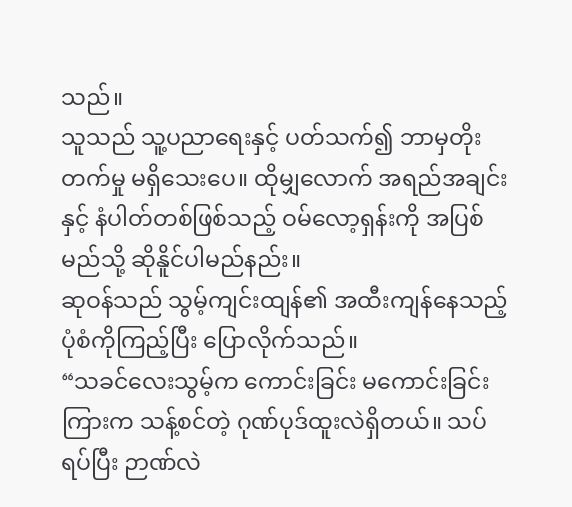သည်။
သူသည် သူ့ပညာရေးနှင့် ပတ်သက်၍ ဘာမှတိုးတက်မှု မရှိသေးပေ။ ထိုမျှလောက် အရည်အချင်းနှင့် နံပါတ်တစ်ဖြစ်သည့် ဝမ်လော့ရှန်းကို အပြစ်မည်သို့ ဆိုနိူင်ပါမည်နည်း။
ဆုဝန်သည် သွမ့်ကျင်းထျန်၏ အထီးကျန်နေသည့် ပုံစံကိုကြည့်ပြီး ပြောလိုက်သည်။
“သခင်လေးသွမ့်က ကောင်းခြင်း မကောင်းခြင်းကြားက သန့်စင်တဲ့ ဂုဏ်ပုဒ်ထူးလဲရှိတယ်။ သပ်ရပ်ပြီး ဉာဏ်လဲ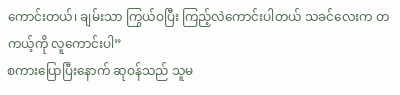ကောင်းတယ်၊ ချမ်းသာ ကြွယ်ဝပြီး ကြည့်လဲကောင်းပါတယ် သခင်လေးက တကယ့်ကို လူကောင်းပါ”
စကားပြောပြီးနောက် ဆုဝန်သည် သူမ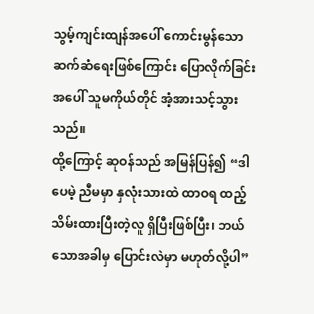သွမ့်ကျင်းထျန်အပေါ် ကောင်းမွန်သော ဆက်ဆံရေးဖြစ်ကြောင်း ပြောလိုက်ခြင်းအပေါ် သူမကိုယ်တိုင် အံ့အားသင့်သွားသည်။
ထို့ကြောင့် ဆုဝန်သည် အမြန်ပြန်၍ “ဒါပေမဲ့ ညီမမှာ နှလုံးသားထဲ ထာဝရ ထည့်သိမ်းထားပြီးတဲ့လူ ရှိပြီးဖြစ်ပြီး၊ ဘယ်သောအခါမှ ပြောင်းလဲမှာ မဟုတ်လို့ပါ”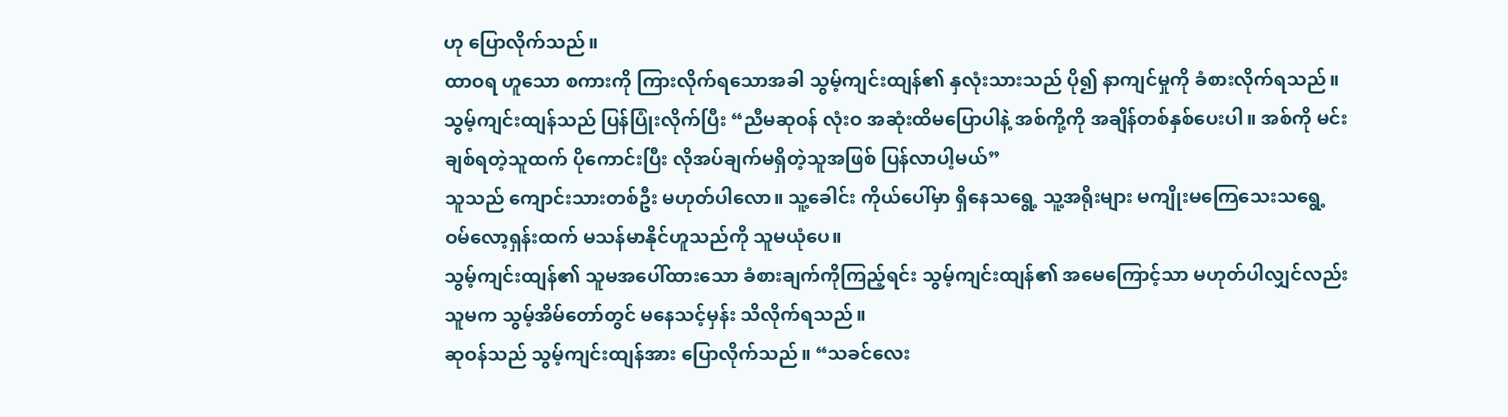ဟု ပြောလိုက်သည်။
ထာဝရ ဟူသော စကားကို ကြားလိုက်ရသောအခါ သွမ့်ကျင်းထျန်၏ နှလုံးသားသည် ပို၍ နာကျင်မှုကို ခံစားလိုက်ရသည်။ သွမ့်ကျင်းထျန်သည် ပြန်ပြုံးလိုက်ပြီး “ညီမဆုဝန် လုံးဝ အဆုံးထိမပြောပါနဲ့ အစ်ကို့ကို အချိန်တစ်နှစ်ပေးပါ။ အစ်ကို မင်းချစ်ရတဲ့သူထက် ပိုကောင်းပြီး လိုအပ်ချက်မရှိတဲ့သူအဖြစ် ပြန်လာပါ့မယ်”
သူသည် ကျောင်းသားတစ်ဦး မဟုတ်ပါလော။ သူ့ခေါင်း ကိုယ်ပေါ်မှာ ရှိနေသရွေ့ သူ့အရိုးများ မကျိုးမကြေသေးသရွေ့ ဝမ်လော့ရှန်းထက် မသန်မာနိုင်ဟူသည်ကို သူမယုံပေ။
သွမ့်ကျင်းထျန်၏ သူမအပေါ်ထားသော ခံစားချက်ကိုကြည့်ရင်း သွမ့်ကျင်းထျန်၏ အမေကြောင့်သာ မဟုတ်ပါလျှင်လည်း သူမက သွမ့်အိမ်တော်တွင် မနေသင့်မှန်း သိလိုက်ရသည်။
ဆုဝန်သည် သွမ့်ကျင်းထျန်အား ပြောလိုက်သည်။ “သခင်လေး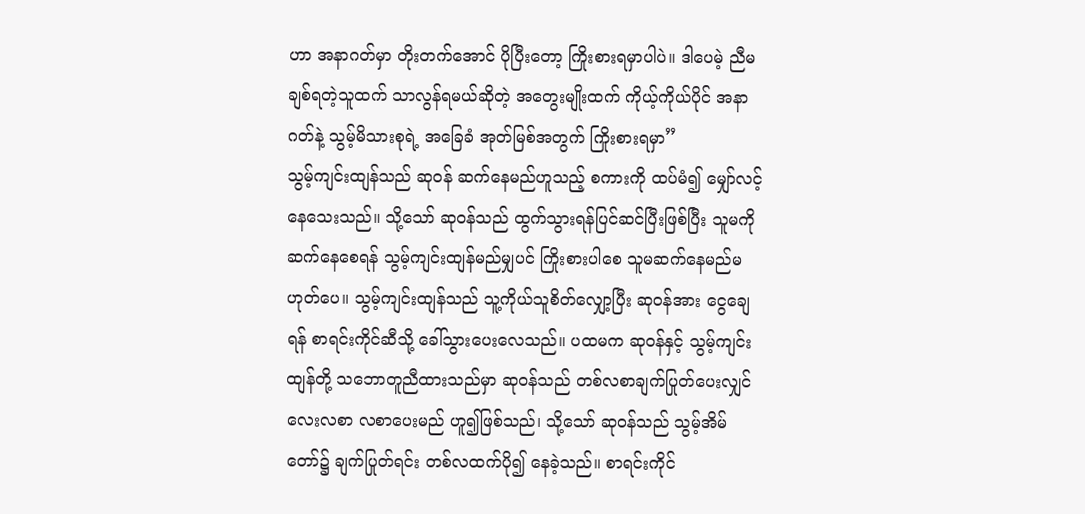ဟာ အနာဂတ်မှာ တိုးတက်အောင် ပိုပြီးတော့ ကြိုးစားရမှာပါပဲ။ ဒါပေမဲ့ ညီမချစ်ရတဲ့သူထက် သာလွန်ရမယ်ဆိုတဲ့ အတွေးမျိုးထက် ကိုယ့်ကိုယ်ပိုင် အနာဂတ်နဲ့ သွမ့်မိသားစုရဲ့ အခြေခံ အုတ်မြစ်အတွက် ကြိုးစားရမှာ”
သွမ့်ကျင်းထျန်သည် ဆုဝန် ဆက်နေမည်ဟူသည့် စကားကို ထပ်မံ၍ မျှော်လင့်နေသေးသည်။ သို့သော် ဆုဝန်သည် ထွက်သွားရန်ပြင်ဆင်ပြီးဖြစ်ပြီး သူမကိုဆက်နေစေရန် သွမ့်ကျင်းထျန်မည်မျှပင် ကြိုးစားပါစေ သူမဆက်နေမည်မဟုတ်ပေ။ သွမ့်ကျင်းထျန်သည် သူ့ကိုယ်သူစိတ်လျှော့ပြီး ဆုဝန်အား ငွေချေရန် စာရင်းကိုင်ဆီသို့ ခေါ်သွားပေးလေသည်။ ပထမက ဆုဝန်နှင့် သွမ့်ကျင်းထျန်တို့ သဘောတူညီထားသည်မှာ ဆုဝန်သည် တစ်လစာချက်ပြုတ်ပေးလျှင် လေးလစာ လစာပေးမည် ဟူ၍ဖြစ်သည်၊ သို့သော် ဆုဝန်သည် သွမ့်အိမ်တော်၌ ချက်ပြုတ်ရင်း တစ်လထက်ပို၍ နေခဲ့သည်။ စာရင်းကိုင်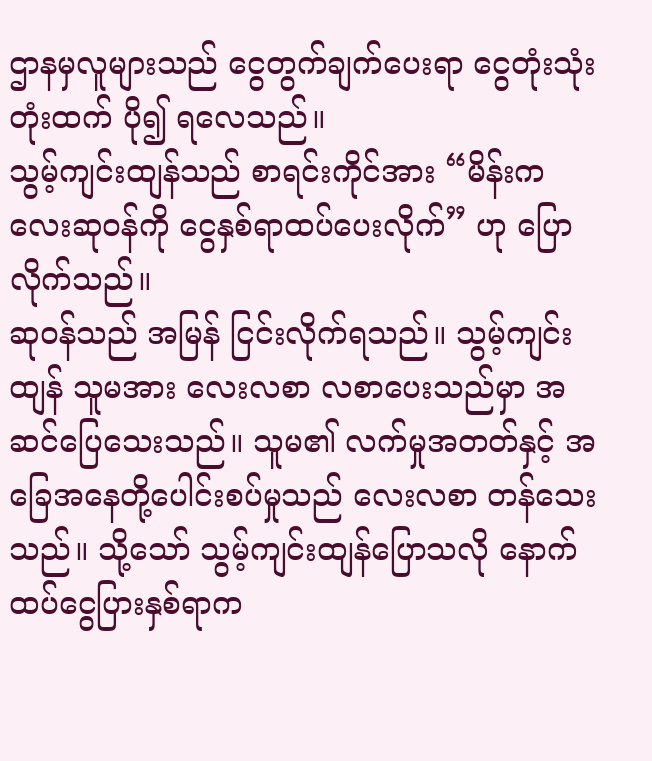ဌာနမှလူများသည် ငွေတွက်ချက်ပေးရာ ငွေတုံးသုံးတုံးထက် ပို၍ ရလေသည်။
သွမ့်ကျင်းထျန်သည် စာရင်းကိုင်အား “မိန်းကလေးဆုဝန်ကို ငွေနှစ်ရာထပ်ပေးလိုက်” ဟု ပြောလိုက်သည်။
ဆုဝန်သည် အမြန် ငြင်းလိုက်ရသည်။ သွမ့်ကျင်းထျန် သူမအား လေးလစာ လစာပေးသည်မှာ အဆင်ပြေသေးသည်။ သူမ၏ လက်မှုအတတ်နှင့် အခြေအနေတို့ပေါင်းစပ်မှုသည် လေးလစာ တန်သေးသည်။ သို့သော် သွမ့်ကျင်းထျန်ပြောသလို နောက်ထပ်ငွေပြားနှစ်ရာက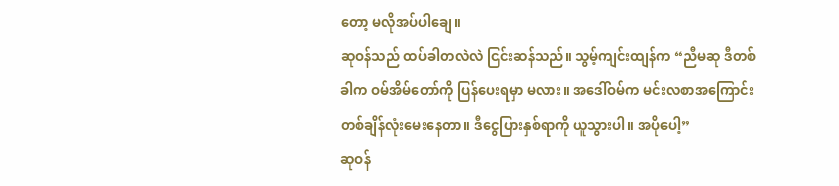တော့ မလိုအပ်ပါချေ။
ဆုဝန်သည် ထပ်ခါတလဲလဲ ငြင်းဆန်သည်။ သွမ့်ကျင်းထျန်က “ညီမဆု ဒီတစ်ခါက ဝမ်အိမ်တော်ကို ပြန်ပေးရမှာ မလား။ အဒေါ်ဝမ်က မင်းလစာအကြောင်း တစ်ချိန်လုံးမေးနေတာ။ ဒီငွေပြားနှစ်ရာကို ယူသွားပါ။ အပိုပေါ့”
ဆုဝန်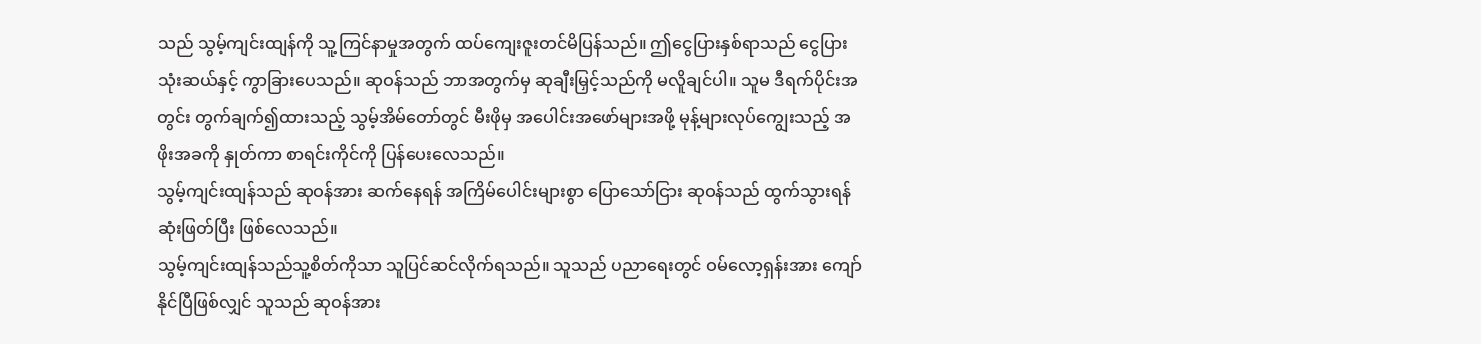သည် သွမ့်ကျင်းထျန်ကို သူ့ကြင်နာမှုအတွက် ထပ်ကျေးဇူးတင်မိပြန်သည်။ ဤငွေပြားနှစ်ရာသည် ငွေပြားသုံးဆယ်နှင့် ကွာခြားပေသည်။ ဆုဝန်သည် ဘာအတွက်မှ ဆုချီးမြှင့်သည်ကို မလိူချင်ပါ။ သူမ ဒီရက်ပိုင်းအတွင်း တွက်ချက်၍ထားသည့် သွမ့်အိမ်တော်တွင် မီးဖိုမှ အပေါင်းအဖော်များအဖို့ မုန့်များလုပ်ကျွေးသည့် အဖိုးအခကို နှုတ်ကာ စာရင်းကိုင်ကို ပြန်ပေးလေသည်။
သွမ့်ကျင်းထျန်သည် ဆုဝန်အား ဆက်နေရန် အကြိမ်ပေါင်းများစွာ ပြောသော်ငြား ဆုဝန်သည် ထွက်သွားရန် ဆုံးဖြတ်ပြီး ဖြစ်လေသည်။
သွမ့်ကျင်းထျန်သည်သူ့စိတ်ကိုသာ သူပြင်ဆင်လိုက်ရသည်။ သူသည် ပညာရေးတွင် ဝမ်လော့ရှန်းအား ကျော်နိုင်ပြီဖြစ်လျှင် သူသည် ဆုဝန်အား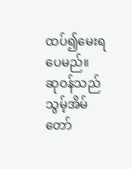ထပ်၍မေးရပေမည်။
ဆုဝန်သည် သွမ့်အိမ်တော်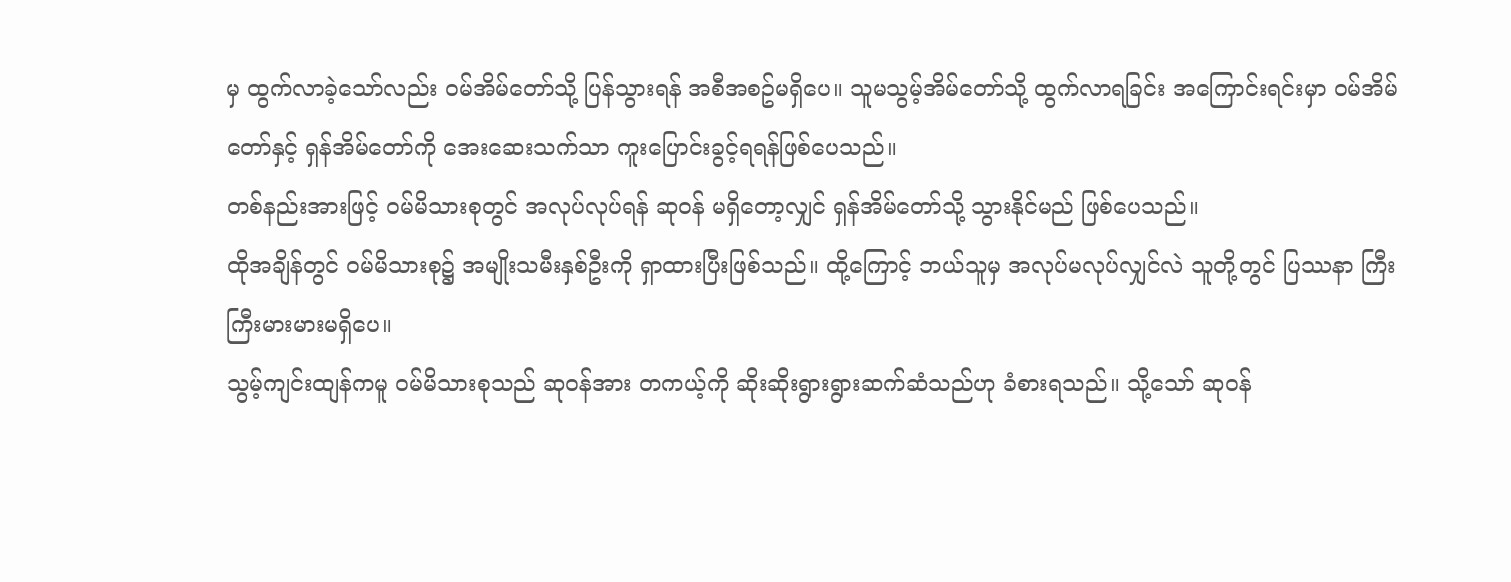မှ ထွက်လာခဲ့သော်လည်း ဝမ်အိမ်တော်သို့ ပြန်သွားရန် အစီအစဥ်မရှိပေ။ သူမသွမ့်အိမ်တော်သို့ ထွက်လာရခြင်း အကြောင်းရင်းမှာ ဝမ်အိမ်တော်နှင့် ရှန်အိမ်တော်ကို အေးဆေးသက်သာ ကူးပြောင်းခွင့်ရရန်ဖြစ်ပေသည်။
တစ်နည်းအားဖြင့် ဝမ်မိသားစုတွင် အလုပ်လုပ်ရန် ဆုဝန် မရှိတော့လျှင် ရှန်အိမ်တော်သို့ သွားနိုင်မည် ဖြစ်ပေသည်။
ထိုအချိန်တွင် ဝမ်မိသားစု၌ အမျိုးသမီးနှစ်ဦးကို ရှာထားပြီးဖြစ်သည်။ ထို့ကြောင့် ဘယ်သူမှ အလုပ်မလုပ်လျှင်လဲ သူတို့တွင် ပြဿနာ ကြီးကြီးမားမားမရှိပေ။
သွမ့်ကျင်းထျန်ကမူ ဝမ်မိသားစုသည် ဆုဝန်အား တကယ့်ကို ဆိုးဆိုးရွားရွားဆက်ဆံသည်ဟု ခံစားရသည်။ သို့သော် ဆုဝန်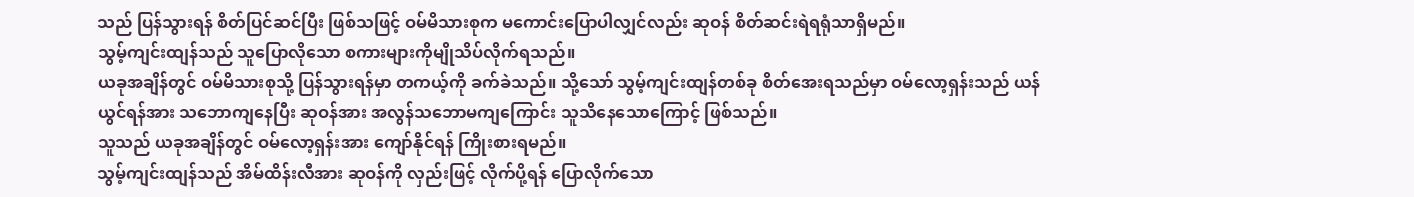သည် ပြန်သွားရန် စိတ်ပြင်ဆင်ပြီး ဖြစ်သဖြင့် ဝမ်မိသားစုက မကောင်းပြောပါလျှင်လည်း ဆုဝန် စိတ်ဆင်းရဲရရုံသာရှိမည်။
သွမ့်ကျင်းထျန်သည် သူပြောလိုသော စကားများကိုမျိုသိပ်လိုက်ရသည်။
ယခုအချိန်တွင် ဝမ်မိသားစုသို့ ပြန်သွားရန်မှာ တကယ့်ကို ခက်ခဲသည်။ သို့သော် သွမ့်ကျင်းထျန်တစ်ခု စိတ်အေးရသည်မှာ ဝမ်လော့ရှန်းသည် ယန်ယွင်ရန်အား သဘောကျနေပြီး ဆုဝန်အား အလွန်သဘောမကျကြောင်း သူသိနေသောကြောင့် ဖြစ်သည်။
သူသည် ယခုအချိန်တွင် ဝမ်လော့ရှန်းအား ကျော်နိုင်ရန် ကြိုးစားရမည်။
သွမ့်ကျင်းထျန်သည် အိမ်ထိန်းလီအား ဆုဝန်ကို လှည်းဖြင့် လိုက်ပို့ရန် ပြောလိုက်သော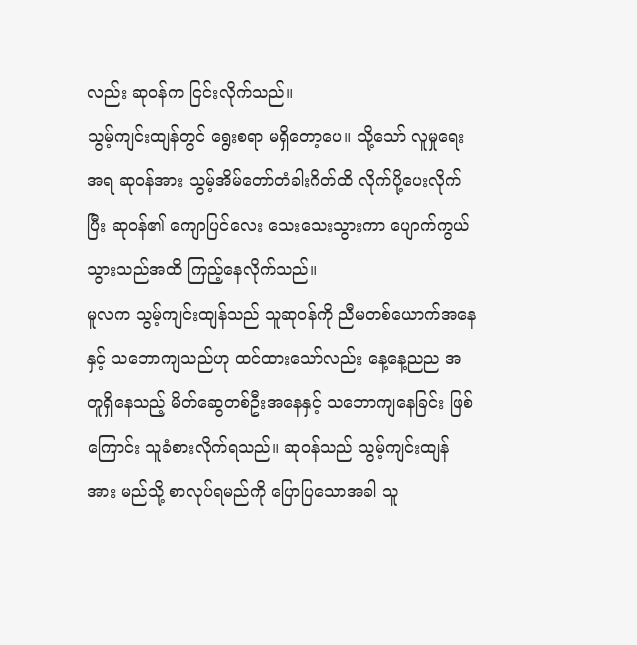လည်း ဆုဝန်က ငြင်းလိုက်သည်။
သွမ့်ကျင်းထျန်တွင် ရွေးစရာ မရှိတော့ပေ။ သို့သော် လူမှုရေးအရ ဆုဝန်အား သွမ့်အိမ်တော်တံခါးဂိတ်ထိ လိုက်ပို့ပေးလိုက်ပြီး ဆုဝန်၏ ကျောပြင်လေး သေးသေးသွားကာ ပျောက်ကွယ်သွားသည်အထိ ကြည့်နေလိုက်သည်။
မူလက သွမ့်ကျင်းထျန်သည် သူဆုဝန်ကို ညီမတစ်ယောက်အနေနှင့် သဘောကျသည်ဟု ထင်ထားသော်လည်း နေ့နေ့ညည အတူရှိနေသည့် မိတ်ဆွေတစ်ဦးအနေနှင့် သဘောကျနေခြင်း ဖြစ်ကြောင်း သူခံစားလိုက်ရသည်။ ဆုဝန်သည် သွမ့်ကျင်းထျန်အား မည်သို့ စာလုပ်ရမည်ကို ပြောပြသောအခါ သူ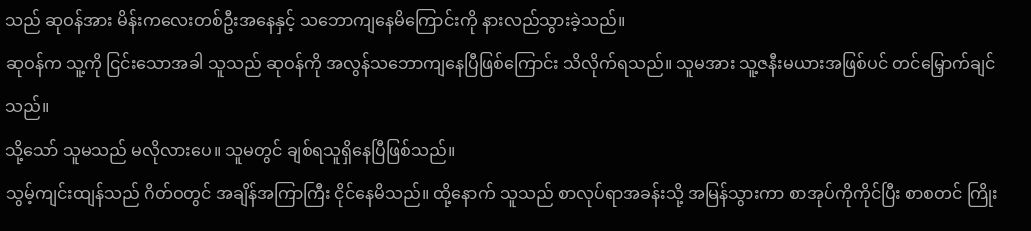သည် ဆုဝန်အား မိန်းကလေးတစ်ဦးအနေနှင့် သဘောကျနေမိကြောင်းကို နားလည်သွားခဲ့သည်။
ဆုဝန်က သူ့ကို ငြင်းသောအခါ သူသည် ဆုဝန်ကို အလွန်သဘောကျနေပြီဖြစ်ကြောင်း သိလိုက်ရသည်။ သူမအား သူ့ဇနီးမယားအဖြစ်ပင် တင်မြှောက်ချင်သည်။
သို့သော် သူမသည် မလိုလားပေ။ သူမတွင် ချစ်ရသူရှိနေပြီဖြစ်သည်။
သွမ့်ကျင်းထျန်သည် ဂိတ်ဝတွင် အချိန်အကြာကြီး ငိုင်နေမိသည်။ ထို့နောက် သူသည် စာလုပ်ရာအခန်းသို့ အမြန်သွားကာ စာအုပ်ကိုကိုင်ပြီး စာစတင် ကြိုး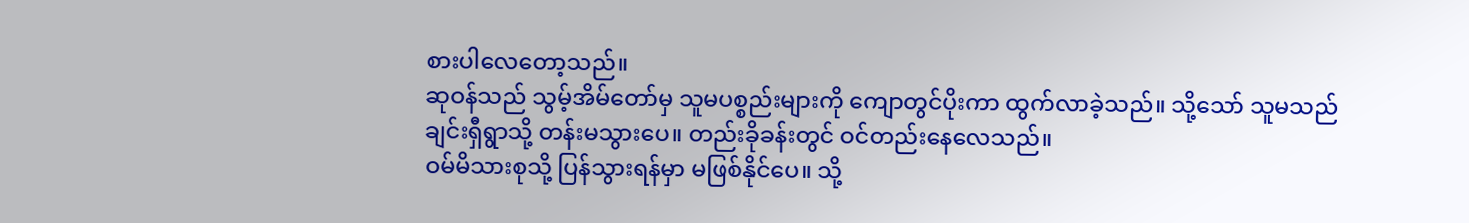စားပါလေတော့သည်။
ဆုဝန်သည် သွမ့်အိမ်တော်မှ သူမပစ္စည်းများကို ကျောတွင်ပိုးကာ ထွက်လာခဲ့သည်။ သို့သော် သူမသည် ချင်းရှီရွာသို့ တန်းမသွားပေ။ တည်းခိုခန်းတွင် ဝင်တည်းနေလေသည်။
ဝမ်မိသားစုသို့ ပြန်သွားရန်မှာ မဖြစ်နိုင်ပေ။ သို့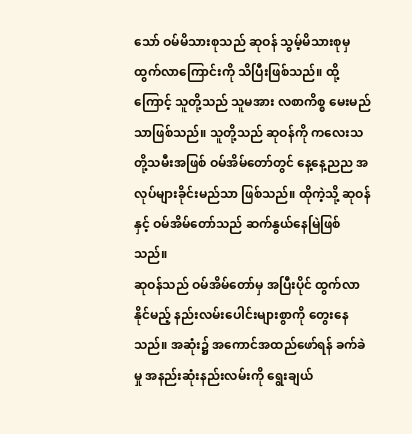သော် ဝမ်မိသားစုသည် ဆုဝန် သွမ့်မိသားစုမှ ထွက်လာကြောင်းကို သိပြီးဖြစ်သည်။ ထို့ကြောင့် သူတို့သည် သူမအား လစာကိစ္စ မေးမည်သာဖြစ်သည်။ သူတို့သည် ဆုဝန်ကို ကလေးသတို့သမီးအဖြစ် ဝမ်အိမ်တော်တွင် နေ့နေ့ညည အလုပ်များခိုင်းမည်သာ ဖြစ်သည်။ ထိုကဲ့သို့ ဆုဝန်နှင့် ဝမ်အိမ်တော်သည် ဆက်နွယ်နေမြဲဖြစ်သည်။
ဆုဝန်သည် ဝမ်အိမ်တော်မှ အပြီးပိုင် ထွက်လာနိုင်မည့် နည်းလမ်းပေါင်းများစွာကို တွေးနေသည်။ အဆုံး၌ အကောင်အထည်ဖော်ရန် ခက်ခဲမှု အနည်းဆုံးနည်းလမ်းကို ရွေးချယ်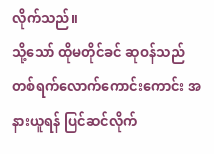လိုက်သည်။
သို့သော် ထိုမတိုင်ခင် ဆုဝန်သည် တစ်ရက်လောက်ကောင်းကောင်း အနားယူရန် ပြင်ဆင်လိုက်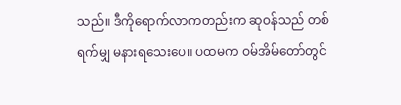သည်။ ဒီကိုရောက်လာကတည်းက ဆုဝန်သည် တစ်ရက်မျှ မနားရသေးပေ။ ပထမက ဝမ်အိမ်တော်တွင်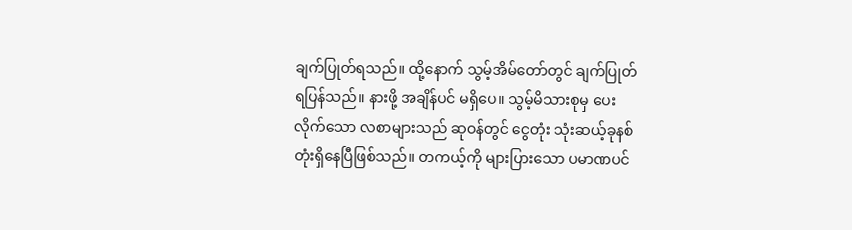ချက်ပြုတ်ရသည်။ ထို့နောက် သွမ့်အိမ်တော်တွင် ချက်ပြုတ်ရပြန်သည်။ နားဖို့ အချိန်ပင် မရှိပေ။ သွမ့်မိသားစုမှ ပေးလိုက်သော လစာများသည် ဆုဝန်တွင် ငွေတုံး သုံးဆယ့်ခုနစ်တုံးရှိနေပြီဖြစ်သည်။ တကယ့်ကို များပြားသော ပမာဏပင်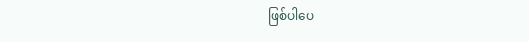ဖြစ်ပါပေ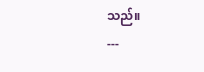သည်။
---